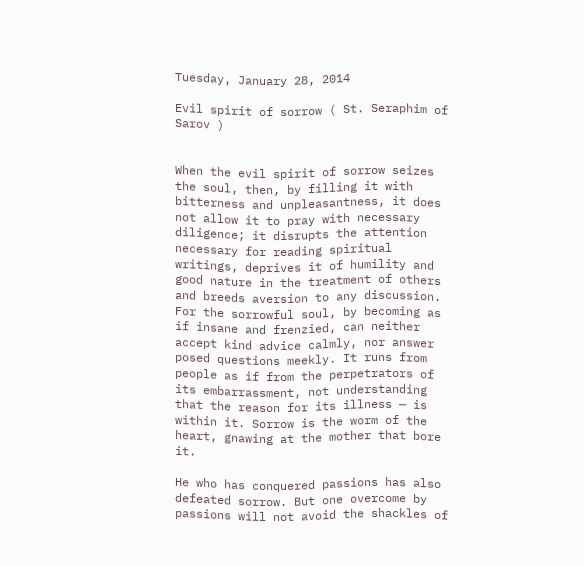Tuesday, January 28, 2014

Evil spirit of sorrow ( St. Seraphim of Sarov )


When the evil spirit of sorrow seizes the soul, then, by filling it with bitterness and unpleasantness, it does not allow it to pray with necessary diligence; it disrupts the attention necessary for reading spiritual writings, deprives it of humility and good nature in the treatment of others and breeds aversion to any discussion. For the sorrowful soul, by becoming as if insane and frenzied, can neither accept kind advice calmly, nor answer posed questions meekly. It runs from people as if from the perpetrators of its embarrassment, not understanding that the reason for its illness — is within it. Sorrow is the worm of the heart, gnawing at the mother that bore it.

He who has conquered passions has also defeated sorrow. But one overcome by passions will not avoid the shackles of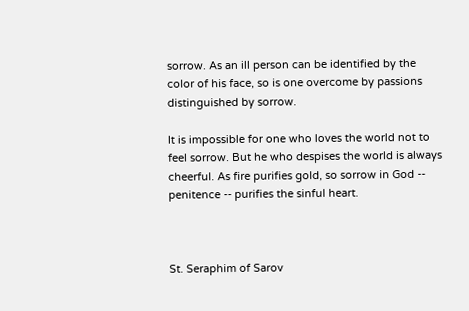sorrow. As an ill person can be identified by the color of his face, so is one overcome by passions distinguished by sorrow.

It is impossible for one who loves the world not to feel sorrow. But he who despises the world is always cheerful. As fire purifies gold, so sorrow in God -- penitence -- purifies the sinful heart.



St. Seraphim of Sarov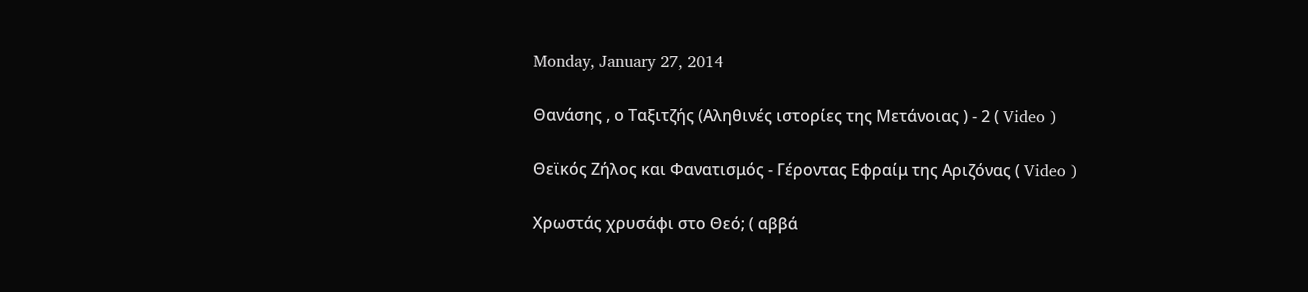Monday, January 27, 2014

Θανάσης , ο Ταξιτζής (Αληθινές ιστορίες της Μετάνοιας ) - 2 ( Video )

Θεϊκός Ζήλος και Φανατισμός - Γέροντας Εφραίμ της Αριζόνας ( Video )

Χρωστάς χρυσάφι στο Θεό; ( αββά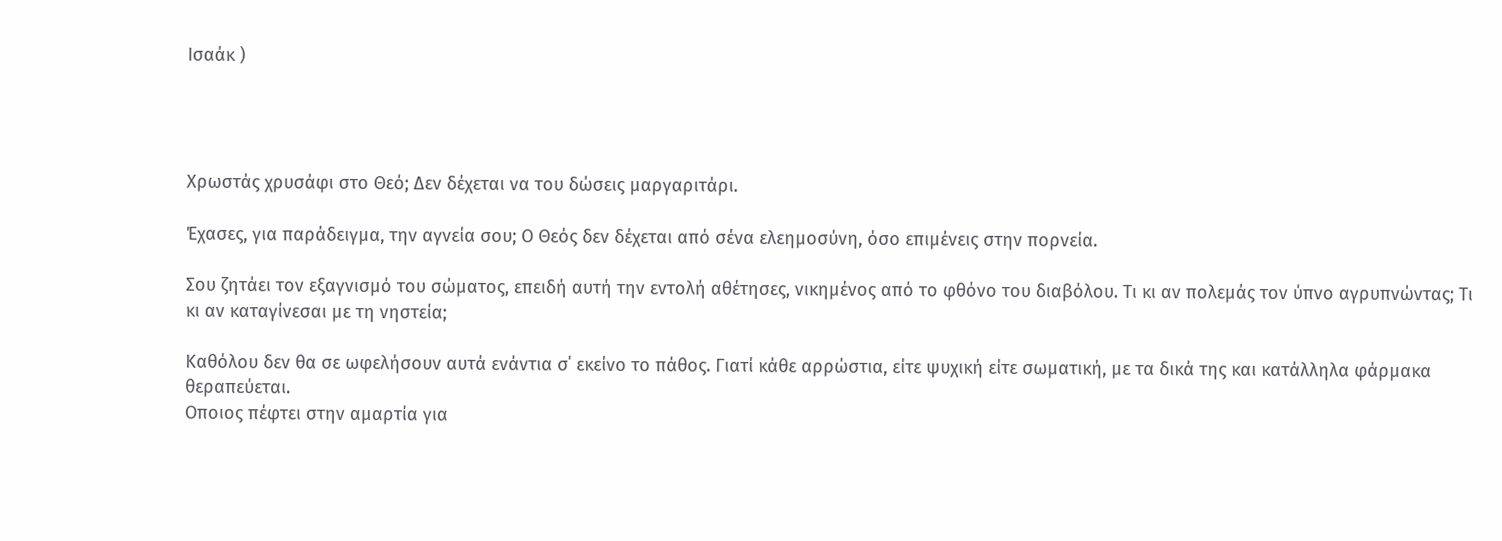Ισαάκ )




Χρωστάς χρυσάφι στο Θεό; Δεν δέχεται να του δώσεις μαργαριτάρι.

Έχασες, για παράδειγμα, την αγνεία σου; Ο Θεός δεν δέχεται από σένα ελεημοσύνη, όσο επιμένεις στην πορνεία.

Σου ζητάει τον εξαγνισμό του σώματος, επειδή αυτή την εντολή αθέτησες, νικημένος από το φθόνο του διαβόλου. Τι κι αν πολεμάς τον ύπνο αγρυπνώντας; Τι κι αν καταγίνεσαι με τη νηστεία;

Καθόλου δεν θα σε ωφελήσουν αυτά ενάντια σ΄ εκείνο το πάθος. Γιατί κάθε αρρώστια, είτε ψυχική είτε σωματική, με τα δικά της και κατάλληλα φάρμακα θεραπεύεται.
Οποιος πέφτει στην αμαρτία για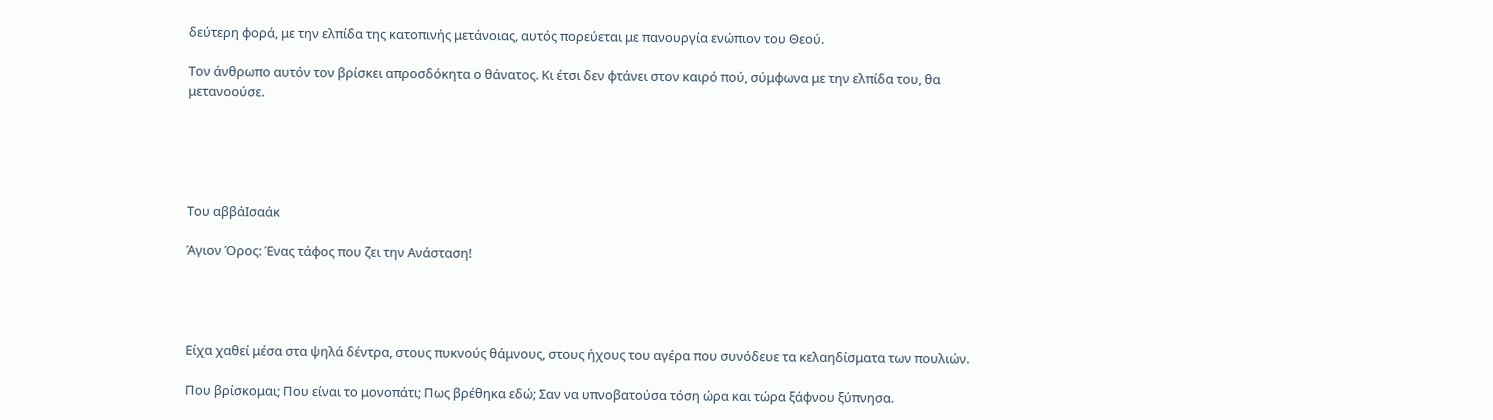δεύτερη φορά, με την ελπίδα της κατοπινής μετάνοιας, αυτός πορεύεται με πανουργία ενώπιον του Θεού.

Τον άνθρωπο αυτόν τον βρίσκει απροσδόκητα ο θάνατος. Κι έτσι δεν φτάνει στον καιρό πού, σύμφωνα με την ελπίδα του, θα μετανοούσε.





Του αββάΙσαάκ

Άγιον Όρος: Ένας τάφος που ζει την Ανάσταση!




Είχα χαθεί μέσα στα ψηλά δέντρα, στους πυκνούς θάμνους, στους ήχους του αγέρα που συνόδευε τα κελαηδίσματα των πουλιών.

Που βρίσκομαι; Που είναι το μονοπάτι; Πως βρέθηκα εδώ; Σαν να υπνοβατούσα τόση ώρα και τώρα ξάφνου ξύπνησα.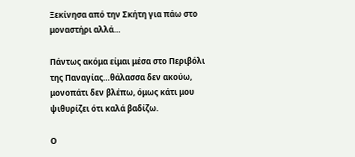Ξεκίνησα από την Σκήτη για πάω στο μοναστήρι αλλά…

Πάντως ακόμα είμαι μέσα στο Περιβόλι της Παναγίας…θάλασσα δεν ακούω, μονοπάτι δεν βλέπω, όμως κάτι μου ψιθυρίζει ότι καλά βαδίζω.

Ο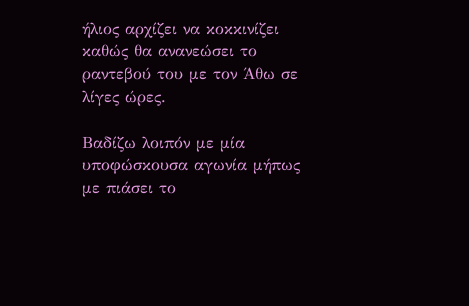ήλιος αρχίζει να κοκκινίζει καθώς θα ανανεώσει το ραντεβού του με τον Άθω σε λίγες ώρες.

Βαδίζω λοιπόν με μία υποφώσκουσα αγωνία μήπως με πιάσει το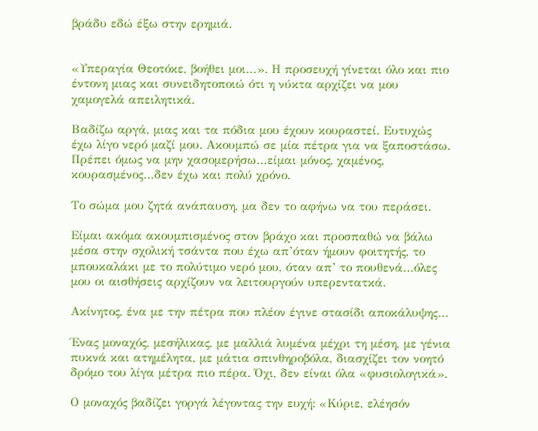βράδυ εδώ έξω στην ερημιά.


«Υπεραγία Θεοτόκε, βοήθει μοι…». Η προσευχή γίνεται όλο και πιο έντονη μιας και συνειδητοποιώ ότι η νύκτα αρχίζει να μου χαμογελά απειλητικά.

Βαδίζω αργά, μιας και τα πόδια μου έχουν κουραστεί. Ευτυχώς έχω λίγο νερό μαζί μου. Ακουμπώ σε μία πέτρα για να ξαποστάσω. Πρέπει όμως να μην χασομερήσω…είμαι μόνος, χαμένος, κουρασμένος…δεν έχω και πολύ χρόνο.

Το σώμα μου ζητά ανάπαυση, μα δεν το αφήνω να του περάσει.

Είμαι ακόμα ακουμπισμένος στον βράχο και προσπαθώ να βάλω μέσα στην σχολική τσάντα που έχω απ’όταν ήμουν φοιτητής, το μπουκαλάκι με το πολύτιμο νερό μου, όταν απ’ το πουθενά…όλες μου οι αισθήσεις αρχίζουν να λειτουργούν υπερεντατκά.

Ακίνητος, ένα με την πέτρα που πλέον έγινε στασίδι αποκάλυψης…

Ένας μοναχός, μεσήλικας, με μαλλιά λυμένα μέχρι τη μέση, με γένια πυκνά και ατημέλητα, με μάτια σπινθηροβόλα, διασχίζει τον νοητό δρόμο του λίγα μέτρα πιο πέρα. Όχι, δεν είναι όλα «φυσιολογικά».

Ο μοναχός βαδίζει γοργά λέγοντας την ευχή: «Κύριε, ελέησόν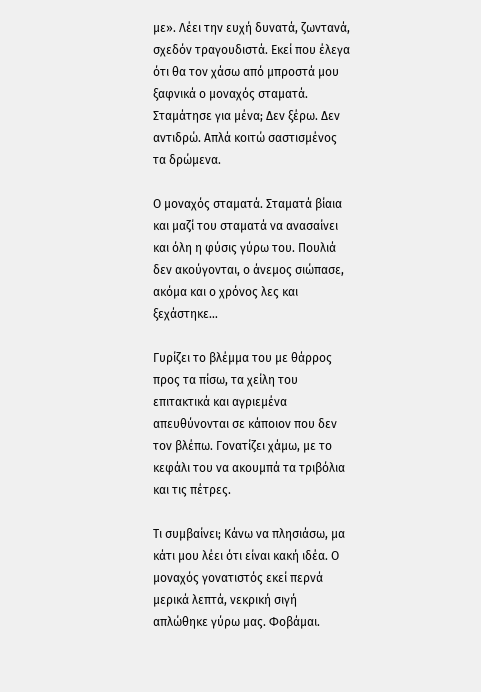με». Λέει την ευχή δυνατά, ζωντανά, σχεδόν τραγουδιστά. Εκεί που έλεγα ότι θα τον χάσω από μπροστά μου ξαφνικά ο μοναχός σταματά. Σταμάτησε για μένα; Δεν ξέρω. Δεν αντιδρώ. Απλά κοιτώ σαστισμένος τα δρώμενα.

Ο μοναχός σταματά. Σταματά βίαια και μαζί του σταματά να ανασαίνει και όλη η φύσις γύρω του. Πουλιά δεν ακούγονται, ο άνεμος σιώπασε, ακόμα και ο χρόνος λες και ξεχάστηκε…

Γυρίζει το βλέμμα του με θάρρος προς τα πίσω, τα χείλη του επιτακτικά και αγριεμένα απευθύνονται σε κάποιον που δεν τον βλέπω. Γονατίζει χάμω, με το κεφάλι του να ακουμπά τα τριβόλια και τις πέτρες.

Τι συμβαίνει; Κάνω να πλησιάσω, μα κάτι μου λέει ότι είναι κακή ιδέα. Ο μοναχός γονατιστός εκεί περνά μερικά λεπτά, νεκρική σιγή απλώθηκε γύρω μας. Φοβάμαι.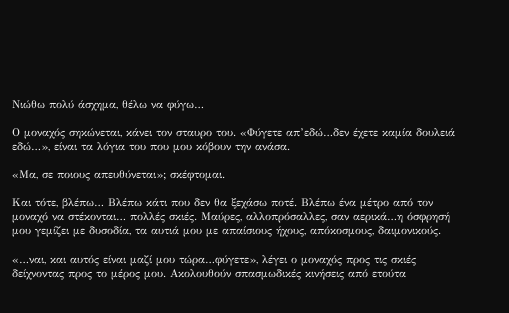Νιώθω πολύ άσχημα, θέλω να φύγω…

Ο μοναχός σηκώνεται, κάνει τον σταυρο του. «Φύγετε απ’εδώ…δεν έχετε καμία δουλειά εδώ…», είναι τα λόγια του που μου κόβουν την ανάσα.

«Μα, σε ποιους απευθύνεται»; σκέφτομαι.

Και τότε, βλέπω… Βλέπω κάτι που δεν θα ξεχάσω ποτέ. Βλέπω ένα μέτρο από τον μοναχό να στέκονται… πολλές σκιές. Μαύρες, αλλοπρόσαλλες, σαν αερικά…η όσφρησή μου γεμίζει με δυσοδία, τα αυτιά μου με απαίσιους ήχους, απόκοσμους, δαιμονικούς.

«…ναι, και αυτός είναι μαζί μου τώρα…φύγετε», λέγει ο μοναχός προς τις σκιές δείχνοντας προς το μέρος μου. Ακολουθούν σπασμωδικές κινήσεις από ετούτα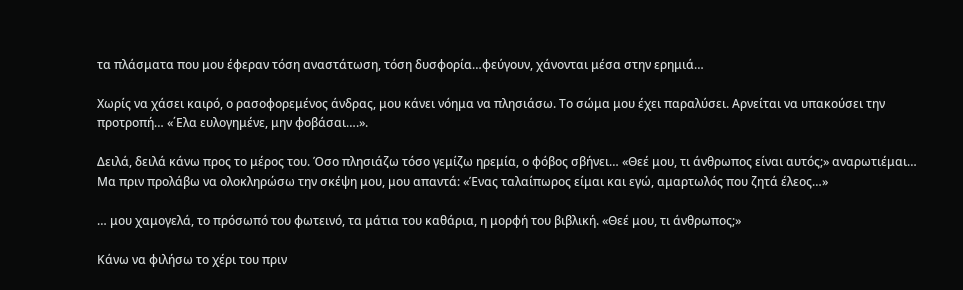τα πλάσματα που μου έφεραν τόση αναστάτωση, τόση δυσφορία…φεύγουν, χάνονται μέσα στην ερημιά…

Χωρίς να χάσει καιρό, ο ρασοφορεμένος άνδρας, μου κάνει νόημα να πλησιάσω. Το σώμα μου έχει παραλύσει. Αρνείται να υπακούσει την προτροπή… «΄Ελα ευλογημένε, μην φοβάσαι….».

Δειλά, δειλά κάνω προς το μέρος του. Όσο πλησιάζω τόσο γεμίζω ηρεμία, ο φόβος σβήνει… «Θεέ μου, τι άνθρωπος είναι αυτός;» αναρωτιέμαι… Μα πριν προλάβω να ολοκληρώσω την σκέψη μου, μου απαντά: «Ένας ταλαίπωρος είμαι και εγώ, αμαρτωλός που ζητά έλεος…»

… μου χαμογελά, το πρόσωπό του φωτεινό, τα μάτια του καθάρια, η μορφή του βιβλική. «Θεέ μου, τι άνθρωπος;»

Κάνω να φιλήσω το χέρι του πριν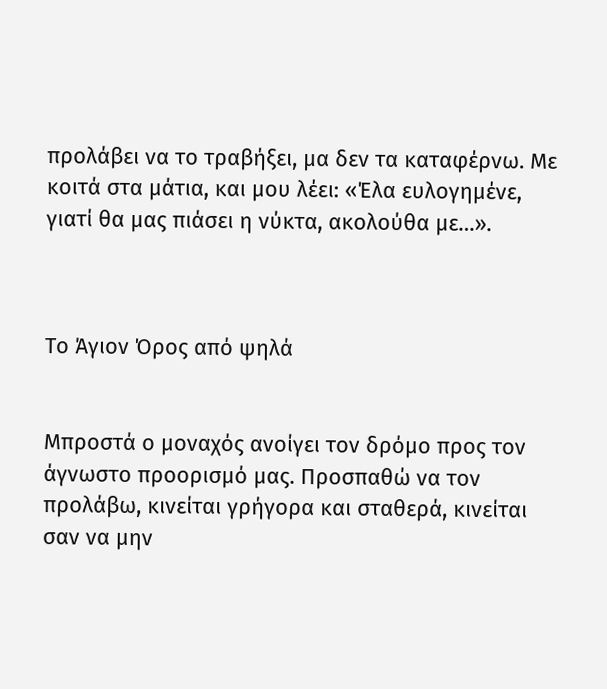προλάβει να το τραβήξει, μα δεν τα καταφέρνω. Με κοιτά στα μάτια, και μου λέει: «Έλα ευλογημένε, γιατί θα μας πιάσει η νύκτα, ακολούθα με…».



Το Άγιον Όρος από ψηλά


Μπροστά ο μοναχός ανοίγει τον δρόμο προς τον άγνωστο προορισμό μας. Προσπαθώ να τον προλάβω, κινείται γρήγορα και σταθερά, κινείται σαν να μην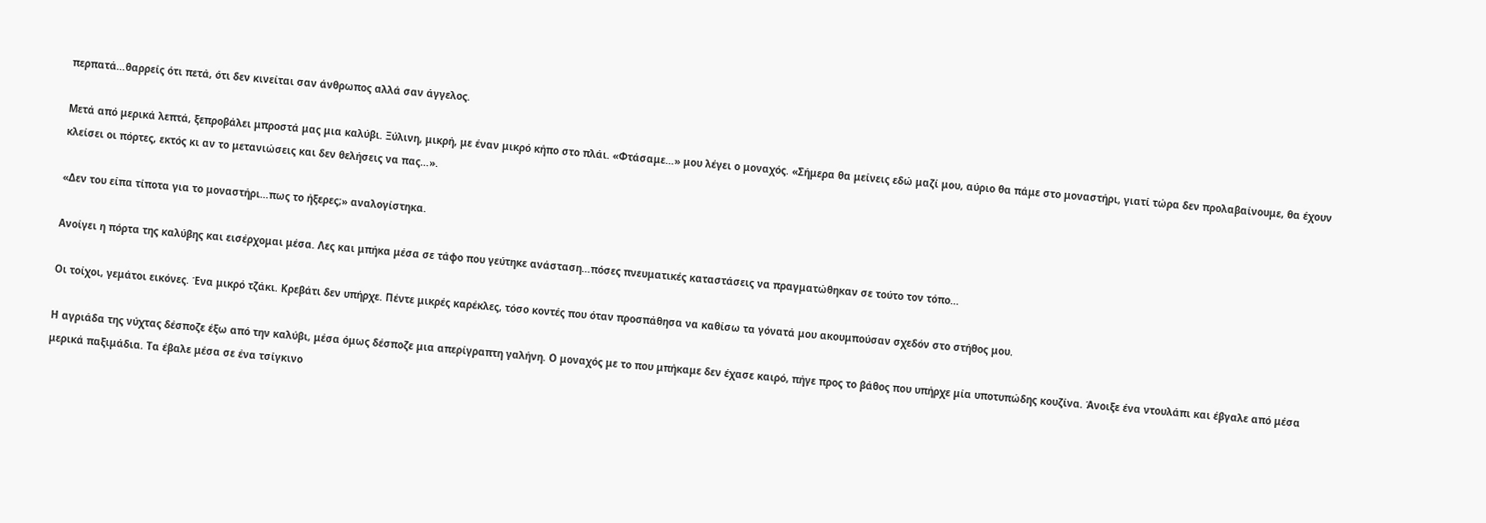περπατά…θαρρείς ότι πετά, ότι δεν κινείται σαν άνθρωπος αλλά σαν άγγελος.

Μετά από μερικά λεπτά, ξεπροβάλει μπροστά μας μια καλύβι. Ξύλινη, μικρή, με έναν μικρό κήπο στο πλάι. «Φτάσαμε…» μου λέγει ο μοναχός. «Σήμερα θα μείνεις εδώ μαζί μου, αύριο θα πάμε στο μοναστήρι, γιατί τώρα δεν προλαβαίνουμε, θα έχουν κλείσει οι πόρτες, εκτός κι αν το μετανιώσεις και δεν θελήσεις να πας…».

«Δεν του είπα τίποτα για το μοναστήρι…πως το ήξερες;» αναλογίστηκα.

Ανοίγει η πόρτα της καλύβης και εισέρχομαι μέσα. Λες και μπήκα μέσα σε τάφο που γεύτηκε ανάσταση…πόσες πνευματικές καταστάσεις να πραγματώθηκαν σε τούτο τον τόπο…

Οι τοίχοι, γεμάτοι εικόνες. Ένα μικρό τζάκι. Κρεβάτι δεν υπήρχε. Πέντε μικρές καρέκλες, τόσο κοντές που όταν προσπάθησα να καθίσω τα γόνατά μου ακουμπούσαν σχεδόν στο στήθος μου.

Η αγριάδα της νύχτας δέσποζε έξω από την καλύβι, μέσα όμως δέσποζε μια απερίγραπτη γαλήνη. Ο μοναχός με το που μπήκαμε δεν έχασε καιρό, πήγε προς το βάθος που υπήρχε μία υποτυπώδης κουζίνα. Άνοιξε ένα ντουλάπι και έβγαλε από μέσα μερικά παξιμάδια. Τα έβαλε μέσα σε ένα τσίγκινο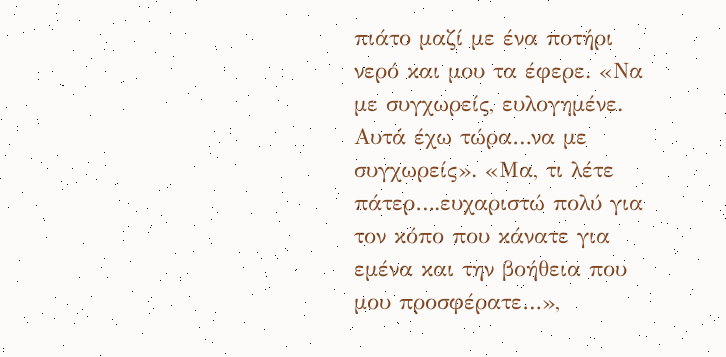πιάτο μαζί με ένα ποτήρι νερό και μου τα έφερε. «Να με συγχωρείς, ευλογημένε. Αυτά έχω τώρα…να με συγχωρείς». «Μα, τι λέτε πάτερ….ευχαριστώ πολύ για τον κόπο που κάνατε για εμένα και την βοήθεια που μου προσφέρατε…»,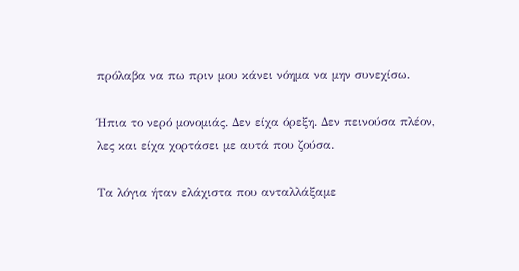πρόλαβα να πω πριν μου κάνει νόημα να μην συνεχίσω.

Ήπια το νερό μονομιάς. Δεν είχα όρεξη. Δεν πεινούσα πλέον, λες και είχα χορτάσει με αυτά που ζούσα.

Τα λόγια ήταν ελάχιστα που ανταλλάξαμε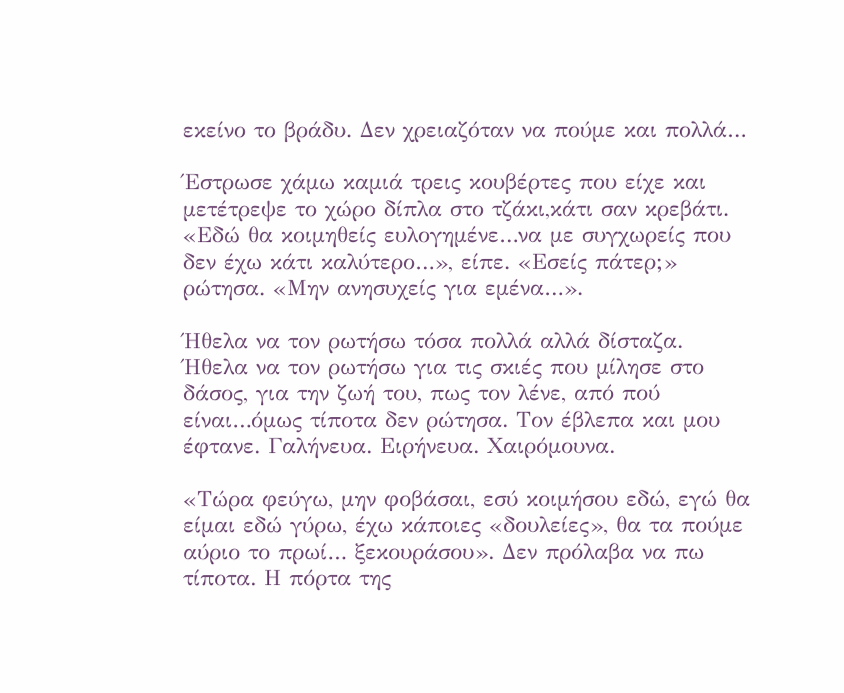εκείνο το βράδυ. Δεν χρειαζόταν να πούμε και πολλά…

Έστρωσε χάμω καμιά τρεις κουβέρτες που είχε και μετέτρεψε το χώρο δίπλα στο τζάκι,κάτι σαν κρεβάτι. «Εδώ θα κοιμηθείς ευλογημένε…να με συγχωρείς που δεν έχω κάτι καλύτερο…», είπε. «Εσείς πάτερ;» ρώτησα. «Μην ανησυχείς για εμένα…».

Ήθελα να τον ρωτήσω τόσα πολλά αλλά δίσταζα. Ήθελα να τον ρωτήσω για τις σκιές που μίλησε στο δάσος, για την ζωή του, πως τον λένε, από πού είναι…όμως τίποτα δεν ρώτησα. Τον έβλεπα και μου έφτανε. Γαλήνευα. Ειρήνευα. Χαιρόμουνα.

«Τώρα φεύγω, μην φοβάσαι, εσύ κοιμήσου εδώ, εγώ θα είμαι εδώ γύρω, έχω κάποιες «δουλείες», θα τα πούμε αύριο το πρωί… ξεκουράσου». Δεν πρόλαβα να πω τίποτα. Η πόρτα της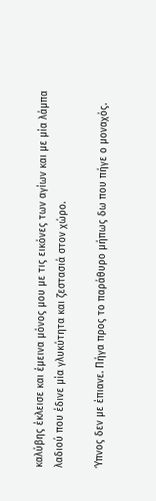καλύβης έκλεισε και έμεινα μόνος μου με τις εικόνες των αγίων και με μία λάμπα λαδιού που έδινε μία γλυκύτητα και ζεστασιά στον χώρο.

Ύπνος δεν με έπιανε. Πήγα προς το παράθυρο μήπως δω που πήγε ο μοναχός.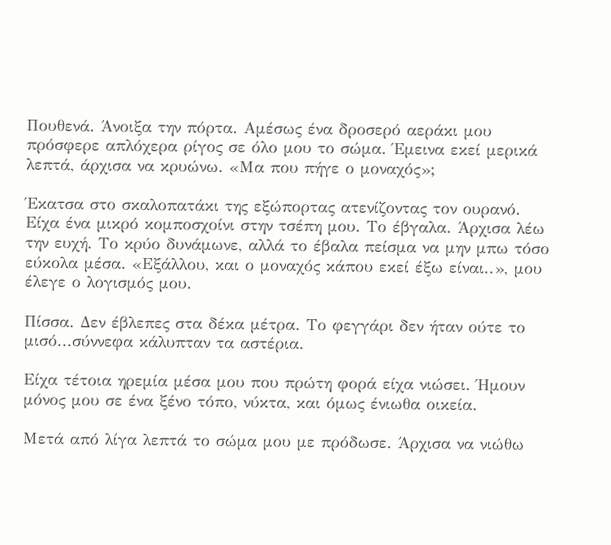Πουθενά. Άνοιξα την πόρτα. Αμέσως ένα δροσερό αεράκι μου πρόσφερε απλόχερα ρίγος σε όλο μου το σώμα. Έμεινα εκεί μερικά λεπτά, άρχισα να κρυώνω. «Μα που πήγε ο μοναχός»;

Έκατσα στο σκαλοπατάκι της εξώπορτας ατενίζοντας τον ουρανό. Είχα ένα μικρό κομποσχοίνι στην τσέπη μου. Το έβγαλα. Άρχισα λέω την ευχή. Το κρύο δυνάμωνε, αλλά το έβαλα πείσμα να μην μπω τόσο εύκολα μέσα. «Εξάλλου, και ο μοναχός κάπου εκεί έξω είναι..», μου έλεγε ο λογισμός μου.

Πίσσα. Δεν έβλεπες στα δέκα μέτρα. Το φεγγάρι δεν ήταν ούτε το μισό...σύννεφα κάλυπταν τα αστέρια.

Είχα τέτοια ηρεμία μέσα μου που πρώτη φορά είχα νιώσει. Ήμουν μόνος μου σε ένα ξένο τόπο, νύκτα, και όμως ένιωθα οικεία.

Μετά από λίγα λεπτά το σώμα μου με πρόδωσε. Άρχισα να νιώθω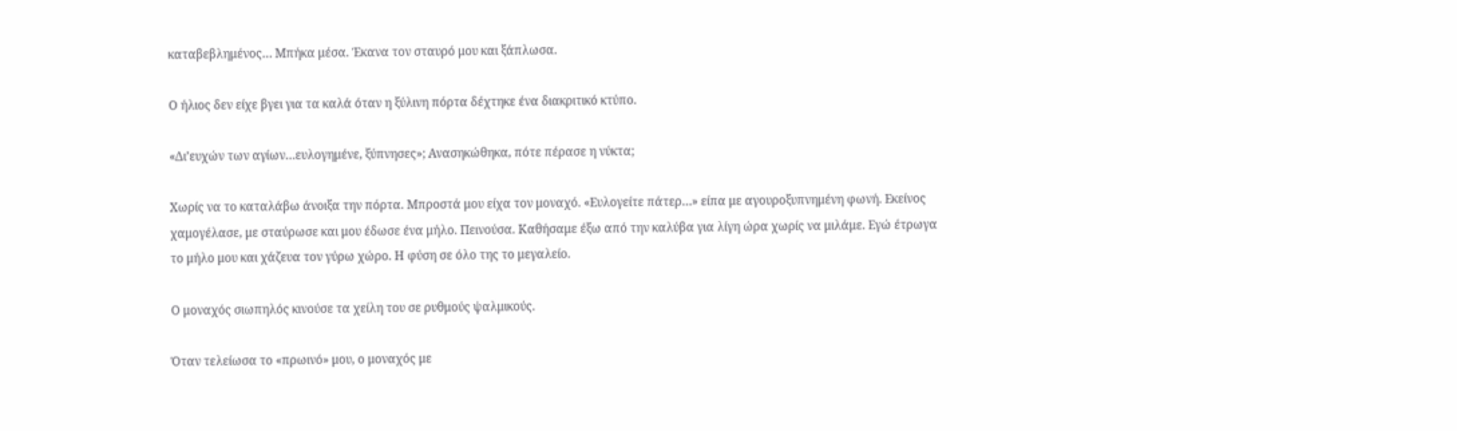καταβεβλημένος… Μπήκα μέσα. Έκανα τον σταυρό μου και ξάπλωσα.

Ο ήλιος δεν είχε βγει για τα καλά όταν η ξύλινη πόρτα δέχτηκε ένα διακριτικό κτύπο.

«Δι’ευχών των αγίων…ευλογημένε, ξύπνησες»; Ανασηκώθηκα, πότε πέρασε η νύκτα;

Χωρίς να το καταλάβω άνοιξα την πόρτα. Μπροστά μου είχα τον μοναχό. «Ευλογείτε πάτερ…» είπα με αγουροξυπνημένη φωνή. Εκείνος χαμογέλασε, με σταύρωσε και μου έδωσε ένα μήλο. Πεινούσα. Καθήσαμε έξω από την καλύβα για λίγη ώρα χωρίς να μιλάμε. Εγώ έτρωγα το μήλο μου και χάζευα τον γύρω χώρο. Η φύση σε όλο της το μεγαλείο.

Ο μοναχός σιωπηλός κινούσε τα χείλη του σε ρυθμούς ψαλμικούς.

Όταν τελείωσα το «πρωινό» μου, ο μοναχός με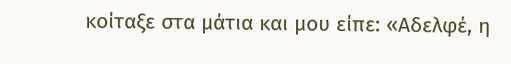κοίταξε στα μάτια και μου είπε: «Αδελφέ, η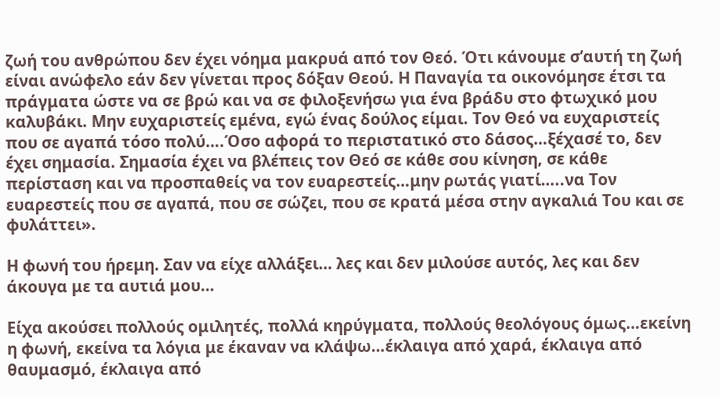ζωή του ανθρώπου δεν έχει νόημα μακρυά από τον Θεό. Ότι κάνουμε σ’αυτή τη ζωή είναι ανώφελο εάν δεν γίνεται προς δόξαν Θεού. Η Παναγία τα οικονόμησε έτσι τα πράγματα ώστε να σε βρώ και να σε φιλοξενήσω για ένα βράδυ στο φτωχικό μου καλυβάκι. Μην ευχαριστείς εμένα, εγώ ένας δούλος είμαι. Τον Θεό να ευχαριστείς που σε αγαπά τόσο πολύ….Όσο αφορά το περιστατικό στο δάσος…ξέχασέ το, δεν έχει σημασία. Σημασία έχει να βλέπεις τον Θεό σε κάθε σου κίνηση, σε κάθε περίσταση και να προσπαθείς να τον ευαρεστείς…μην ρωτάς γιατί…..να Τον ευαρεστείς που σε αγαπά, που σε σώζει, που σε κρατά μέσα στην αγκαλιά Του και σε φυλάττει».

Η φωνή του ήρεμη. Σαν να είχε αλλάξει… λες και δεν μιλούσε αυτός, λες και δεν άκουγα με τα αυτιά μου…

Είχα ακούσει πολλούς ομιλητές, πολλά κηρύγματα, πολλούς θεολόγους όμως…εκείνη η φωνή, εκείνα τα λόγια με έκαναν να κλάψω…έκλαιγα από χαρά, έκλαιγα από θαυμασμό, έκλαιγα από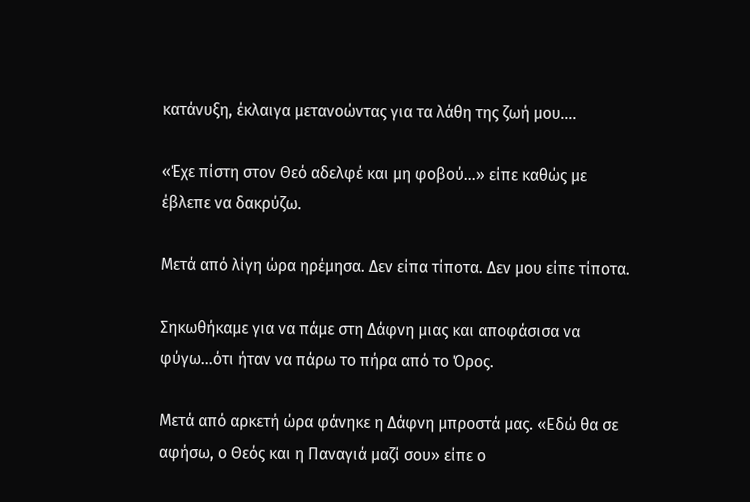κατάνυξη, έκλαιγα μετανοώντας για τα λάθη της ζωή μου….

«Έχε πίστη στον Θεό αδελφέ και μη φοβού…» είπε καθώς με έβλεπε να δακρύζω.

Μετά από λίγη ώρα ηρέμησα. Δεν είπα τίποτα. Δεν μου είπε τίποτα.

Σηκωθήκαμε για να πάμε στη Δάφνη μιας και αποφάσισα να φύγω…ότι ήταν να πάρω το πήρα από το Όρος.

Μετά από αρκετή ώρα φάνηκε η Δάφνη μπροστά μας. «Εδώ θα σε αφήσω, ο Θεός και η Παναγιά μαζί σου» είπε ο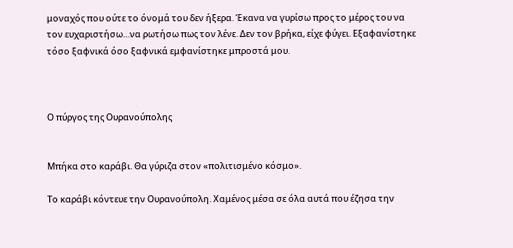μοναχός που ούτε το όνομά του δεν ήξερα. Έκανα να γυρίσω προς το μέρος του να τον ευχαριστήσω…να ρωτήσω πως τον λένε. Δεν τον βρήκα, είχε φύγει. Εξαφανίστηκε τόσο ξαφνικά όσο ξαφνικά εμφανίστηκε μπροστά μου.



Ο πύργος της Ουρανούπολης


Μπήκα στο καράβι. Θα γύριζα στον «πολιτισμένο κόσμο».

Το καράβι κόντευε την Ουρανούπολη. Χαμένος μέσα σε όλα αυτά που έζησα την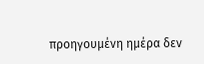προηγουμένη ημέρα δεν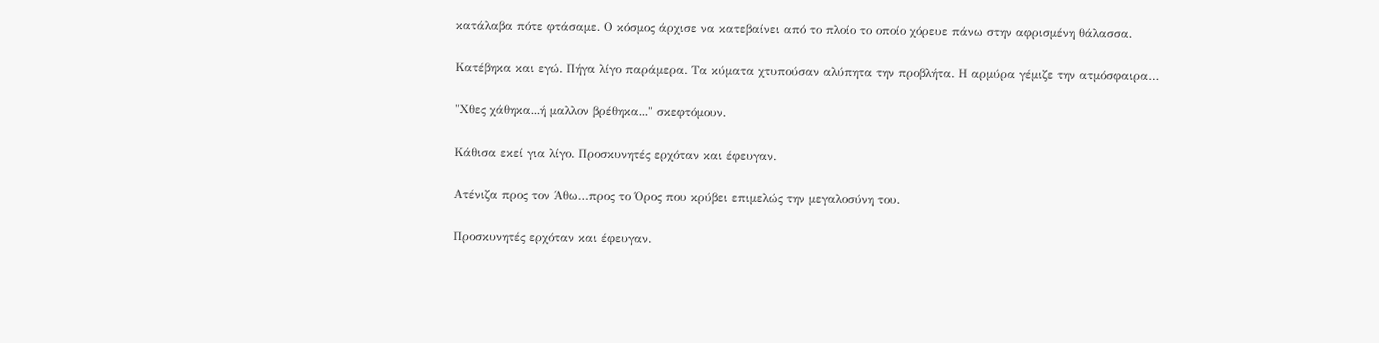κατάλαβα πότε φτάσαμε. Ο κόσμος άρχισε να κατεβαίνει από το πλοίο το οποίο χόρευε πάνω στην αφρισμένη θάλασσα.

Κατέβηκα και εγώ. Πήγα λίγο παράμερα. Τα κύματα χτυπούσαν αλύπητα την προβλήτα. Η αρμύρα γέμιζε την ατμόσφαιρα…

"Χθες χάθηκα...ή μαλλον βρέθηκα..." σκεφτόμουν.

Κάθισα εκεί για λίγο. Προσκυνητές ερχόταν και έφευγαν.

Ατένιζα προς τον Άθω…προς το Όρος που κρύβει επιμελώς την μεγαλοσύνη του.

Προσκυνητές ερχόταν και έφευγαν.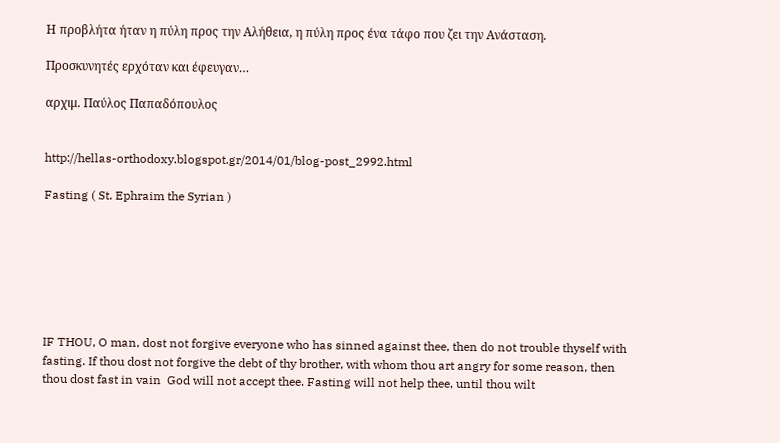Η προβλήτα ήταν η πύλη προς την Αλήθεια, η πύλη προς ένα τάφο που ζει την Ανάσταση.

Προσκυνητές ερχόταν και έφευγαν…

αρχιμ. Παύλος Παπαδόπουλος


http://hellas-orthodoxy.blogspot.gr/2014/01/blog-post_2992.html

Fasting ( St. Ephraim the Syrian )







IF THOU, O man, dost not forgive everyone who has sinned against thee, then do not trouble thyself with fasting. If thou dost not forgive the debt of thy brother, with whom thou art angry for some reason, then thou dost fast in vain  God will not accept thee. Fasting will not help thee, until thou wilt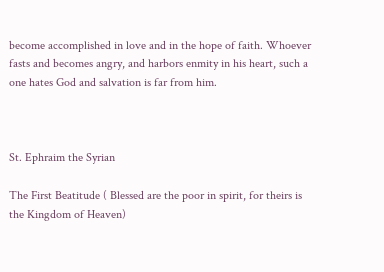become accomplished in love and in the hope of faith. Whoever fasts and becomes angry, and harbors enmity in his heart, such a one hates God and salvation is far from him.



St. Ephraim the Syrian

The First Beatitude ( Blessed are the poor in spirit, for theirs is the Kingdom of Heaven)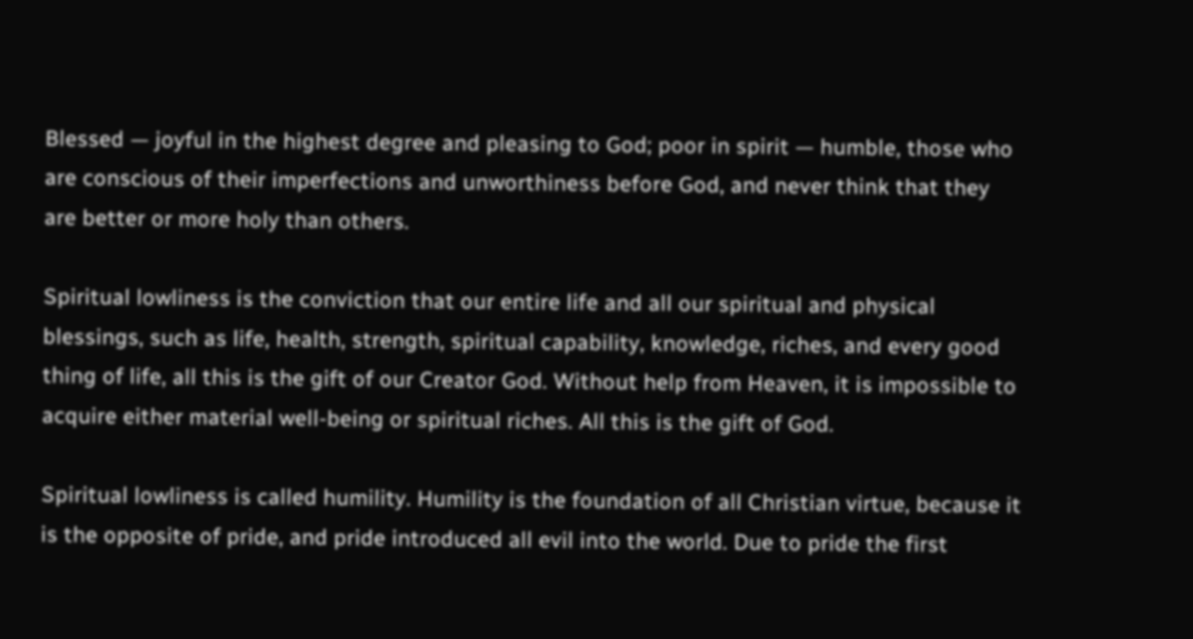Blessed — joyful in the highest degree and pleasing to God; poor in spirit — humble, those who are conscious of their imperfections and unworthiness before God, and never think that they are better or more holy than others.

Spiritual lowliness is the conviction that our entire life and all our spiritual and physical blessings, such as life, health, strength, spiritual capability, knowledge, riches, and every good thing of life, all this is the gift of our Creator God. Without help from Heaven, it is impossible to acquire either material well-being or spiritual riches. All this is the gift of God.

Spiritual lowliness is called humility. Humility is the foundation of all Christian virtue, because it is the opposite of pride, and pride introduced all evil into the world. Due to pride the first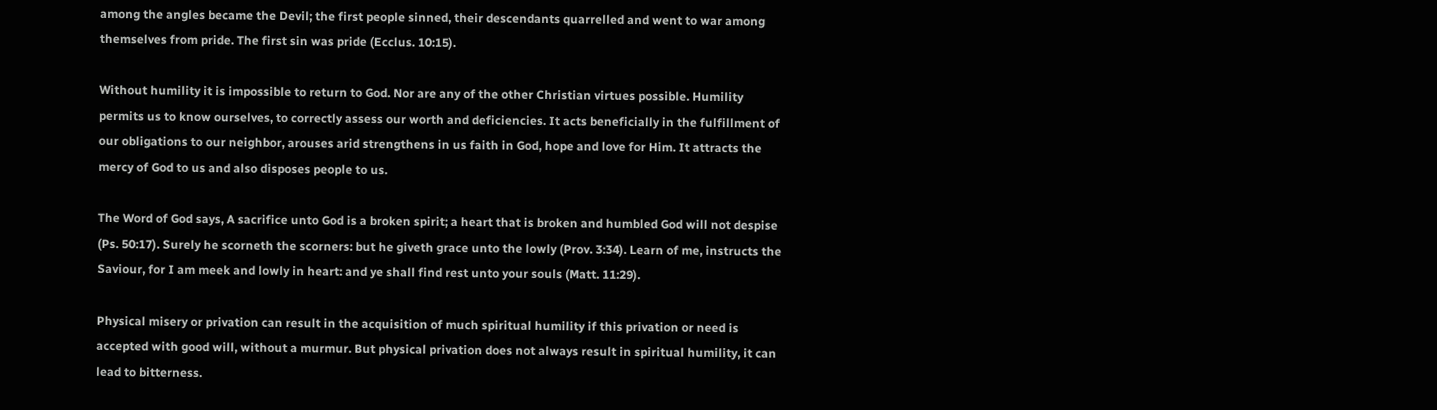among the angles became the Devil; the first people sinned, their descendants quarrelled and went to war among themselves from pride. The first sin was pride (Ecclus. 10:15).

Without humility it is impossible to return to God. Nor are any of the other Christian virtues possible. Humility permits us to know ourselves, to correctly assess our worth and deficiencies. It acts beneficially in the fulfillment of our obligations to our neighbor, arouses arid strengthens in us faith in God, hope and love for Him. It attracts the mercy of God to us and also disposes people to us.

The Word of God says, A sacrifice unto God is a broken spirit; a heart that is broken and humbled God will not despise (Ps. 50:17). Surely he scorneth the scorners: but he giveth grace unto the lowly (Prov. 3:34). Learn of me, instructs the Saviour, for I am meek and lowly in heart: and ye shall find rest unto your souls (Matt. 11:29).

Physical misery or privation can result in the acquisition of much spiritual humility if this privation or need is accepted with good will, without a murmur. But physical privation does not always result in spiritual humility, it can lead to bitterness.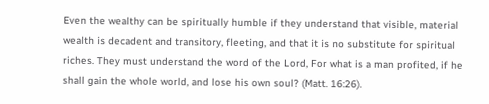Even the wealthy can be spiritually humble if they understand that visible, material wealth is decadent and transitory, fleeting, and that it is no substitute for spiritual riches. They must understand the word of the Lord, For what is a man profited, if he shall gain the whole world, and lose his own soul? (Matt. 16:26).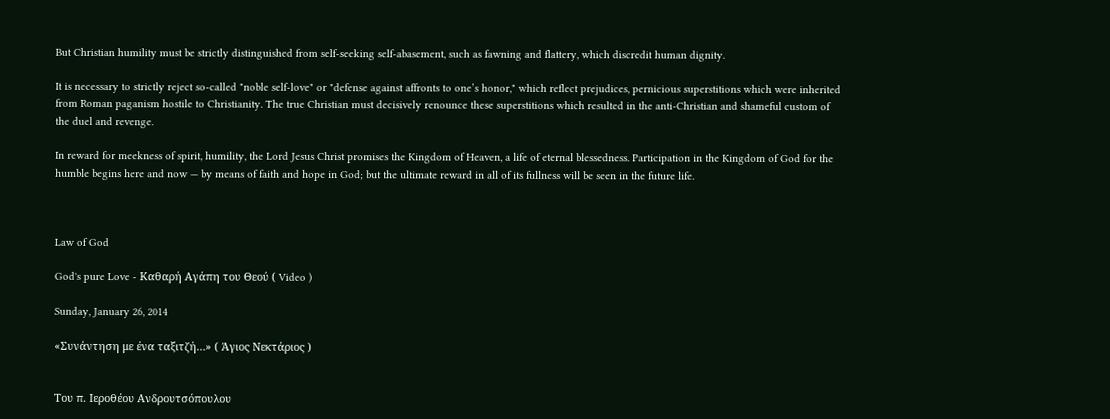But Christian humility must be strictly distinguished from self-seeking self-abasement, such as fawning and flattery, which discredit human dignity.

It is necessary to strictly reject so-called "noble self-love" or "defense against affronts to one’s honor," which reflect prejudices, pernicious superstitions which were inherited from Roman paganism hostile to Christianity. The true Christian must decisively renounce these superstitions which resulted in the anti-Christian and shameful custom of the duel and revenge.

In reward for meekness of spirit, humility, the Lord Jesus Christ promises the Kingdom of Heaven, a life of eternal blessedness. Participation in the Kingdom of God for the humble begins here and now — by means of faith and hope in God; but the ultimate reward in all of its fullness will be seen in the future life.



Law of God

God's pure Love - Καθαρή Αγάπη του Θεού ( Video )

Sunday, January 26, 2014

«Συνάντηση με ένα ταξιτζή…» ( Άγιος Νεκτάριος )


Toυ π. Ιεροθέου Ανδρουτσόπουλου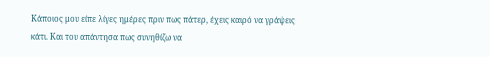Κάποιος μου είπε λίγες ημέρες πριν πως πάτερ, έχεις καιρό να γράψεις κάτι. Και του απάντησα πως συνηθίζω να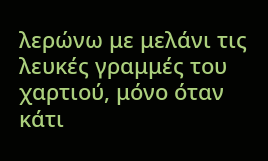λερώνω με μελάνι τις λευκές γραμμές του χαρτιού, μόνο όταν κάτι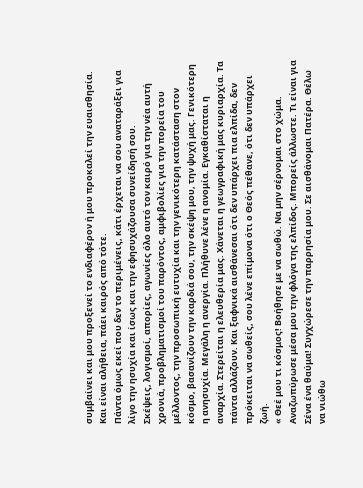συμβαίνει και μου προξενεί το ενδιαφέρον ή μου προκαλεί την ευαισθησία. Και είναι αλήθεια, πάει καιρός από τότε.
Πάντα όμως εκεί που δεν το περιμένεις, κάτι έρχεται να σου αναταράξει για λίγο την ησυχία και ίσως και την εφησυχάζουσα συνείδησή σου.
Σκέψεις, λογισμοί, απορίες, αγωνίες όλο αυτό τον καιρό για την νέα αυτή χρονιά, προβληματισμοί του παρόντος, αμφιβολίες για την πορεία του μέλλοντος, την προσωπική ευτυχία και την γενικότερη κατάσταση στον κόσμο, βασανίζουν την καρδιά σου, την σκέψη μου, την ψυχή μας. Γενικότερη η ανησυχία. Μεγάλη η ανεργία. Πλήθυνε λένε η ανομία. Εγκαθίσταται η αναρχία. Στερείται η ελευθερία μας. Χάνεται η γεωγραφική μας κυριαρχία. Τα πάντα αλλάζουν. Και ξαφνικά αισθάνεσαι ότι δεν υπάρχει πια ελπίδα, δεν πρόκειται να σωθείς, σου λένε επίμονα ότι ο Θεός πέθανε, ότι δεν υπάρχει ζωή.
« Θεέ μου τι κόσμος! Βοήθησε με να σωθώ. Να μην σέρνομαι στο χώμα. Αναζωπύρωσε μέσα μου την φλόγα της ελπίδος. Μπορείς άλλωστε. Τι είναι για Σένα ένα θαύμα! Συγχώρεσε την παρρησία μου. Σε αισθάνομαι Πατέρα. Θέλω να νιώθω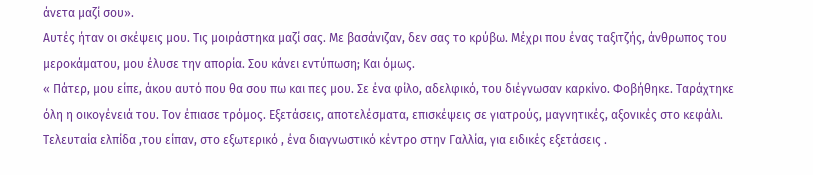άνετα μαζί σου».
Αυτές ήταν οι σκέψεις μου. Τις μοιράστηκα μαζί σας. Με βασάνιζαν, δεν σας το κρύβω. Μέχρι που ένας ταξιτζής, άνθρωπος του μεροκάματου, μου έλυσε την απορία. Σου κάνει εντύπωση; Και όμως.
« Πάτερ, μου είπε, άκου αυτό που θα σου πω και πες μου. Σε ένα φίλο, αδελφικό, του διέγνωσαν καρκίνο. Φοβήθηκε. Ταράχτηκε όλη η οικογένειά του. Τον έπιασε τρόμος. Εξετάσεις, αποτελέσματα, επισκέψεις σε γιατρούς, μαγνητικές, αξονικές στο κεφάλι. Τελευταία ελπίδα ,του είπαν, στο εξωτερικό , ένα διαγνωστικό κέντρο στην Γαλλία, για ειδικές εξετάσεις .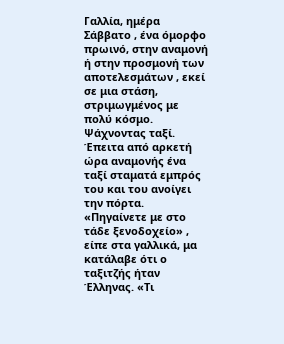Γαλλία, ημέρα Σάββατο , ένα όμορφο πρωινό, στην αναμονή ή στην προσμονή των αποτελεσμάτων , εκεί σε μια στάση, στριμωγμένος με πολύ κόσμο. Ψάχνοντας ταξί. Έπειτα από αρκετή ώρα αναμονής ένα ταξί σταματά εμπρός του και του ανοίγει την πόρτα. «Πηγαίνετε με στο τάδε ξενοδοχείο» , είπε στα γαλλικά, μα κατάλαβε ότι ο ταξιτζής ήταν Έλληνας. «Τι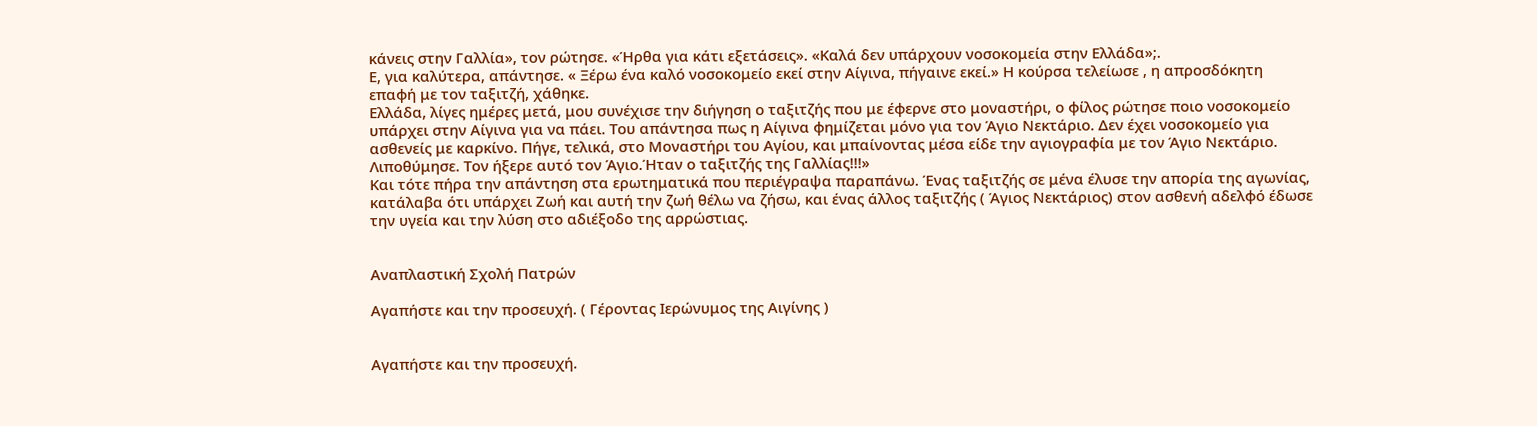κάνεις στην Γαλλία», τον ρώτησε. «Ήρθα για κάτι εξετάσεις». «Καλά δεν υπάρχουν νοσοκομεία στην Ελλάδα»;.
Ε, για καλύτερα, απάντησε. « Ξέρω ένα καλό νοσοκομείο εκεί στην Αίγινα, πήγαινε εκεί.» Η κούρσα τελείωσε , η απροσδόκητη επαφή με τον ταξιτζή, χάθηκε.
Ελλάδα, λίγες ημέρες μετά, μου συνέχισε την διήγηση ο ταξιτζής που με έφερνε στο μοναστήρι, ο φίλος ρώτησε ποιο νοσοκομείο υπάρχει στην Αίγινα για να πάει. Του απάντησα πως η Αίγινα φημίζεται μόνο για τον Άγιο Νεκτάριο. Δεν έχει νοσοκομείο για ασθενείς με καρκίνο. Πήγε, τελικά, στο Μοναστήρι του Αγίου, και μπαίνοντας μέσα είδε την αγιογραφία με τον Άγιο Νεκτάριο. Λιποθύμησε. Τον ήξερε αυτό τον Άγιο.Ήταν ο ταξιτζής της Γαλλίας!!!»
Και τότε πήρα την απάντηση στα ερωτηματικά που περιέγραψα παραπάνω. Ένας ταξιτζής σε μένα έλυσε την απορία της αγωνίας, κατάλαβα ότι υπάρχει Ζωή και αυτή την ζωή θέλω να ζήσω, και ένας άλλος ταξιτζής ( Άγιος Νεκτάριος) στον ασθενή αδελφό έδωσε την υγεία και την λύση στο αδιέξοδο της αρρώστιας.


Αναπλαστική Σχολή Πατρών

Αγαπήστε και την προσευχή. ( Γέροντας Ιερώνυμος της Αιγίνης )


Αγαπήστε και την προσευχή.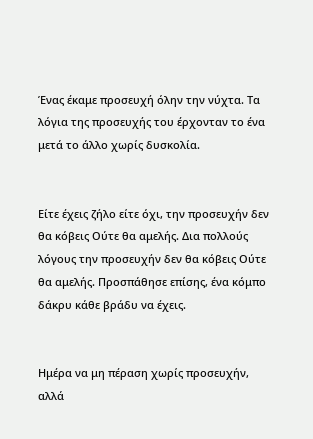Ένας έκαμε προσευχή όλην την νύχτα. Τα λόγια της προσευχής του έρχονταν το ένα μετά το άλλο χωρίς δυσκολία.


Είτε έχεις ζήλο είτε όχι, την προσευχήν δεν θα κόβεις Ούτε θα αμελής. Δια πολλούς λόγους την προσευχήν δεν θα κόβεις Ούτε θα αμελής. Προσπάθησε επίσης, ένα κόμπο δάκρυ κάθε βράδυ να έχεις.


Ημέρα να μη πέραση χωρίς προσευχήν, αλλά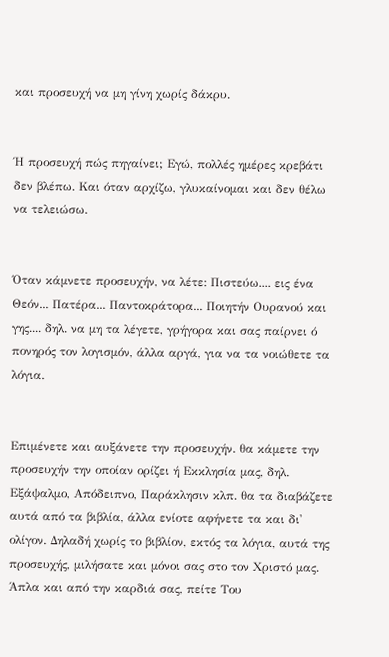και προσευχή να μη γίνη χωρίς δάκρυ.


Ή προσευχή πώς πηγαίνει; Εγώ, πολλές ημέρες κρεβάτι δεν βλέπω. Και όταν αρχίζω, γλυκαίνομαι και δεν θέλω να τελειώσω.


Όταν κάμνετε προσευχήν, να λέτε: Πιστεύω.... εις ένα Θεόν... Πατέρα... Παντοκράτορα... Ποιητήν Ουρανού και γης.... δηλ. να μη τα λέγετε, γρήγορα και σας παίρνει ό πονηρός τον λογισμόν, άλλα αργά, για να τα νοιώθετε τα λόγια.


Επιμένετε και αυξάνετε την προσευχήν. θα κάμετε την προσευχήν την οποίαν ορίζει ή Εκκλησία μας, δηλ. Εξάψαλμο, Απόδειπνο, Παράκλησιν κλπ. θα τα διαβάζετε αυτά από τα βιβλία, άλλα ενίοτε αφήνετε τα και δι' ολίγον. Δηλαδή χωρίς το βιβλίον, εκτός τα λόγια, αυτά της προσευχής, μιλήσατε και μόνοι σας στο τον Χριστό μας. Άπλα και από την καρδιά σας, πείτε Του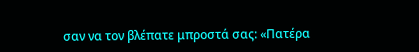σαν να τον βλέπατε μπροστά σας: «Πατέρα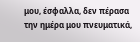μου, έσφαλλα, δεν πέρασα την ημέρα μου πνευματικά,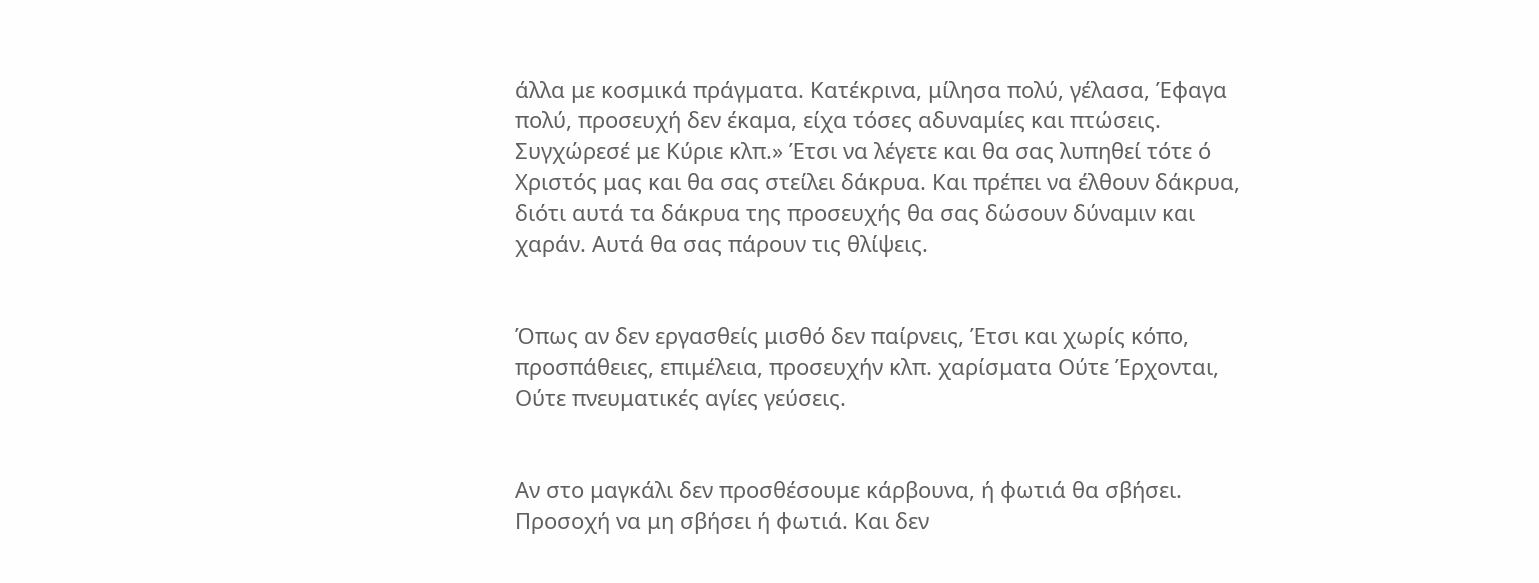άλλα με κοσμικά πράγματα. Κατέκρινα, μίλησα πολύ, γέλασα, Έφαγα πολύ, προσευχή δεν έκαμα, είχα τόσες αδυναμίες και πτώσεις. Συγχώρεσέ με Κύριε κλπ.» Έτσι να λέγετε και θα σας λυπηθεί τότε ό Χριστός μας και θα σας στείλει δάκρυα. Και πρέπει να έλθουν δάκρυα, διότι αυτά τα δάκρυα της προσευχής θα σας δώσουν δύναμιν και χαράν. Αυτά θα σας πάρουν τις θλίψεις.


Όπως αν δεν εργασθείς μισθό δεν παίρνεις, Έτσι και χωρίς κόπο, προσπάθειες, επιμέλεια, προσευχήν κλπ. χαρίσματα Ούτε Έρχονται, Ούτε πνευματικές αγίες γεύσεις.


Αν στο μαγκάλι δεν προσθέσουμε κάρβουνα, ή φωτιά θα σβήσει. Προσοχή να μη σβήσει ή φωτιά. Και δεν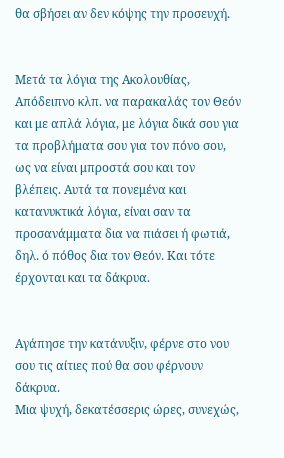θα σβήσει αν δεν κόψης την προσευχή.


Μετά τα λόγια της Ακολουθίας, Απόδειπνο κλπ. να παρακαλάς τον Θεόν και με απλά λόγια, με λόγια δικά σου για τα προβλήματα σου για τον πόνο σου, ως να είναι μπροστά σου και τον βλέπεις. Αυτά τα πονεμένα και κατανυκτικά λόγια, είναι σαν τα προσανάμματα δια να πιάσει ή φωτιά, δηλ. ό πόθος δια τον Θεόν. Και τότε έρχονται και τα δάκρυα.


Αγάπησε την κατάνυξιν, φέρνε στο νου σου τις αίτιες πού θα σου φέρνουν δάκρυα.
Μια ψυχή, δεκατέσσερις ώρες, συνεχώς,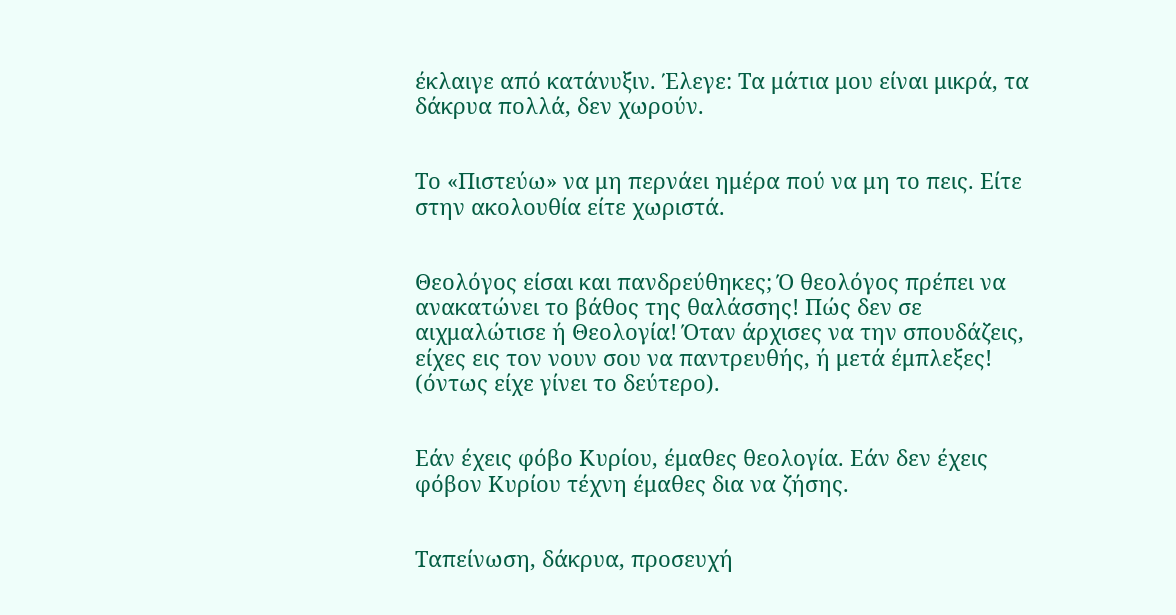έκλαιγε από κατάνυξιν. Έλεγε: Τα μάτια μου είναι μικρά, τα δάκρυα πολλά, δεν χωρούν.


Το «Πιστεύω» να μη περνάει ημέρα πού να μη το πεις. Είτε στην ακολουθία είτε χωριστά.


Θεολόγος είσαι και πανδρεύθηκες; Ό θεολόγος πρέπει να ανακατώνει το βάθος της θαλάσσης! Πώς δεν σε αιχμαλώτισε ή Θεολογία! Όταν άρχισες να την σπουδάζεις, είχες εις τον νουν σου να παντρευθής, ή μετά έμπλεξες! (όντως είχε γίνει το δεύτερο).


Εάν έχεις φόβο Κυρίου, έμαθες θεολογία. Εάν δεν έχεις φόβον Κυρίου τέχνη έμαθες δια να ζήσης.


Ταπείνωση, δάκρυα, προσευχή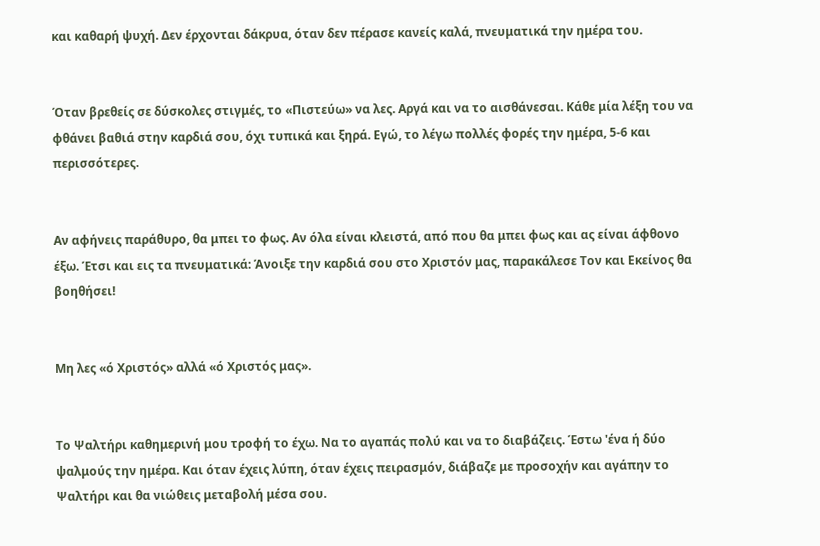και καθαρή ψυχή. Δεν έρχονται δάκρυα, όταν δεν πέρασε κανείς καλά, πνευματικά την ημέρα του.


Όταν βρεθείς σε δύσκολες στιγμές, το «Πιστεύω» να λες. Αργά και να το αισθάνεσαι. Κάθε μία λέξη του να φθάνει βαθιά στην καρδιά σου, όχι τυπικά και ξηρά. Εγώ, το λέγω πολλές φορές την ημέρα, 5-6 και περισσότερες.


Αν αφήνεις παράθυρο, θα μπει το φως. Αν όλα είναι κλειστά, από που θα μπει φως και ας είναι άφθονο έξω. Έτσι και εις τα πνευματικά: Άνοιξε την καρδιά σου στο Χριστόν μας, παρακάλεσε Τον και Εκείνος θα βοηθήσει!


Μη λες «ό Χριστός» αλλά «ό Χριστός μας».


Το Ψαλτήρι καθημερινή μου τροφή το έχω. Να το αγαπάς πολύ και να το διαβάζεις. Έστω 'ένα ή δύο ψαλμούς την ημέρα. Και όταν έχεις λύπη, όταν έχεις πειρασμόν, διάβαζε με προσοχήν και αγάπην το Ψαλτήρι και θα νιώθεις μεταβολή μέσα σου.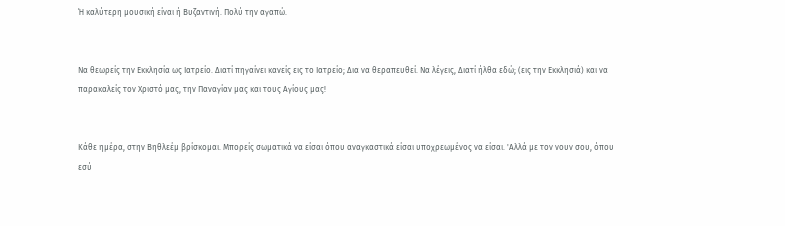Ή καλύτερη μουσική είναι ή Βυζαντινή. Πολύ την αγαπώ.


Να θεωρείς την Εκκλησία ως Ιατρείο. Διατί πηγαίνει κανείς εις το Ιατρείο; Δια να θεραπευθεί. Να λέγεις, Διατί ήλθα εδώ; (εις την Εκκλησιά) και να παρακαλείς τον Χριστό μας, την Παναγίαν μας και τους Αγίους μας!


Κάθε ημέρα, στην Βηθλεέμ βρίσκομαι. Μπορείς σωματικά να είσαι όπου αναγκαστικά είσαι υποχρεωμένος να είσαι. 'Αλλά με τον νουν σου, όπου εσύ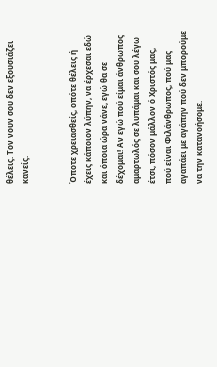θέλεις. Τον νουν σου δεν εξουσιάζει κανείς.


Όποτε χρειασθείς, οπότε θέλεις ή έχεις κάποιον λύπην, να έρχεσαι εδώ και όποια ώρα νάνε, εγώ θα σε δέχομαι! Αν εγώ πού είμαι άνθρωπος αμαρτωλός σε λυπάμαι και σου λέγω έτσι, πόσον μάλλον ό Χριστός μας, πού είναι Φιλάνθρωπος, πού μας αγαπάει με αγάπην πού δεν μπορούμε να την κατανοήσομε.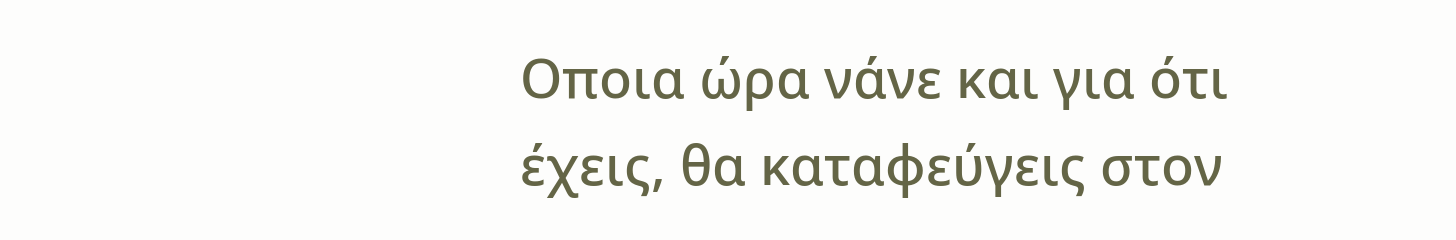Οποια ώρα νάνε και για ότι έχεις, θα καταφεύγεις στον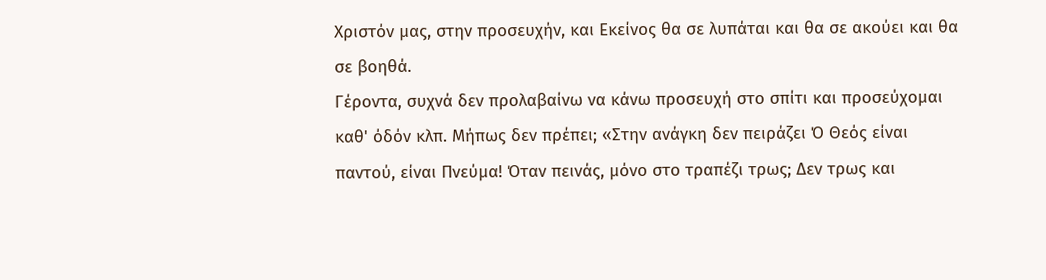Χριστόν μας, στην προσευχήν, και Εκείνος θα σε λυπάται και θα σε ακούει και θα σε βοηθά.
Γέροντα, συχνά δεν προλαβαίνω να κάνω προσευχή στο σπίτι και προσεύχομαι καθ' όδόν κλπ. Μήπως δεν πρέπει; «Στην ανάγκη δεν πειράζει Ό Θεός είναι παντού, είναι Πνεύμα! Όταν πεινάς, μόνο στο τραπέζι τρως; Δεν τρως και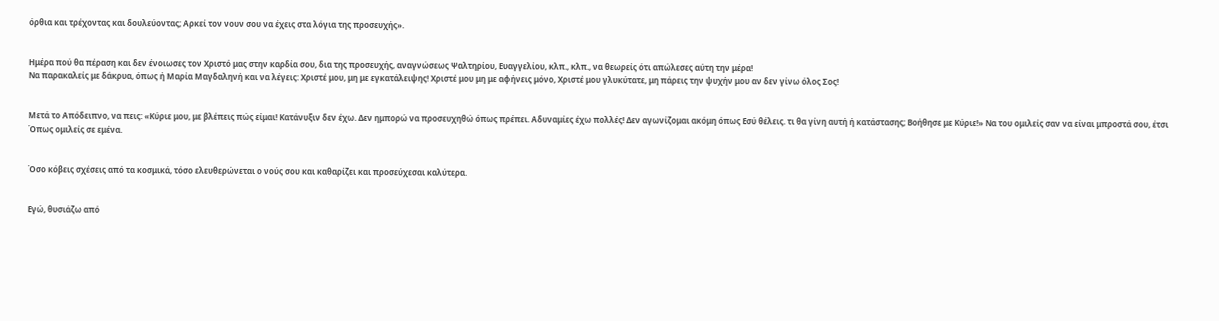όρθια και τρέχοντας και δουλεύοντας; Αρκεί τον νουν σου να έχεις στα λόγια της προσευχής».


Ημέρα πού θα πέραση και δεν ένοιωσες τον Χριστό μας στην καρδία σου, δια της προσευχής, αναγνώσεως Ψαλτηρίου, Ευαγγελίου, κλπ., κλπ., να θεωρείς ότι απώλεσες αύτη την μέρα!
Να παρακαλείς με δάκρυα, όπως ή Μαρία Μαγδαληνή και να λέγεις: Χριστέ μου, μη με εγκατάλειψης! Χριστέ μου μη με αφήνεις μόνο, Χριστέ μου γλυκύτατε, μη πάρεις την ψυχήν μου αν δεν γίνω όλος Σος!


Μετά το Απόδειπνο, να πεις: «Κύριε μου, με βλέπεις πώς είμαι! Κατάνυξιν δεν έχω. Δεν ημπορώ να προσευχηθώ όπως πρέπει. Αδυναμίες έχω πολλές! Δεν αγωνίζομαι ακόμη όπως Εσύ θέλεις. τι θα γίνη αυτή ή κατάστασης; Βοήθησε με Κύριε!» Να του ομιλείς σαν να είναι μπροστά σου, έτσι Όπως ομιλείς σε εμένα.


Όσο κόβεις σχέσεις από τα κοσμικά, τόσο ελευθερώνεται ο νούς σου και καθαρίζει και προσεύχεσαι καλύτερα.


Εγώ, θυσιάζω από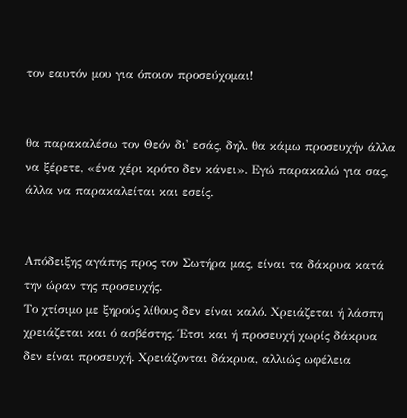τον εαυτόν μου για όποιον προσεύχομαι!


θα παρακαλέσω τον Θεόν δι' εσάς, δηλ. θα κάμω προσευχήν άλλα να ξέρετε, «ένα χέρι κρότο δεν κάνει». Εγώ παρακαλώ για σας, άλλα να παρακαλείται και εσείς.


Απόδειξης αγάπης προς τον Σωτήρα μας, είναι τα δάκρυα κατά την ώραν της προσευχής.
Το χτίσιμο με ξηρούς λίθους δεν είναι καλό. Χρειάζεται ή λάσπη χρειάζεται και ό ασβέστης. Έτσι και ή προσευχή χωρίς δάκρυα δεν είναι προσευχή. Χρειάζονται δάκρυα, αλλιώς ωφέλεια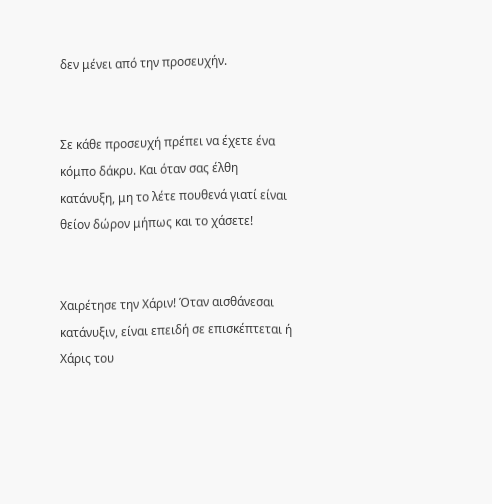δεν μένει από την προσευχήν.


Σε κάθε προσευχή πρέπει να έχετε ένα κόμπο δάκρυ. Και όταν σας έλθη κατάνυξη, μη το λέτε πουθενά γιατί είναι θείον δώρον μήπως και το χάσετε!


Χαιρέτησε την Χάριν! Όταν αισθάνεσαι κατάνυξιν, είναι επειδή σε επισκέπτεται ή Χάρις του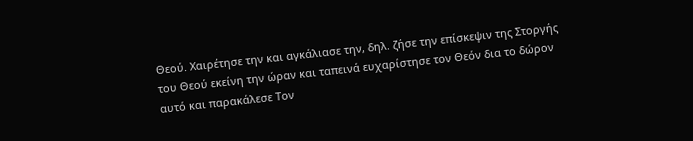Θεού. Χαιρέτησε την και αγκάλιασε την, δηλ. ζήσε την επίσκεψιν της Στοργής του Θεού εκείνη την ώραν και ταπεινά ευχαρίστησε τον Θεόν δια το δώρον αυτό και παρακάλεσε Τον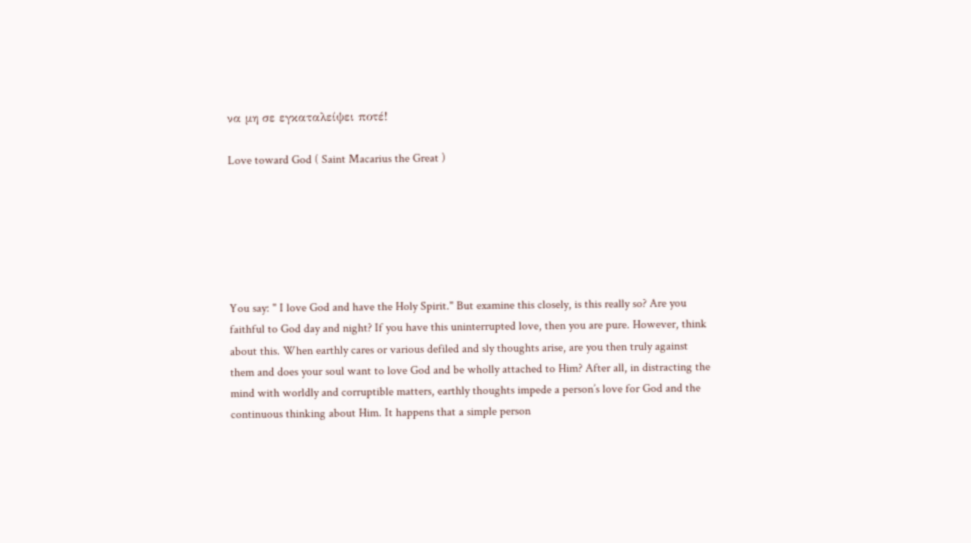να μη σε εγκαταλείψει ποτέ!

Love toward God ( Saint Macarius the Great )






You say: " I love God and have the Holy Spirit." But examine this closely, is this really so? Are you faithful to God day and night? If you have this uninterrupted love, then you are pure. However, think about this. When earthly cares or various defiled and sly thoughts arise, are you then truly against them and does your soul want to love God and be wholly attached to Him? After all, in distracting the mind with worldly and corruptible matters, earthly thoughts impede a person’s love for God and the continuous thinking about Him. It happens that a simple person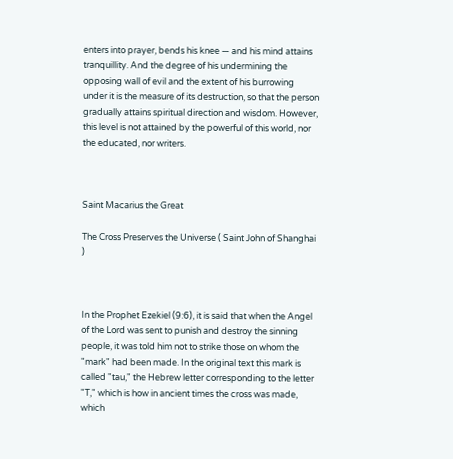enters into prayer, bends his knee — and his mind attains tranquillity. And the degree of his undermining the opposing wall of evil and the extent of his burrowing under it is the measure of its destruction, so that the person gradually attains spiritual direction and wisdom. However, this level is not attained by the powerful of this world, nor the educated, nor writers.



Saint Macarius the Great

The Cross Preserves the Universe ( Saint John of Shanghai )



In the Prophet Ezekiel (9:6), it is said that when the Angel of the Lord was sent to punish and destroy the sinning people, it was told him not to strike those on whom the "mark" had been made. In the original text this mark is called "tau," the Hebrew letter corresponding to the letter "T," which is how in ancient times the cross was made, which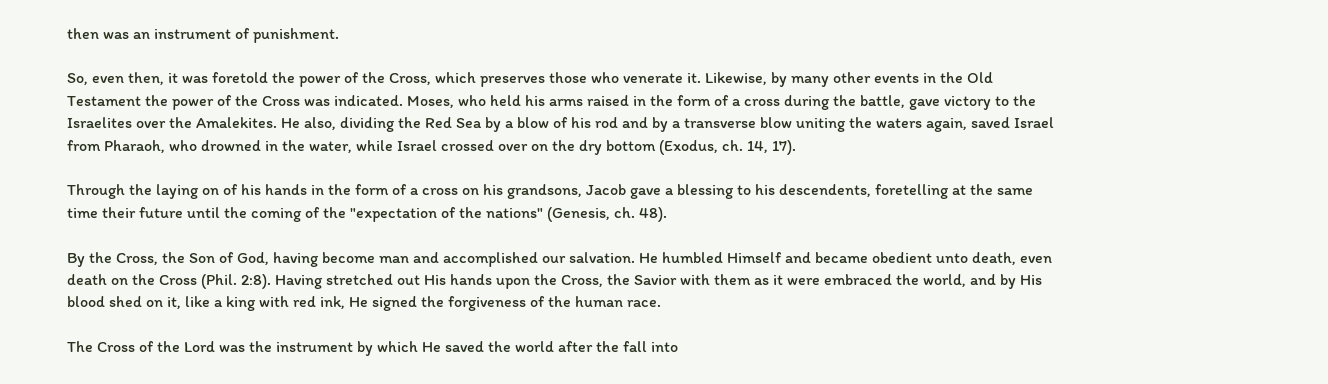then was an instrument of punishment.

So, even then, it was foretold the power of the Cross, which preserves those who venerate it. Likewise, by many other events in the Old Testament the power of the Cross was indicated. Moses, who held his arms raised in the form of a cross during the battle, gave victory to the Israelites over the Amalekites. He also, dividing the Red Sea by a blow of his rod and by a transverse blow uniting the waters again, saved Israel from Pharaoh, who drowned in the water, while Israel crossed over on the dry bottom (Exodus, ch. 14, 17).

Through the laying on of his hands in the form of a cross on his grandsons, Jacob gave a blessing to his descendents, foretelling at the same time their future until the coming of the "expectation of the nations" (Genesis, ch. 48).

By the Cross, the Son of God, having become man and accomplished our salvation. He humbled Himself and became obedient unto death, even death on the Cross (Phil. 2:8). Having stretched out His hands upon the Cross, the Savior with them as it were embraced the world, and by His blood shed on it, like a king with red ink, He signed the forgiveness of the human race.

The Cross of the Lord was the instrument by which He saved the world after the fall into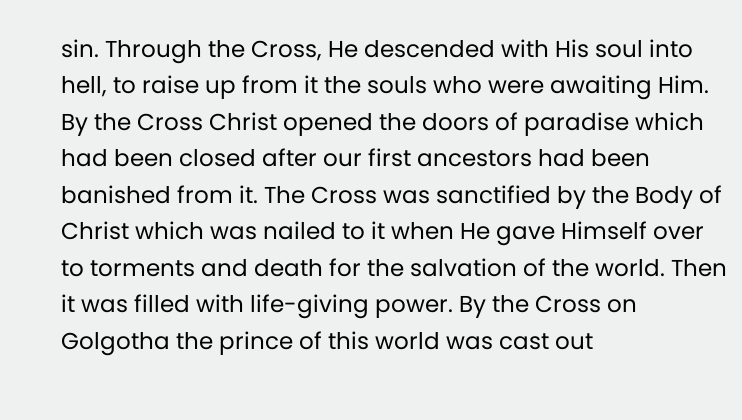sin. Through the Cross, He descended with His soul into hell, to raise up from it the souls who were awaiting Him. By the Cross Christ opened the doors of paradise which had been closed after our first ancestors had been banished from it. The Cross was sanctified by the Body of Christ which was nailed to it when He gave Himself over to torments and death for the salvation of the world. Then it was filled with life-giving power. By the Cross on Golgotha the prince of this world was cast out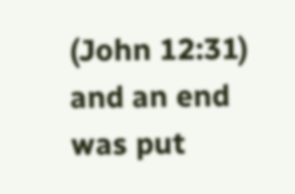(John 12:31) and an end was put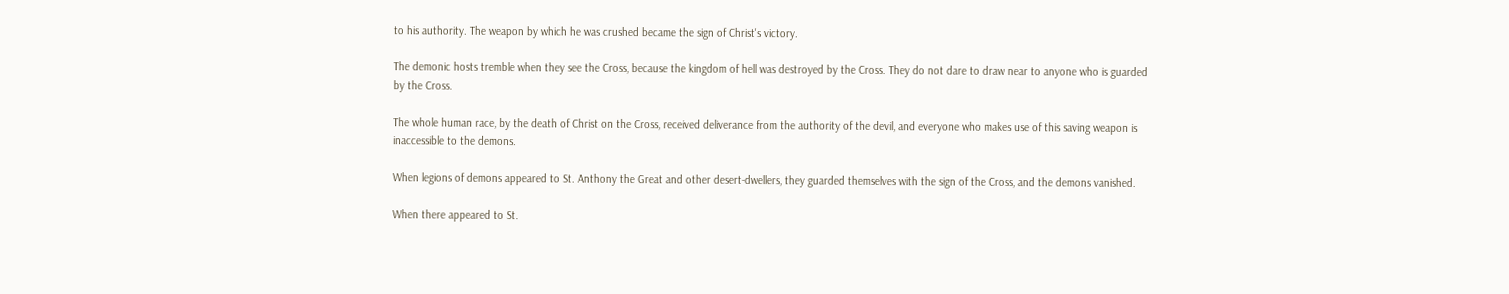to his authority. The weapon by which he was crushed became the sign of Christ's victory.

The demonic hosts tremble when they see the Cross, because the kingdom of hell was destroyed by the Cross. They do not dare to draw near to anyone who is guarded by the Cross.

The whole human race, by the death of Christ on the Cross, received deliverance from the authority of the devil, and everyone who makes use of this saving weapon is inaccessible to the demons.

When legions of demons appeared to St. Anthony the Great and other desert-dwellers, they guarded themselves with the sign of the Cross, and the demons vanished.

When there appeared to St.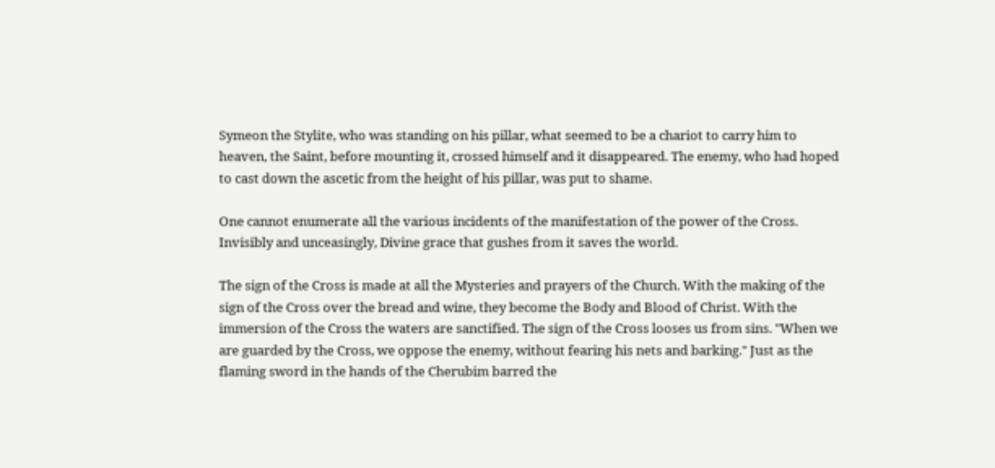Symeon the Stylite, who was standing on his pillar, what seemed to be a chariot to carry him to heaven, the Saint, before mounting it, crossed himself and it disappeared. The enemy, who had hoped to cast down the ascetic from the height of his pillar, was put to shame.

One cannot enumerate all the various incidents of the manifestation of the power of the Cross. Invisibly and unceasingly, Divine grace that gushes from it saves the world.

The sign of the Cross is made at all the Mysteries and prayers of the Church. With the making of the sign of the Cross over the bread and wine, they become the Body and Blood of Christ. With the immersion of the Cross the waters are sanctified. The sign of the Cross looses us from sins. "When we are guarded by the Cross, we oppose the enemy, without fearing his nets and barking." Just as the flaming sword in the hands of the Cherubim barred the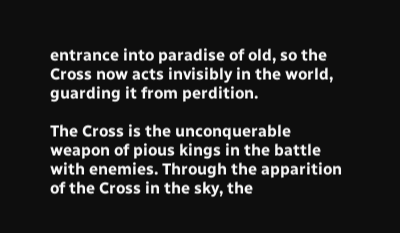entrance into paradise of old, so the Cross now acts invisibly in the world, guarding it from perdition.

The Cross is the unconquerable weapon of pious kings in the battle with enemies. Through the apparition of the Cross in the sky, the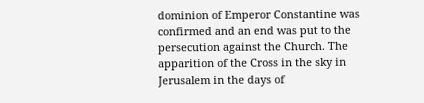dominion of Emperor Constantine was confirmed and an end was put to the persecution against the Church. The apparition of the Cross in the sky in Jerusalem in the days of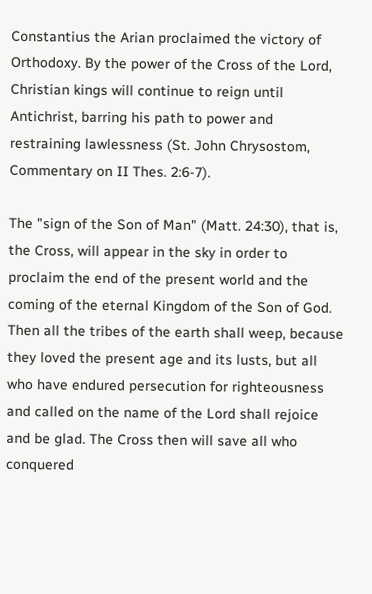Constantius the Arian proclaimed the victory of Orthodoxy. By the power of the Cross of the Lord, Christian kings will continue to reign until Antichrist, barring his path to power and restraining lawlessness (St. John Chrysostom, Commentary on II Thes. 2:6-7).

The "sign of the Son of Man" (Matt. 24:30), that is, the Cross, will appear in the sky in order to proclaim the end of the present world and the coming of the eternal Kingdom of the Son of God. Then all the tribes of the earth shall weep, because they loved the present age and its lusts, but all who have endured persecution for righteousness and called on the name of the Lord shall rejoice and be glad. The Cross then will save all who conquered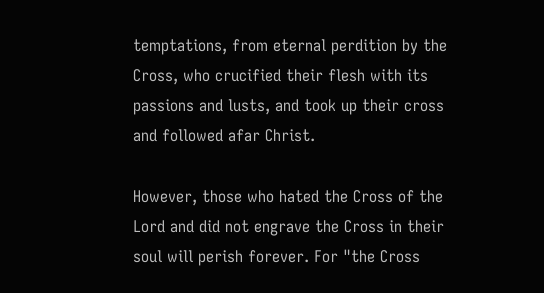temptations, from eternal perdition by the Cross, who crucified their flesh with its passions and lusts, and took up their cross and followed afar Christ.

However, those who hated the Cross of the Lord and did not engrave the Cross in their soul will perish forever. For "the Cross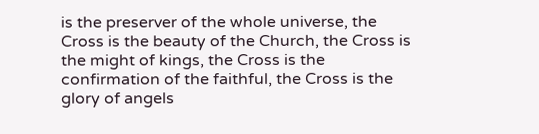is the preserver of the whole universe, the Cross is the beauty of the Church, the Cross is the might of kings, the Cross is the confirmation of the faithful, the Cross is the glory of angels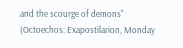and the scourge of demons" (Octoechos: Exapostilarion, Monday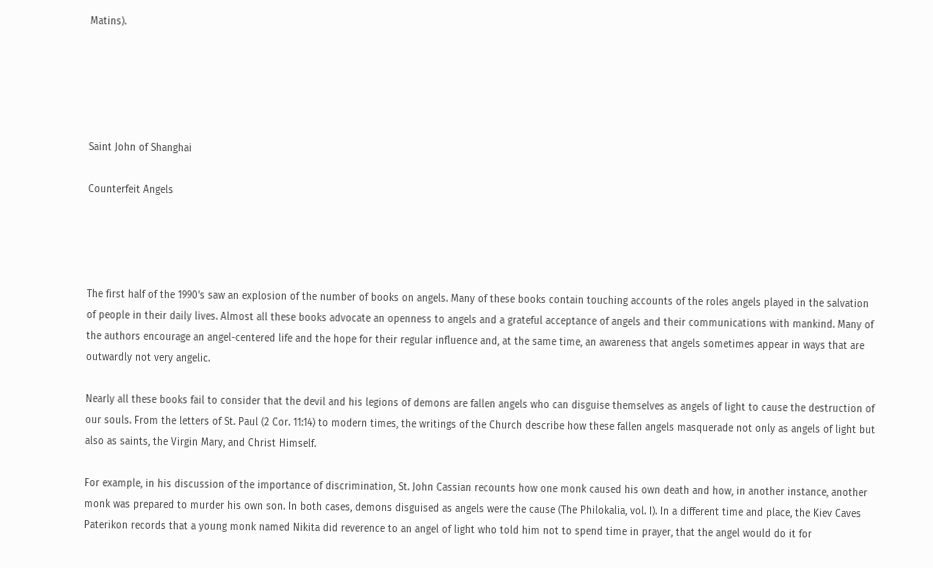Matins).





Saint John of Shanghai

Counterfeit Angels




The first half of the 1990's saw an explosion of the number of books on angels. Many of these books contain touching accounts of the roles angels played in the salvation of people in their daily lives. Almost all these books advocate an openness to angels and a grateful acceptance of angels and their communications with mankind. Many of the authors encourage an angel-centered life and the hope for their regular influence and, at the same time, an awareness that angels sometimes appear in ways that are outwardly not very angelic.

Nearly all these books fail to consider that the devil and his legions of demons are fallen angels who can disguise themselves as angels of light to cause the destruction of our souls. From the letters of St. Paul (2 Cor. 11:14) to modern times, the writings of the Church describe how these fallen angels masquerade not only as angels of light but also as saints, the Virgin Mary, and Christ Himself.

For example, in his discussion of the importance of discrimination, St. John Cassian recounts how one monk caused his own death and how, in another instance, another monk was prepared to murder his own son. In both cases, demons disguised as angels were the cause (The Philokalia, vol. I). In a different time and place, the Kiev Caves Paterikon records that a young monk named Nikita did reverence to an angel of light who told him not to spend time in prayer, that the angel would do it for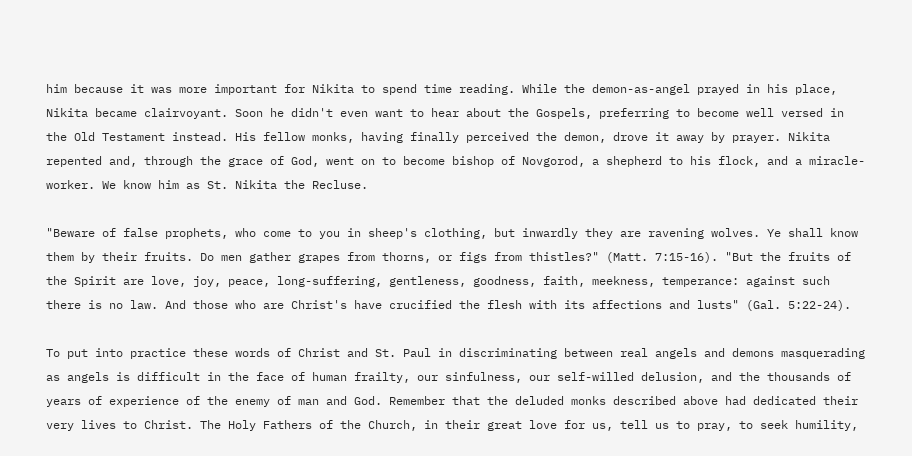him because it was more important for Nikita to spend time reading. While the demon-as-angel prayed in his place, Nikita became clairvoyant. Soon he didn't even want to hear about the Gospels, preferring to become well versed in the Old Testament instead. His fellow monks, having finally perceived the demon, drove it away by prayer. Nikita repented and, through the grace of God, went on to become bishop of Novgorod, a shepherd to his flock, and a miracle-worker. We know him as St. Nikita the Recluse.

"Beware of false prophets, who come to you in sheep's clothing, but inwardly they are ravening wolves. Ye shall know them by their fruits. Do men gather grapes from thorns, or figs from thistles?" (Matt. 7:15-16). "But the fruits of the Spirit are love, joy, peace, long-suffering, gentleness, goodness, faith, meekness, temperance: against such there is no law. And those who are Christ's have crucified the flesh with its affections and lusts" (Gal. 5:22-24).

To put into practice these words of Christ and St. Paul in discriminating between real angels and demons masquerading as angels is difficult in the face of human frailty, our sinfulness, our self-willed delusion, and the thousands of years of experience of the enemy of man and God. Remember that the deluded monks described above had dedicated their very lives to Christ. The Holy Fathers of the Church, in their great love for us, tell us to pray, to seek humility,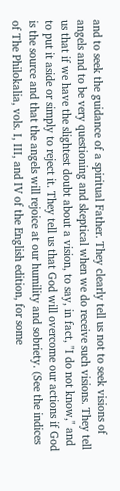and to seek the guidance of a spiritual Father. They clearly tell us not to seek visions of angels and to be very questioning and skeptical when we do receive such visions. They tell us that if we have the slightest doubt about a vision, to say, in fact, "I do not know," and to put it aside or simply to reject it. They tell us that God will overcome our actions if God is the source and that the angels will rejoice at our humility and sobriety. (See the indices of The Philokalia, vols. I, III, and IV of the English edition, for some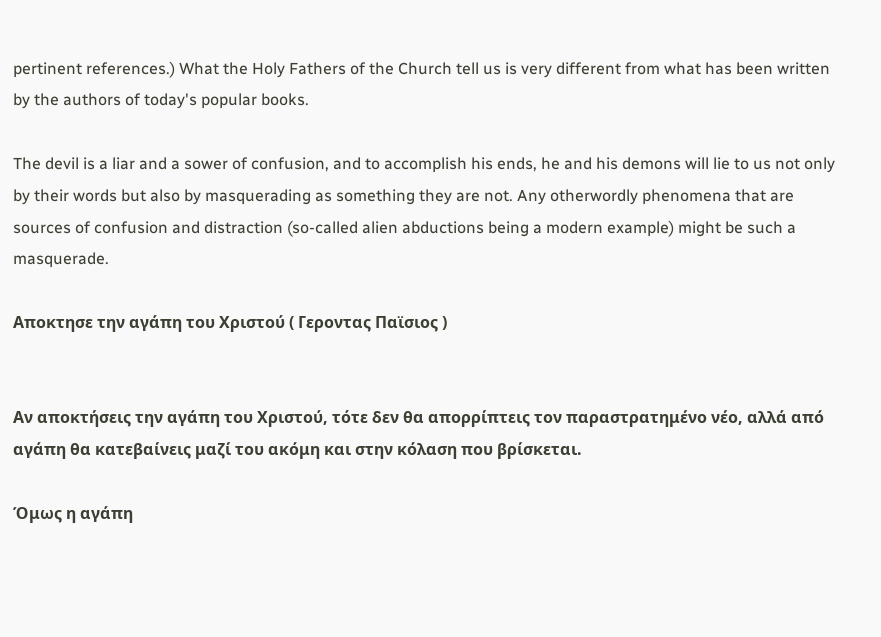pertinent references.) What the Holy Fathers of the Church tell us is very different from what has been written by the authors of today's popular books.

The devil is a liar and a sower of confusion, and to accomplish his ends, he and his demons will lie to us not only by their words but also by masquerading as something they are not. Any otherwordly phenomena that are sources of confusion and distraction (so-called alien abductions being a modern example) might be such a masquerade.

Αποκτησε την αγάπη του Χριστού ( Γεροντας Παϊσιος )


Αν αποκτήσεις την αγάπη του Χριστού, τότε δεν θα απορρίπτεις τον παραστρατημένο νέο, αλλά από αγάπη θα κατεβαίνεις μαζί του ακόμη και στην κόλαση που βρίσκεται.

Όμως η αγάπη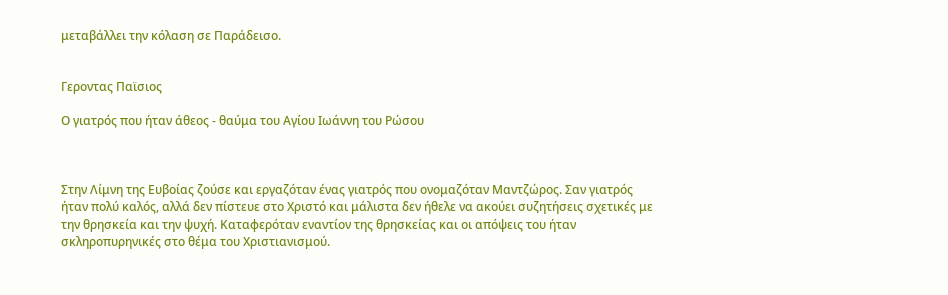μεταβάλλει την κόλαση σε Παράδεισο.


Γεροντας Παϊσιος

Ο γιατρός που ήταν άθεος - θαύμα του Αγίου Ιωάννη του Ρώσου



Στην Λίμνη της Ευβοίας ζούσε και εργαζόταν ένας γιατρός που ονομαζόταν Μαντζώρος. Σαν γιατρός ήταν πολύ καλός, αλλά δεν πίστευε στο Χριστό και μάλιστα δεν ήθελε να ακούει συζητήσεις σχετικές με την θρησκεία και την ψυχή. Καταφερόταν εναντίον της θρησκείας και οι απόψεις του ήταν σκληροπυρηνικές στο θέμα του Χριστιανισμού.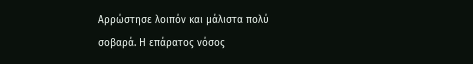Αρρώστησε λοιπόν και μάλιστα πολύ σοβαρά. Η επάρατος νόσος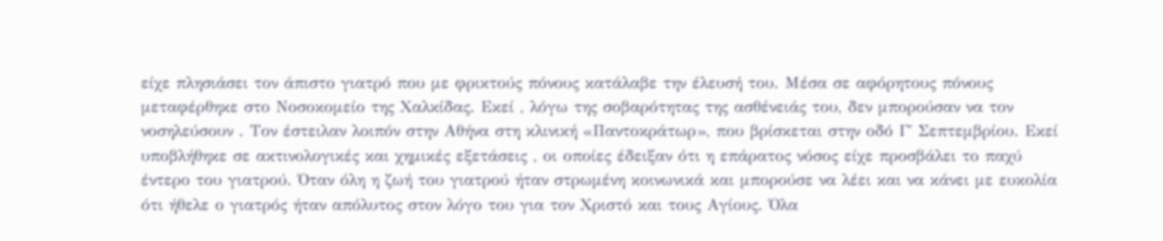είχε πλησιάσει τον άπιστο γιατρό που με φρικτούς πόνους κατάλαβε την έλευσή του. Μέσα σε αφόρητους πόνους μεταφέρθηκε στο Νοσοκομείο της Χαλκίδας. Εκεί , λόγω της σοβαρότητας της ασθένειάς του, δεν μπορούσαν να τον νοσηλεύσουν . Τον έστειλαν λοιπόν στην Αθήνα στη κλινική «Παντοκράτωρ», που βρίσκεται στην οδό Γ΄ Σεπτεμβρίου. Εκεί υποβλήθηκε σε ακτινολογικές και χημικές εξετάσεις , οι οποίες έδειξαν ότι η επάρατος νόσος είχε προσβάλει το παχύ έντερο του γιατρού. Όταν όλη η ζωή του γιατρού ήταν στρωμένη κοινωνικά και μπορούσε να λέει και να κάνει με ευκολία ότι ήθελε ο γιατρός ήταν απόλυτος στον λόγο του για τον Χριστό και τους Αγίους. Όλα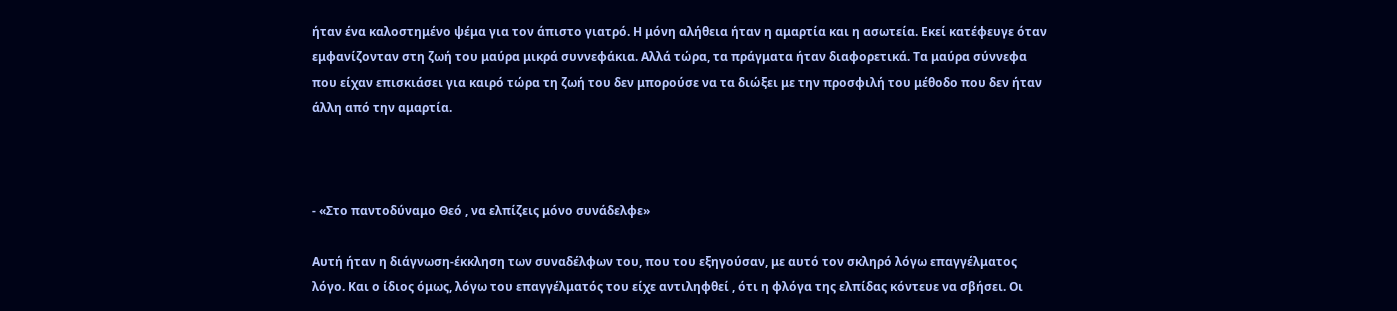ήταν ένα καλοστημένο ψέμα για τον άπιστο γιατρό. Η μόνη αλήθεια ήταν η αμαρτία και η ασωτεία. Εκεί κατέφευγε όταν εμφανίζονταν στη ζωή του μαύρα μικρά συννεφάκια. Αλλά τώρα, τα πράγματα ήταν διαφορετικά. Τα μαύρα σύννεφα που είχαν επισκιάσει για καιρό τώρα τη ζωή του δεν μπορούσε να τα διώξει με την προσφιλή του μέθοδο που δεν ήταν άλλη από την αμαρτία.



- «Στο παντοδύναμο Θεό , να ελπίζεις μόνο συνάδελφε»

Αυτή ήταν η διάγνωση-έκκληση των συναδέλφων του, που του εξηγούσαν, με αυτό τον σκληρό λόγω επαγγέλματος λόγο. Και ο ίδιος όμως, λόγω του επαγγέλματός του είχε αντιληφθεί , ότι η φλόγα της ελπίδας κόντευε να σβήσει. Οι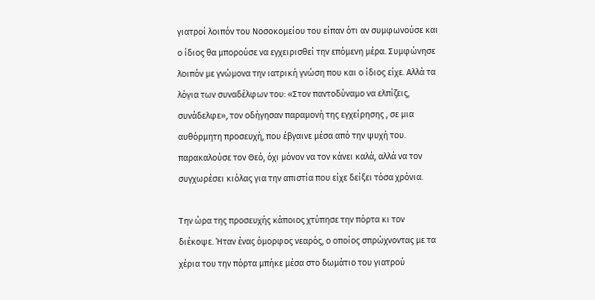γιατροί λοιπόν του Νοσοκομείου του είπαν ότι αν συμφωνούσε και ο ίδιος θα μπορούσε να εγχειρισθεί την επόμενη μέρα. Συμφώνησε λοιπόν με γνώμονα την ιατρική γνώση που και ο ίδιος είχε. Αλλά τα λόγια των συναδέλφων του: «Στον παντοδύναμο να ελπίζεις, συνάδελφε», τον οδήγησαν παραμονή της εγχείρησης , σε μια αυθόρμητη προσευχή, που έβγαινε μέσα από την ψυχή του. παρακαλούσε τον Θεό, όχι μόνον να τον κάνει καλά, αλλά να τον συγχωρέσει κιόλας για την απιστία που είχε δείξει τόσα χρόνια.

Την ώρα της προσευχής κάποιος χτύπησε την πόρτα κι τον διέκοψε. Ήταν ένας όμορφος νεαρός, ο οποίος σπρώχνοντας με τα χέρια του την πόρτα μπήκε μέσα στο δωμάτιο του γιατρού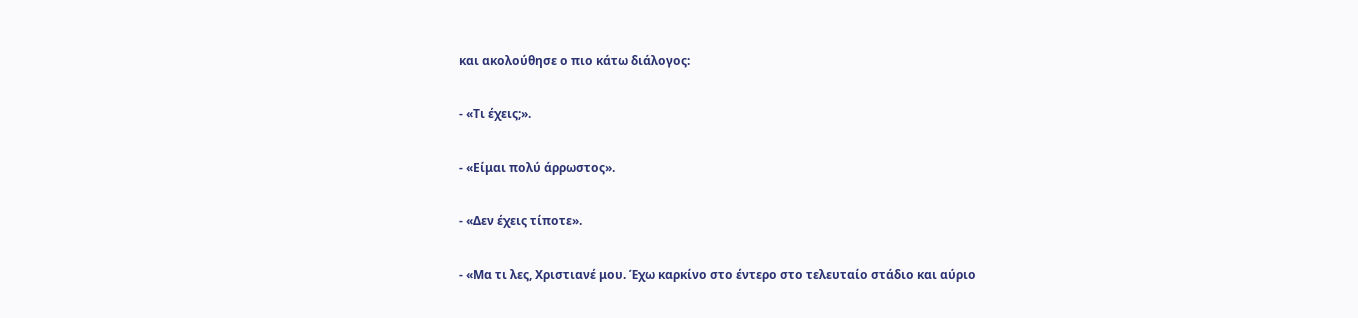και ακολούθησε ο πιο κάτω διάλογος:

- «Τι έχεις;».

- «Είμαι πολύ άρρωστος».

- «Δεν έχεις τίποτε».

- «Μα τι λες, Χριστιανέ μου. Έχω καρκίνο στο έντερο στο τελευταίο στάδιο και αύριο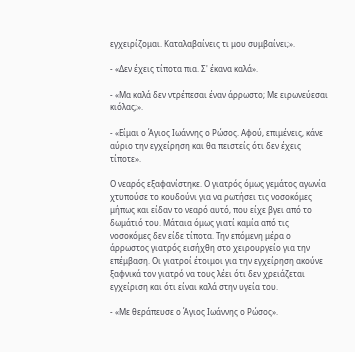εγχειρίζομαι. Καταλαβαίνεις τι μου συμβαίνει;».

- «Δεν έχεις τίποτα πια. Σ' έκανα καλά».

- «Μα καλά δεν ντρέπεσαι έναν άρρωστο; Με ειρωνεύεσαι κιόλας;».

- «Είμαι ο Άγιος Ιωάννης ο Ρώσος. Αφού, επιμένεις, κάνε αύριο την εγχείρηση και θα πειστείς ότι δεν έχεις τίποτε».

Ο νεαρός εξαφανίστηκε. Ο γιατρός όμως γεμάτος αγωνία χτυπούσε το κουδούνι για να ρωτήσει τις νοσοκόμες μήπως και είδαν το νεαρό αυτό, που είχε βγει από το δωμάτιό του. Μάταια όμως γιατί καμία από τις νοσοκόμες δεν είδε τίποτα. Την επόμενη μέρα ο άρρωστος γιατρός εισήχθη στο χειρουργείο για την επέμβαση. Οι γιατροί έτοιμοι για την εγχείρηση ακούνε ξαφνικά τον γιατρό να τους λέει ότι δεν χρειάζεται εγχείριση και ότι είναι καλά στην υγεία του.

- «Με θεράπευσε ο Άγιος Ιωάννης ο Ρώσος».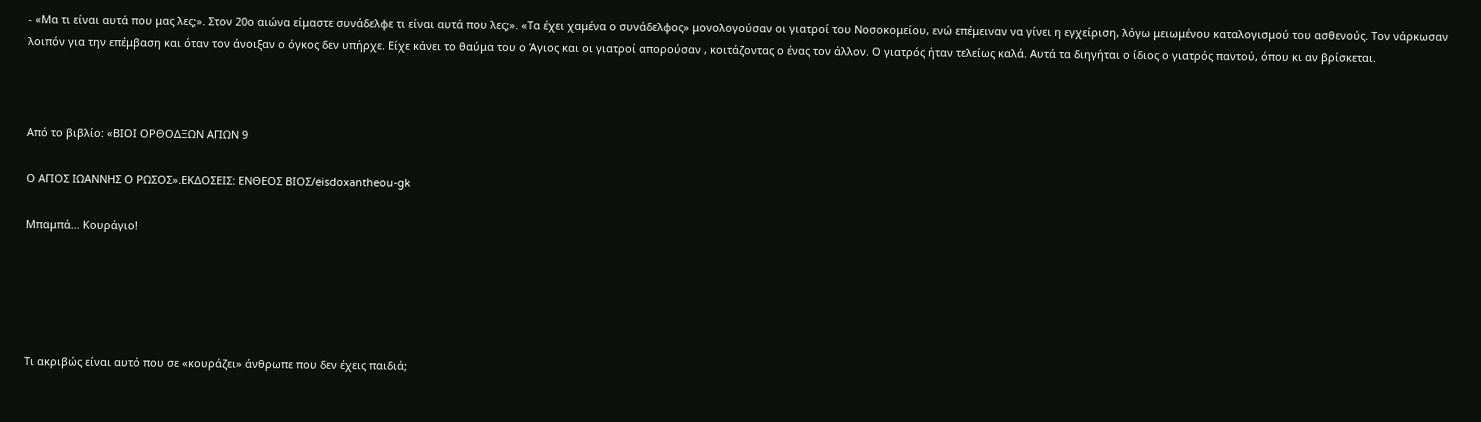- «Μα τι είναι αυτά που μας λες;». Στον 20ο αιώνα είμαστε συνάδελφε τι είναι αυτά που λες;». «Τα έχει χαμένα ο συνάδελφος» μονολογούσαν οι γιατροί του Νοσοκομείου, ενώ επέμειναν να γίνει η εγχείριση, λόγω μειωμένου καταλογισμού του ασθενούς. Τον νάρκωσαν λοιπόν για την επέμβαση και όταν τον άνοιξαν ο όγκος δεν υπήρχε. Είχε κάνει το θαύμα του ο Άγιος και οι γιατροί απορούσαν , κοιτάζοντας ο ένας τον άλλον. Ο γιατρός ήταν τελείως καλά. Αυτά τα διηγήται ο ίδιος ο γιατρός παντού, όπου κι αν βρίσκεται.



Από το βιβλίο: «ΒΙΟΙ ΟΡΘΟΔΞΩΝ ΑΓΙΩΝ 9

Ο ΑΓΙΟΣ ΙΩΑΝΝΗΣ Ο ΡΩΣΟΣ».ΕΚΔΟΣΕΙΣ: ΕΝΘΕΟΣ ΒΙΟΣ/eisdoxantheou-gk

Μπαμπά… Κουράγιο!





Τι ακριβώς είναι αυτό που σε «κουράζει» άνθρωπε που δεν έχεις παιδιά;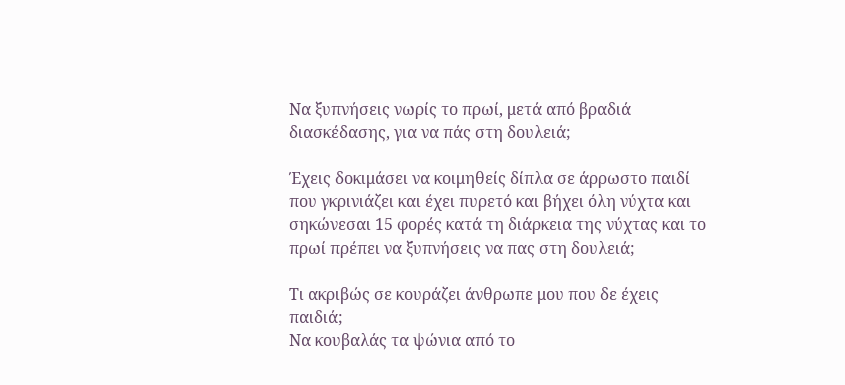Να ξυπνήσεις νωρίς το πρωί, μετά από βραδιά διασκέδασης, για να πάς στη δουλειά;

Έχεις δοκιμάσει να κοιμηθείς δίπλα σε άρρωστο παιδί που γκρινιάζει και έχει πυρετό και βήχει όλη νύχτα και σηκώνεσαι 15 φορές κατά τη διάρκεια της νύχτας και το πρωί πρέπει να ξυπνήσεις να πας στη δουλειά;

Τι ακριβώς σε κουράζει άνθρωπε μου που δε έχεις παιδιά;
Να κουβαλάς τα ψώνια από το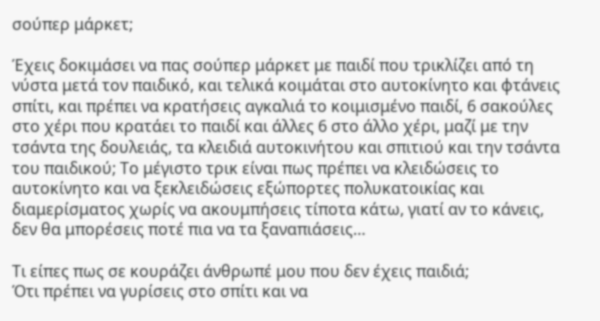σούπερ μάρκετ;

Έχεις δοκιμάσει να πας σούπερ μάρκετ με παιδί που τρικλίζει από τη νύστα μετά τον παιδικό, και τελικά κοιμάται στο αυτοκίνητο και φτάνεις σπίτι, και πρέπει να κρατήσεις αγκαλιά το κοιμισμένο παιδί, 6 σακούλες στο χέρι που κρατάει το παιδί και άλλες 6 στο άλλο χέρι, μαζί με την τσάντα της δουλειάς, τα κλειδιά αυτοκινήτου και σπιτιού και την τσάντα του παιδικού; Το μέγιστο τρικ είναι πως πρέπει να κλειδώσεις το αυτοκίνητο και να ξεκλειδώσεις εξώπορτες πολυκατοικίας και διαμερίσματος χωρίς να ακουμπήσεις τίποτα κάτω, γιατί αν το κάνεις, δεν θα μπορέσεις ποτέ πια να τα ξαναπιάσεις…

Τι είπες πως σε κουράζει άνθρωπέ μου που δεν έχεις παιδιά;
Ότι πρέπει να γυρίσεις στο σπίτι και να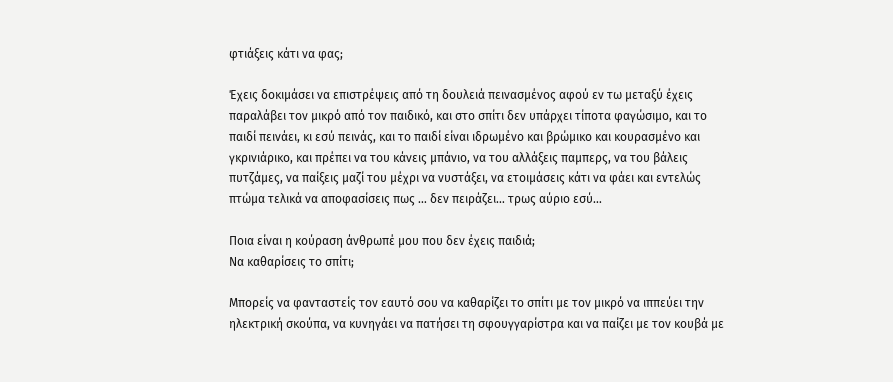φτιάξεις κάτι να φας;

Έχεις δοκιμάσει να επιστρέψεις από τη δουλειά πεινασμένος αφού εν τω μεταξύ έχεις παραλάβει τον μικρό από τον παιδικό, και στο σπίτι δεν υπάρχει τίποτα φαγώσιμο, και το παιδί πεινάει, κι εσύ πεινάς, και το παιδί είναι ιδρωμένο και βρώμικο και κουρασμένο και γκρινιάρικο, και πρέπει να του κάνεις μπάνιο, να του αλλάξεις παμπερς, να του βάλεις πυτζάμες, να παίξεις μαζί του μέχρι να νυστάξει, να ετοιμάσεις κάτι να φάει και εντελώς πτώμα τελικά να αποφασίσεις πως … δεν πειράζει… τρως αύριο εσύ…

Ποια είναι η κούραση άνθρωπέ μου που δεν έχεις παιδιά;
Να καθαρίσεις το σπίτι;

Μπορείς να φανταστείς τον εαυτό σου να καθαρίζει το σπίτι με τον μικρό να ιππεύει την ηλεκτρική σκούπα, να κυνηγάει να πατήσει τη σφουγγαρίστρα και να παίζει με τον κουβά με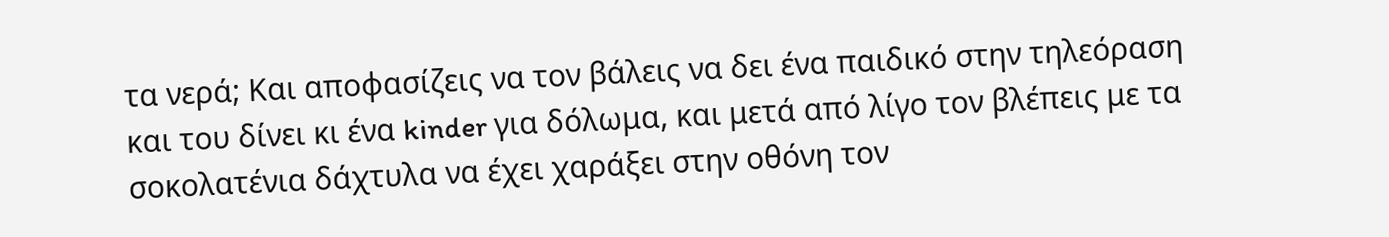τα νερά; Και αποφασίζεις να τον βάλεις να δει ένα παιδικό στην τηλεόραση και του δίνει κι ένα kinder για δόλωμα, και μετά από λίγο τον βλέπεις με τα σοκολατένια δάχτυλα να έχει χαράξει στην οθόνη τον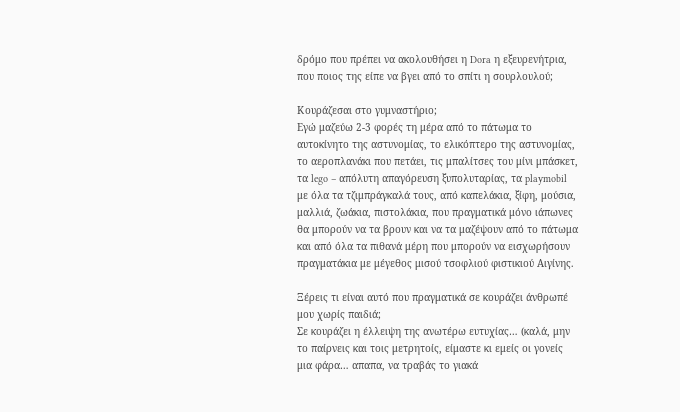δρόμο που πρέπει να ακολουθήσει η Dora η εξευρενήτρια, που ποιος της είπε να βγει από το σπίτι η σουρλουλού;

Κουράζεσαι στο γυμναστήριο;
Εγώ μαζεύω 2-3 φορές τη μέρα από το πάτωμα το αυτοκίνητο της αστυνομίας, το ελικόπτερο της αστυνομίας, το αεροπλανάκι που πετάει, τις μπαλίτσες του μίνι μπάσκετ, τα lego – απόλυτη απαγόρευση ξυπολυταρίας, τα playmobil με όλα τα τζιμπράγκαλά τους, από καπελάκια, ξίφη, μούσια, μαλλιά, ζωάκια, πιστολάκια, που πραγματικά μόνο ιάπωνες θα μπορούν να τα βρουν και να τα μαζέψουν από το πάτωμα και από όλα τα πιθανά μέρη που μπορούν να εισχωρήσουν πραγματάκια με μέγεθος μισού τσοφλιού φιστικιού Αιγίνης.

Ξέρεις τι είναι αυτό που πραγματικά σε κουράζει άνθρωπέ μου χωρίς παιδιά;
Σε κουράζει η έλλειψη της ανωτέρω ευτυχίας… (καλά, μην το παίρνεις και τοις μετρητοίς, είμαστε κι εμείς οι γονείς μια φάρα… απαπα, να τραβάς το γιακά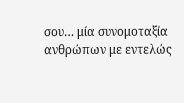σου… μία συνομοταξία ανθρώπων με εντελώς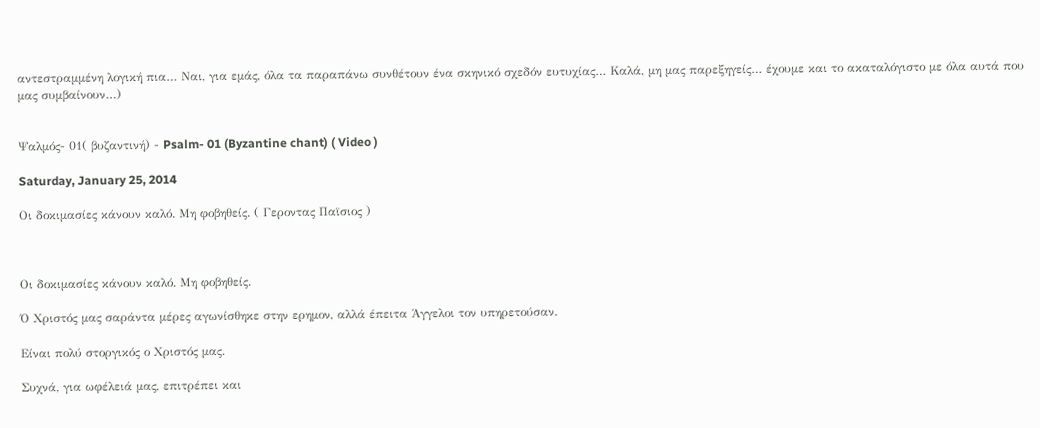αντεστραμμένη λογική πια… Ναι, για εμάς, όλα τα παραπάνω συνθέτουν ένα σκηνικό σχεδόν ευτυχίας… Καλά, μη μας παρεξηγείς… έχουμε και το ακαταλόγιστο με όλα αυτά που μας συμβαίνουν…)


Ψαλμός- 01( βυζαντινή) - Psalm- 01 (Byzantine chant) ( Video )

Saturday, January 25, 2014

Oι δοκιμασίες κάνουν καλό. Μη φοβηθείς. ( Γεροντας Παϊσιος )



Oι δοκιμασίες κάνουν καλό. Μη φοβηθείς.

Ό Χριστός μας σαράντα μέρες αγωνίσθηκε στην ερημον, αλλά έπειτα Άγγελοι τον υπηρετούσαν.

Είναι πολύ στοργικός ο Χριστός μας.

Συχνά, για ωφέλειά μας, επιτρέπει και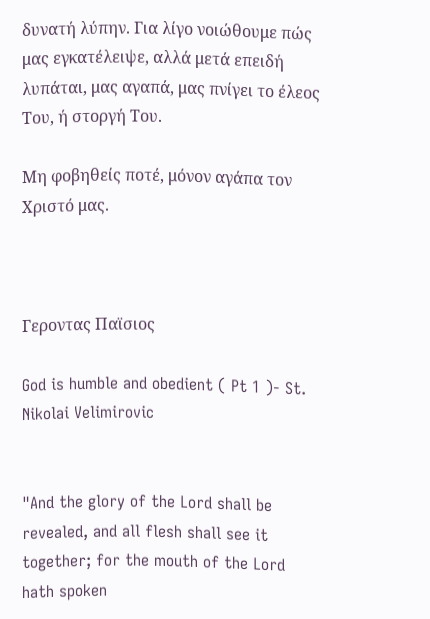δυνατή λύπην. Για λίγο νοιώθουμε πώς μας εγκατέλειψε, αλλά μετά επειδή λυπάται, μας αγαπά, μας πνίγει το έλεος Του, ή στοργή Του.

Μη φοβηθείς ποτέ, μόνον αγάπα τον Χριστό μας.



Γεροντας Παϊσιος

God is humble and obedient ( Pt 1 )- St. Nikolai Velimirovic


"And the glory of the Lord shall be revealed, and all flesh shall see it together; for the mouth of the Lord hath spoken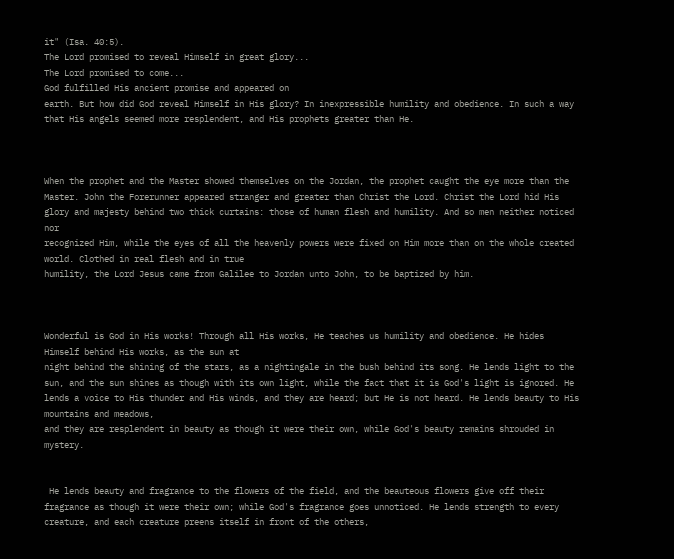it" (Isa. 40:5).
The Lord promised to reveal Himself in great glory...
The Lord promised to come...
God fulfilled His ancient promise and appeared on
earth. But how did God reveal Himself in His glory? In inexpressible humility and obedience. In such a way that His angels seemed more resplendent, and His prophets greater than He.



When the prophet and the Master showed themselves on the Jordan, the prophet caught the eye more than the Master. John the Forerunner appeared stranger and greater than Christ the Lord. Christ the Lord hid His glory and majesty behind two thick curtains: those of human flesh and humility. And so men neither noticed nor
recognized Him, while the eyes of all the heavenly powers were fixed on Him more than on the whole created world. Clothed in real flesh and in true
humility, the Lord Jesus came from Galilee to Jordan unto John, to be baptized by him.



Wonderful is God in His works! Through all His works, He teaches us humility and obedience. He hides Himself behind His works, as the sun at
night behind the shining of the stars, as a nightingale in the bush behind its song. He lends light to the sun, and the sun shines as though with its own light, while the fact that it is God's light is ignored. He lends a voice to His thunder and His winds, and they are heard; but He is not heard. He lends beauty to His mountains and meadows,
and they are resplendent in beauty as though it were their own, while God's beauty remains shrouded in mystery.


 He lends beauty and fragrance to the flowers of the field, and the beauteous flowers give off their fragrance as though it were their own; while God's fragrance goes unnoticed. He lends strength to every creature, and each creature preens itself in front of the others,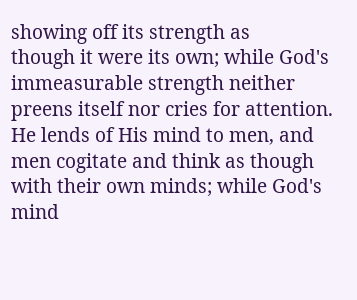showing off its strength as
though it were its own; while God's immeasurable strength neither preens itself nor cries for attention. He lends of His mind to men, and men cogitate and think as though with their own minds; while God's mind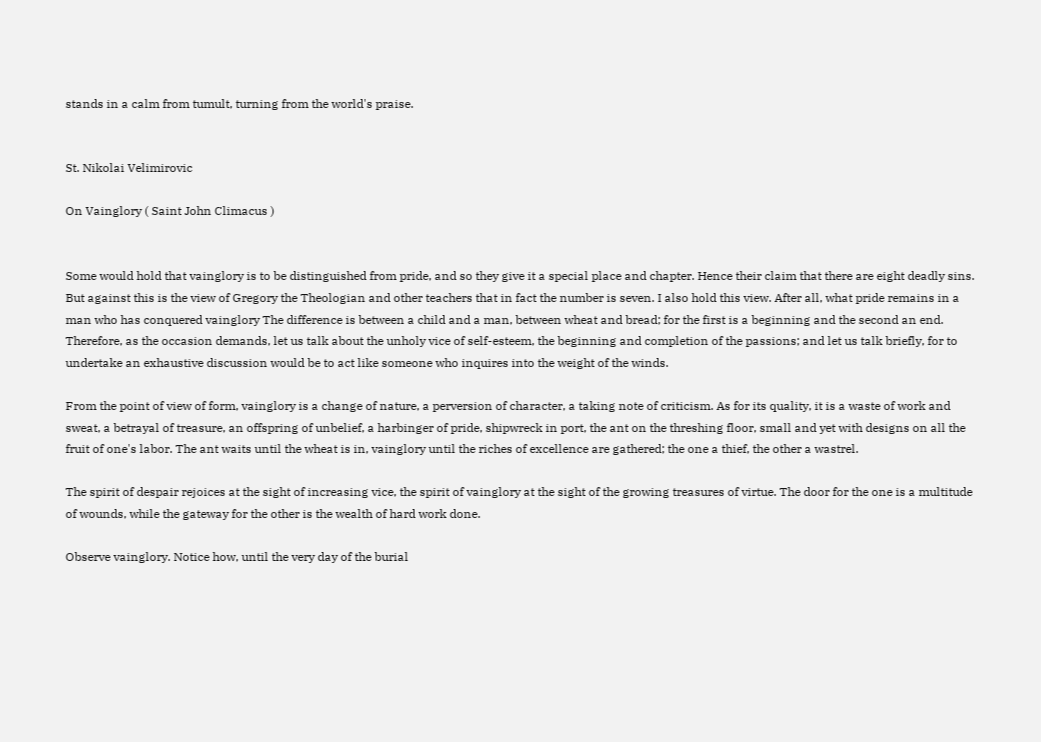stands in a calm from tumult, turning from the world's praise.


St. Nikolai Velimirovic

On Vainglory ( Saint John Climacus )


Some would hold that vainglory is to be distinguished from pride, and so they give it a special place and chapter. Hence their claim that there are eight deadly sins. But against this is the view of Gregory the Theologian and other teachers that in fact the number is seven. I also hold this view. After all, what pride remains in a man who has conquered vainglory The difference is between a child and a man, between wheat and bread; for the first is a beginning and the second an end. Therefore, as the occasion demands, let us talk about the unholy vice of self-esteem, the beginning and completion of the passions; and let us talk briefly, for to undertake an exhaustive discussion would be to act like someone who inquires into the weight of the winds.

From the point of view of form, vainglory is a change of nature, a perversion of character, a taking note of criticism. As for its quality, it is a waste of work and sweat, a betrayal of treasure, an offspring of unbelief, a harbinger of pride, shipwreck in port, the ant on the threshing floor, small and yet with designs on all the fruit of one's labor. The ant waits until the wheat is in, vainglory until the riches of excellence are gathered; the one a thief, the other a wastrel.

The spirit of despair rejoices at the sight of increasing vice, the spirit of vainglory at the sight of the growing treasures of virtue. The door for the one is a multitude of wounds, while the gateway for the other is the wealth of hard work done.

Observe vainglory. Notice how, until the very day of the burial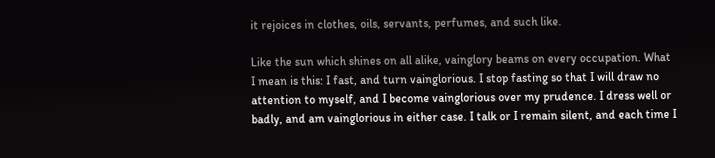it rejoices in clothes, oils, servants, perfumes, and such like.

Like the sun which shines on all alike, vainglory beams on every occupation. What I mean is this: I fast, and turn vainglorious. I stop fasting so that I will draw no attention to myself, and I become vainglorious over my prudence. I dress well or badly, and am vainglorious in either case. I talk or I remain silent, and each time I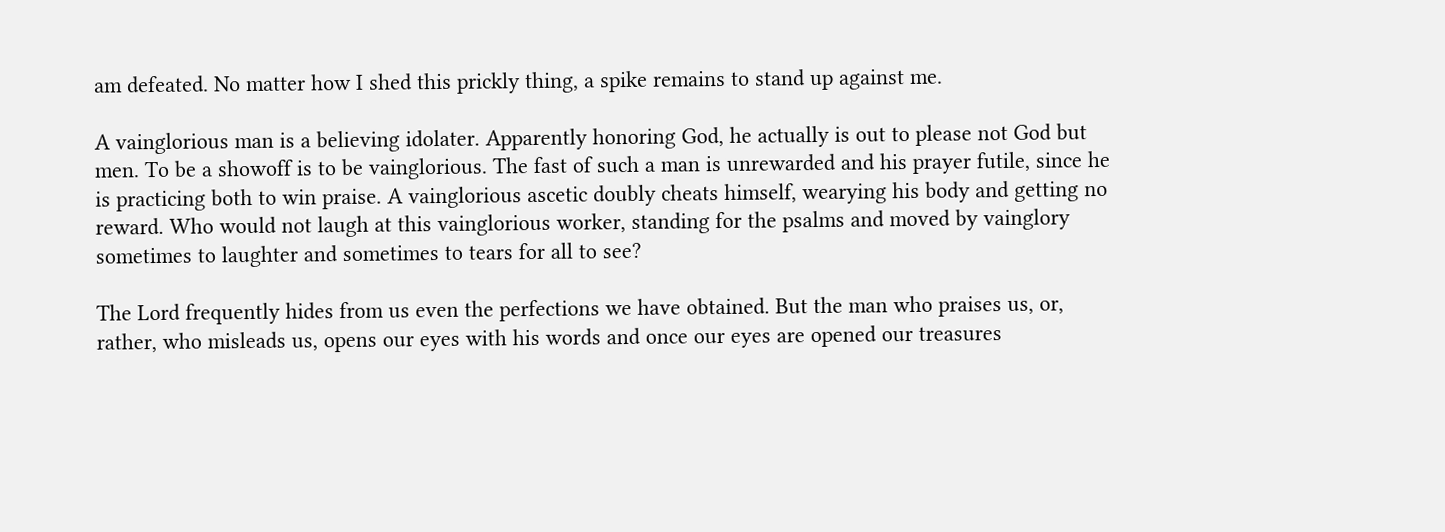am defeated. No matter how I shed this prickly thing, a spike remains to stand up against me.

A vainglorious man is a believing idolater. Apparently honoring God, he actually is out to please not God but men. To be a showoff is to be vainglorious. The fast of such a man is unrewarded and his prayer futile, since he is practicing both to win praise. A vainglorious ascetic doubly cheats himself, wearying his body and getting no reward. Who would not laugh at this vainglorious worker, standing for the psalms and moved by vainglory sometimes to laughter and sometimes to tears for all to see?

The Lord frequently hides from us even the perfections we have obtained. But the man who praises us, or, rather, who misleads us, opens our eyes with his words and once our eyes are opened our treasures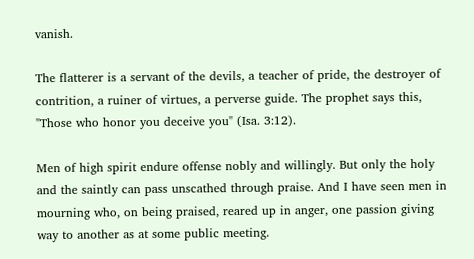vanish.

The flatterer is a servant of the devils, a teacher of pride, the destroyer of contrition, a ruiner of virtues, a perverse guide. The prophet says this, "Those who honor you deceive you" (Isa. 3:12).

Men of high spirit endure offense nobly and willingly. But only the holy and the saintly can pass unscathed through praise. And I have seen men in mourning who, on being praised, reared up in anger, one passion giving way to another as at some public meeting.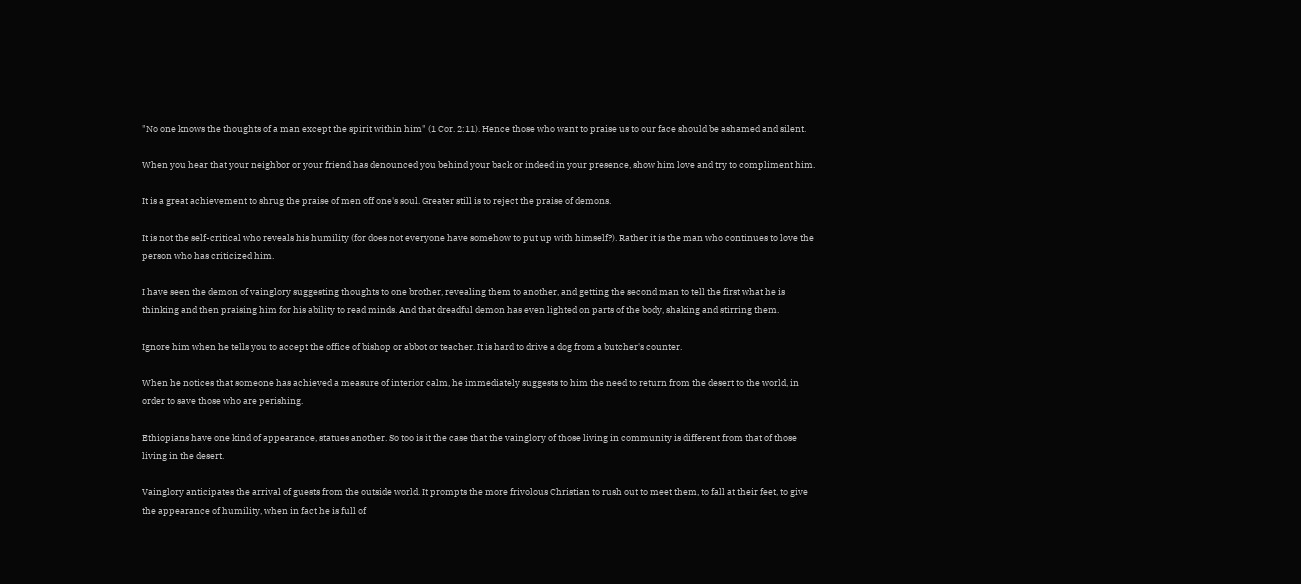"No one knows the thoughts of a man except the spirit within him" (1 Cor. 2:11). Hence those who want to praise us to our face should be ashamed and silent.

When you hear that your neighbor or your friend has denounced you behind your back or indeed in your presence, show him love and try to compliment him.

It is a great achievement to shrug the praise of men off one's soul. Greater still is to reject the praise of demons.

It is not the self-critical who reveals his humility (for does not everyone have somehow to put up with himself?). Rather it is the man who continues to love the person who has criticized him.

I have seen the demon of vainglory suggesting thoughts to one brother, revealing them to another, and getting the second man to tell the first what he is thinking and then praising him for his ability to read minds. And that dreadful demon has even lighted on parts of the body, shaking and stirring them.

Ignore him when he tells you to accept the office of bishop or abbot or teacher. It is hard to drive a dog from a butcher's counter.

When he notices that someone has achieved a measure of interior calm, he immediately suggests to him the need to return from the desert to the world, in order to save those who are perishing.

Ethiopians have one kind of appearance, statues another. So too is it the case that the vainglory of those living in community is different from that of those living in the desert.

Vainglory anticipates the arrival of guests from the outside world. It prompts the more frivolous Christian to rush out to meet them, to fall at their feet, to give the appearance of humility, when in fact he is full of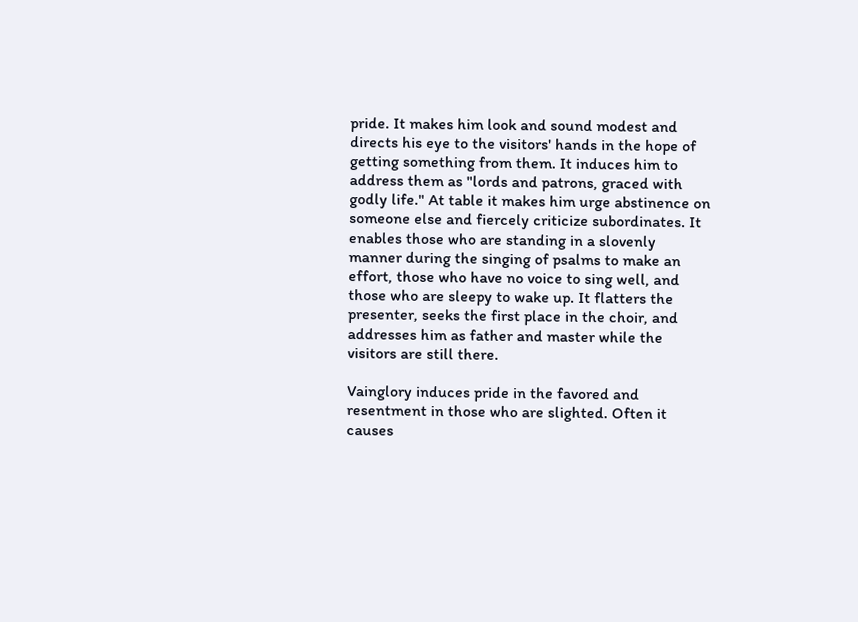pride. It makes him look and sound modest and directs his eye to the visitors' hands in the hope of getting something from them. It induces him to address them as "lords and patrons, graced with godly life." At table it makes him urge abstinence on someone else and fiercely criticize subordinates. It enables those who are standing in a slovenly manner during the singing of psalms to make an effort, those who have no voice to sing well, and those who are sleepy to wake up. It flatters the presenter, seeks the first place in the choir, and addresses him as father and master while the visitors are still there.

Vainglory induces pride in the favored and resentment in those who are slighted. Often it causes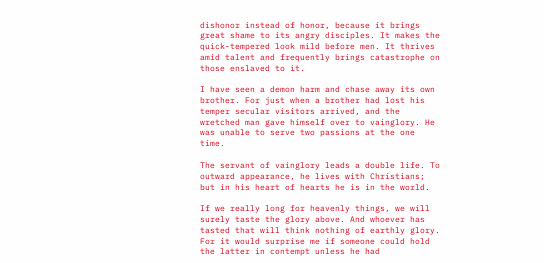dishonor instead of honor, because it brings great shame to its angry disciples. It makes the quick-tempered look mild before men. It thrives amid talent and frequently brings catastrophe on those enslaved to it.

I have seen a demon harm and chase away its own brother. For just when a brother had lost his temper secular visitors arrived, and the wretched man gave himself over to vainglory. He was unable to serve two passions at the one time.

The servant of vainglory leads a double life. To outward appearance, he lives with Christians; but in his heart of hearts he is in the world.

If we really long for heavenly things, we will surely taste the glory above. And whoever has tasted that will think nothing of earthly glory. For it would surprise me if someone could hold the latter in contempt unless he had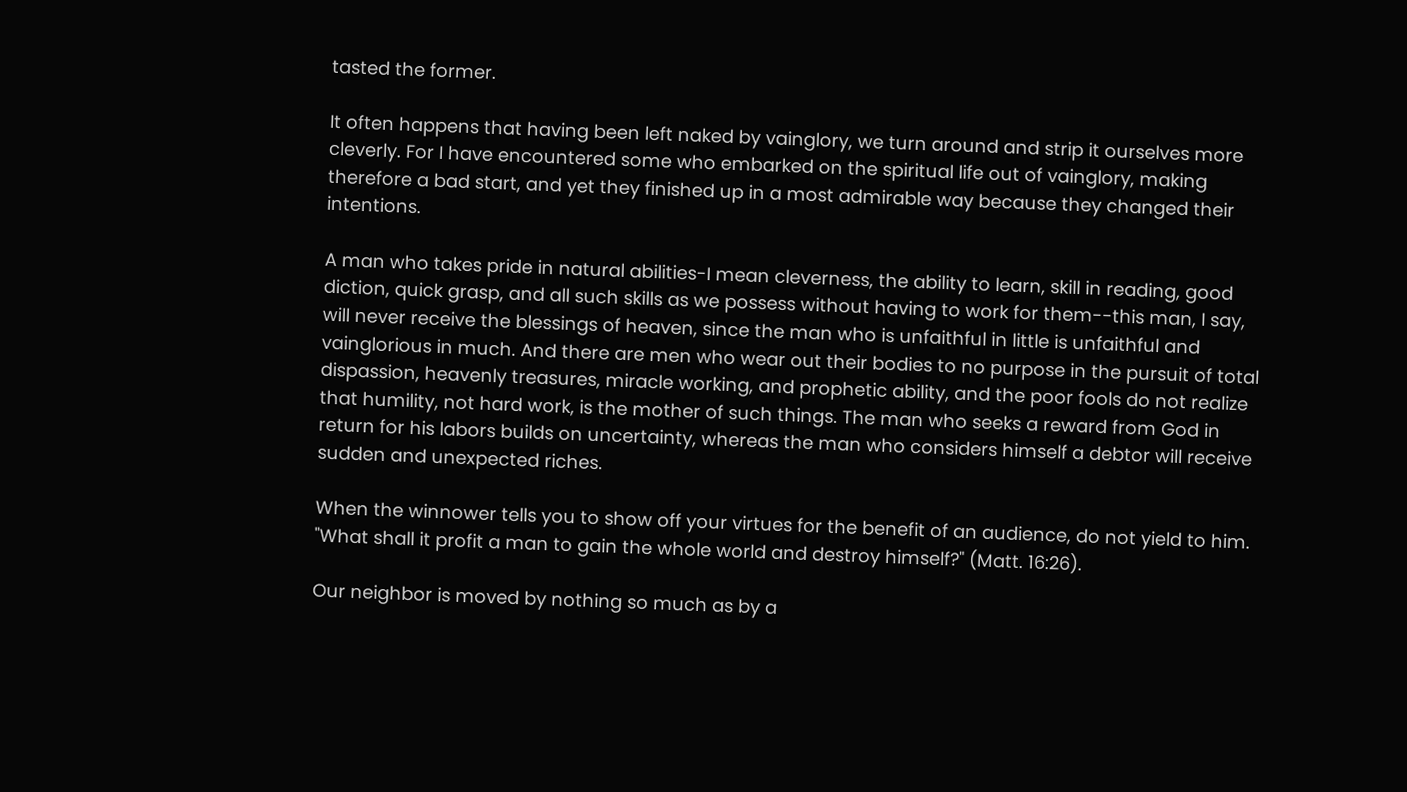tasted the former.

It often happens that having been left naked by vainglory, we turn around and strip it ourselves more cleverly. For I have encountered some who embarked on the spiritual life out of vainglory, making therefore a bad start, and yet they finished up in a most admirable way because they changed their intentions.

A man who takes pride in natural abilities-I mean cleverness, the ability to learn, skill in reading, good diction, quick grasp, and all such skills as we possess without having to work for them--this man, I say, will never receive the blessings of heaven, since the man who is unfaithful in little is unfaithful and vainglorious in much. And there are men who wear out their bodies to no purpose in the pursuit of total dispassion, heavenly treasures, miracle working, and prophetic ability, and the poor fools do not realize that humility, not hard work, is the mother of such things. The man who seeks a reward from God in return for his labors builds on uncertainty, whereas the man who considers himself a debtor will receive sudden and unexpected riches.

When the winnower tells you to show off your virtues for the benefit of an audience, do not yield to him. "What shall it profit a man to gain the whole world and destroy himself?" (Matt. 16:26).

Our neighbor is moved by nothing so much as by a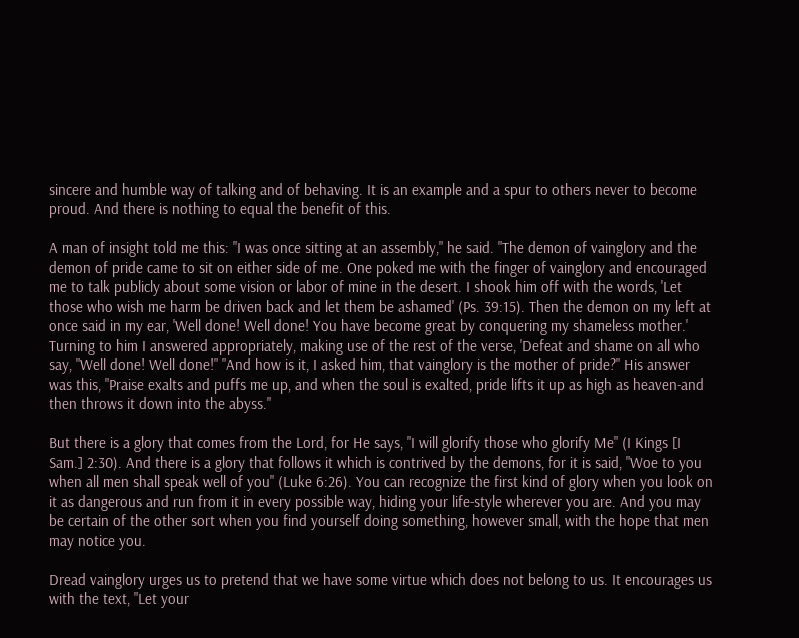sincere and humble way of talking and of behaving. It is an example and a spur to others never to become proud. And there is nothing to equal the benefit of this.

A man of insight told me this: "I was once sitting at an assembly," he said. "The demon of vainglory and the demon of pride came to sit on either side of me. One poked me with the finger of vainglory and encouraged me to talk publicly about some vision or labor of mine in the desert. I shook him off with the words, 'Let those who wish me harm be driven back and let them be ashamed' (Ps. 39:15). Then the demon on my left at once said in my ear, 'Well done! Well done! You have become great by conquering my shameless mother.' Turning to him I answered appropriately, making use of the rest of the verse, 'Defeat and shame on all who say, "Well done! Well done!" "And how is it, I asked him, that vainglory is the mother of pride?" His answer was this, "Praise exalts and puffs me up, and when the soul is exalted, pride lifts it up as high as heaven-and then throws it down into the abyss."

But there is a glory that comes from the Lord, for He says, "I will glorify those who glorify Me" (I Kings [I Sam.] 2:30). And there is a glory that follows it which is contrived by the demons, for it is said, "Woe to you when all men shall speak well of you" (Luke 6:26). You can recognize the first kind of glory when you look on it as dangerous and run from it in every possible way, hiding your life-style wherever you are. And you may be certain of the other sort when you find yourself doing something, however small, with the hope that men may notice you.

Dread vainglory urges us to pretend that we have some virtue which does not belong to us. It encourages us with the text, "Let your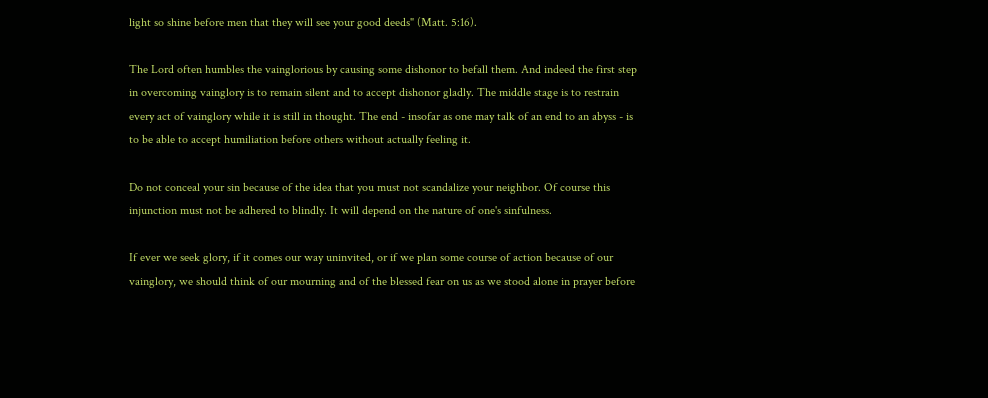light so shine before men that they will see your good deeds" (Matt. 5:16).

The Lord often humbles the vainglorious by causing some dishonor to befall them. And indeed the first step in overcoming vainglory is to remain silent and to accept dishonor gladly. The middle stage is to restrain every act of vainglory while it is still in thought. The end - insofar as one may talk of an end to an abyss - is to be able to accept humiliation before others without actually feeling it.

Do not conceal your sin because of the idea that you must not scandalize your neighbor. Of course this injunction must not be adhered to blindly. It will depend on the nature of one's sinfulness.

If ever we seek glory, if it comes our way uninvited, or if we plan some course of action because of our vainglory, we should think of our mourning and of the blessed fear on us as we stood alone in prayer before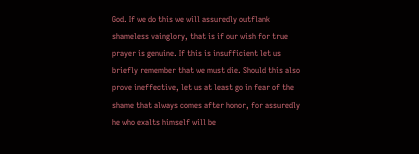God. If we do this we will assuredly outflank shameless vainglory, that is if our wish for true prayer is genuine. If this is insufficient let us briefly remember that we must die. Should this also prove ineffective, let us at least go in fear of the shame that always comes after honor, for assuredly he who exalts himself will be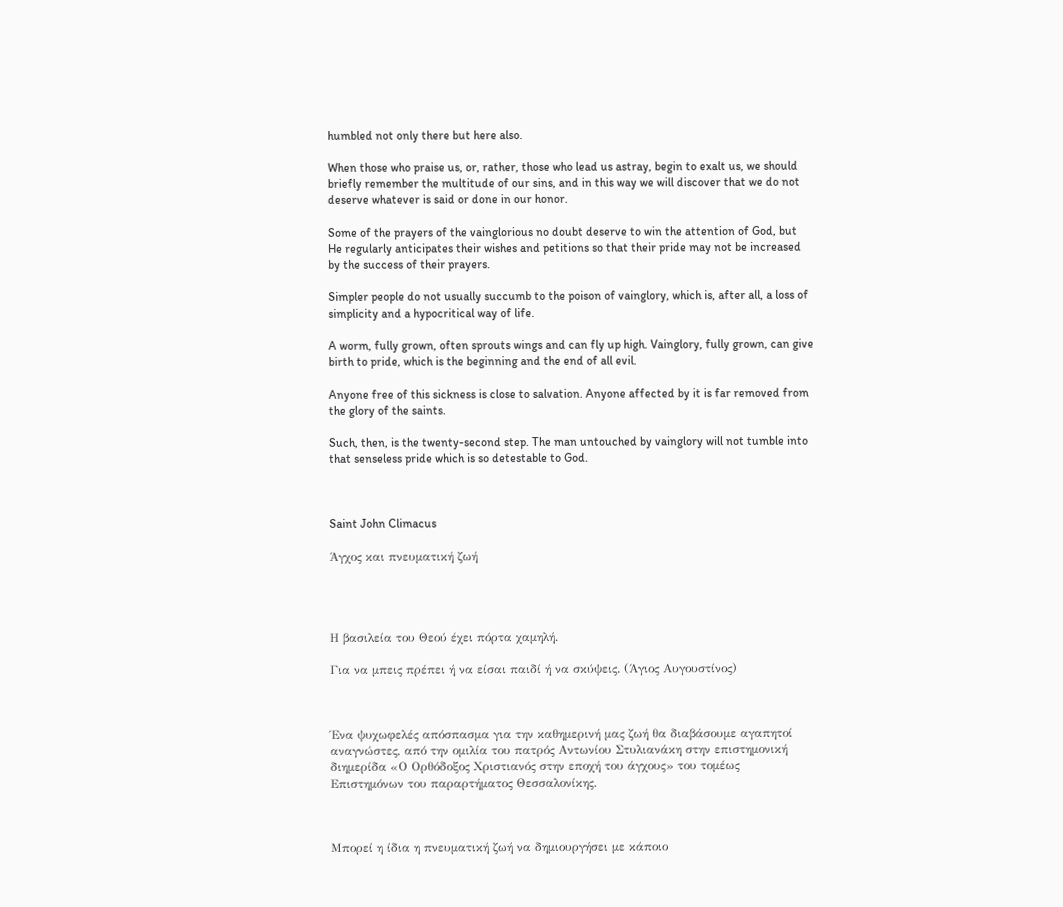humbled not only there but here also.

When those who praise us, or, rather, those who lead us astray, begin to exalt us, we should briefly remember the multitude of our sins, and in this way we will discover that we do not deserve whatever is said or done in our honor.

Some of the prayers of the vainglorious no doubt deserve to win the attention of God, but He regularly anticipates their wishes and petitions so that their pride may not be increased by the success of their prayers.

Simpler people do not usually succumb to the poison of vainglory, which is, after all, a loss of simplicity and a hypocritical way of life.

A worm, fully grown, often sprouts wings and can fly up high. Vainglory, fully grown, can give birth to pride, which is the beginning and the end of all evil.

Anyone free of this sickness is close to salvation. Anyone affected by it is far removed from the glory of the saints.

Such, then, is the twenty-second step. The man untouched by vainglory will not tumble into that senseless pride which is so detestable to God.



Saint John Climacus

Άγχος και πνευματική ζωή




Η βασιλεία του Θεού έχει πόρτα χαμηλή.

Για να μπεις πρέπει ή να είσαι παιδί ή να σκύψεις. (Άγιος Αυγουστίνος)



Ένα ψυχωφελές απόσπασμα για την καθημερινή μας ζωή θα διαβάσουμε αγαπητοί αναγνώστες, από την ομιλία του πατρός Αντωνίου Στυλιανάκη στην επιστημονική διημερίδα «Ο Ορθόδοξος Χριστιανός στην εποχή του άγχους» του τομέως Επιστημόνων του παραρτήματος Θεσσαλονίκης.



Μπορεί η ίδια η πνευματική ζωή να δημιουργήσει με κάποιο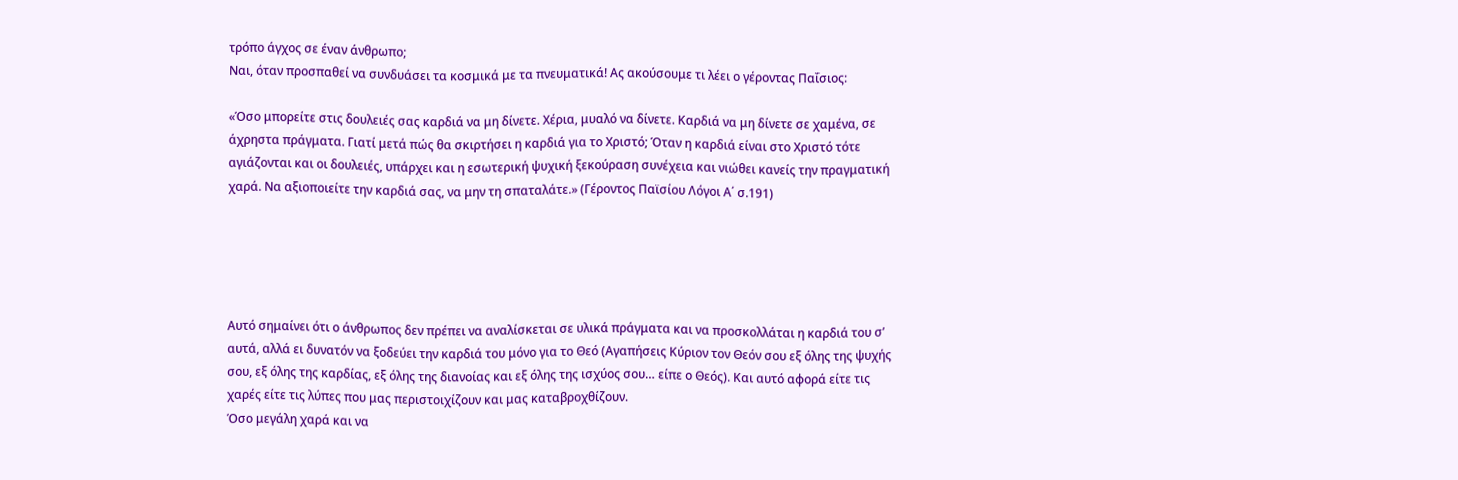τρόπο άγχος σε έναν άνθρωπο;
Ναι, όταν προσπαθεί να συνδυάσει τα κοσμικά με τα πνευματικά! Ας ακούσουμε τι λέει ο γέροντας Παΐσιος:

«Όσο μπορείτε στις δουλειές σας καρδιά να μη δίνετε. Χέρια, μυαλό να δίνετε. Καρδιά να μη δίνετε σε χαμένα, σε άχρηστα πράγματα. Γιατί μετά πώς θα σκιρτήσει η καρδιά για το Χριστό; Όταν η καρδιά είναι στο Χριστό τότε αγιάζονται και οι δουλειές, υπάρχει και η εσωτερική ψυχική ξεκούραση συνέχεια και νιώθει κανείς την πραγματική χαρά. Να αξιοποιείτε την καρδιά σας, να μην τη σπαταλάτε.» (Γέροντος Παϊσίου Λόγοι Α΄ σ.191)





Αυτό σημαίνει ότι ο άνθρωπος δεν πρέπει να αναλίσκεται σε υλικά πράγματα και να προσκολλάται η καρδιά του σ’ αυτά, αλλά ει δυνατόν να ξοδεύει την καρδιά του μόνο για το Θεό (Αγαπήσεις Κύριον τον Θεόν σου εξ όλης της ψυχής σου, εξ όλης της καρδίας, εξ όλης της διανοίας και εξ όλης της ισχύος σου… είπε ο Θεός). Και αυτό αφορά είτε τις χαρές είτε τις λύπες που μας περιστοιχίζουν και μας καταβροχθίζουν.
Όσο μεγάλη χαρά και να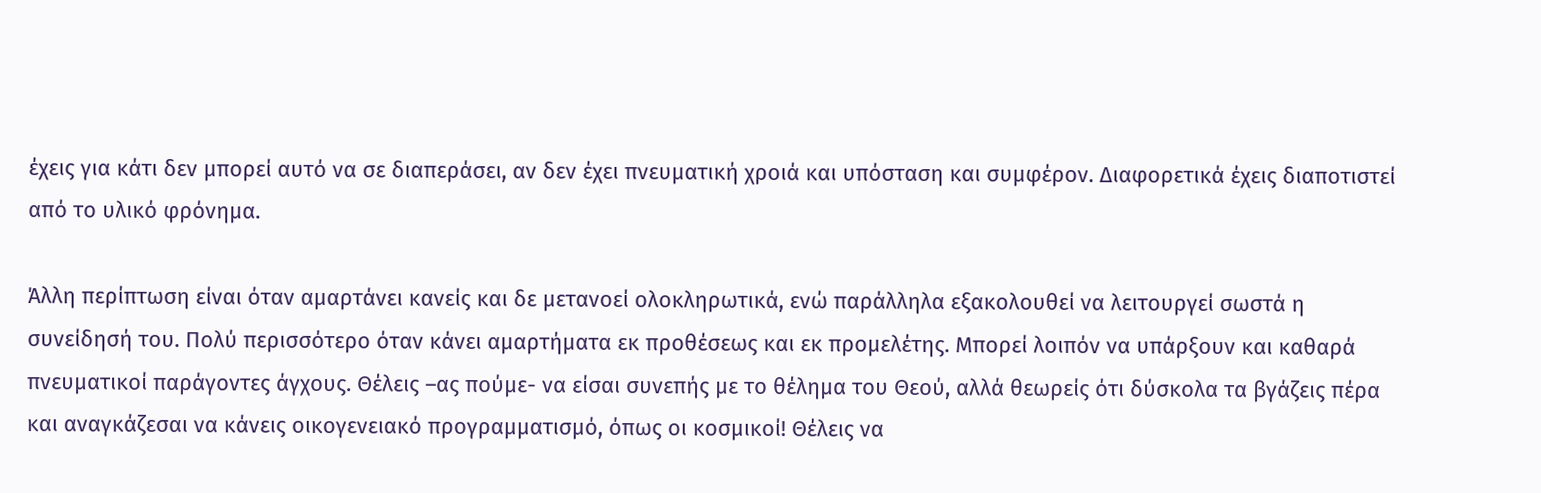έχεις για κάτι δεν μπορεί αυτό να σε διαπεράσει, αν δεν έχει πνευματική χροιά και υπόσταση και συμφέρον. Διαφορετικά έχεις διαποτιστεί από το υλικό φρόνημα.

Άλλη περίπτωση είναι όταν αμαρτάνει κανείς και δε μετανοεί ολοκληρωτικά, ενώ παράλληλα εξακολουθεί να λειτουργεί σωστά η συνείδησή του. Πολύ περισσότερο όταν κάνει αμαρτήματα εκ προθέσεως και εκ προμελέτης. Μπορεί λοιπόν να υπάρξουν και καθαρά πνευματικοί παράγοντες άγχους. Θέλεις –ας πούμε- να είσαι συνεπής με το θέλημα του Θεού, αλλά θεωρείς ότι δύσκολα τα βγάζεις πέρα και αναγκάζεσαι να κάνεις οικογενειακό προγραμματισμό, όπως οι κοσμικοί! Θέλεις να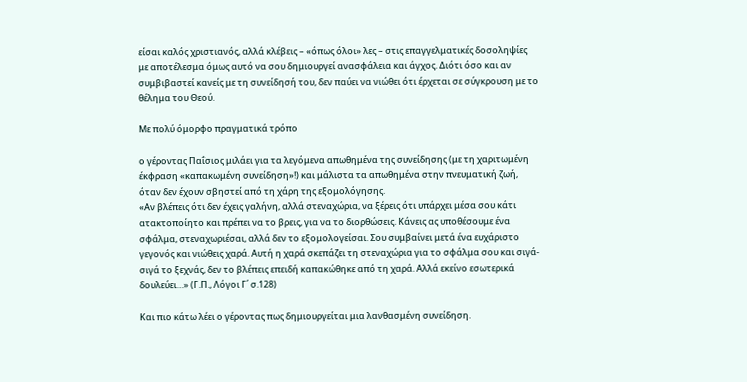είσαι καλός χριστιανός, αλλά κλέβεις – «όπως όλοι» λες – στις επαγγελματικές δοσοληψίες με αποτέλεσμα όμως αυτό να σου δημιουργεί ανασφάλεια και άγχος. Διότι όσο και αν συμβιβαστεί κανείς με τη συνείδησή του, δεν παύει να νιώθει ότι έρχεται σε σύγκρουση με το θέλημα του Θεού.

Με πολύ όμορφο πραγματικά τρόπο

ο γέροντας Παΐσιος μιλάει για τα λεγόμενα απωθημένα της συνείδησης (με τη χαριτωμένη έκφραση «καπακωμένη συνείδηση»!) και μάλιστα τα απωθημένα στην πνευματική ζωή, όταν δεν έχουν σβηστεί από τη χάρη της εξομολόγησης.
«Αν βλέπεις ότι δεν έχεις γαλήνη, αλλά στεναχώρια, να ξέρεις ότι υπάρχει μέσα σου κάτι ατακτοποίητο και πρέπει να το βρεις, για να το διορθώσεις. Κάνεις ας υποθέσουμε ένα σφάλμα, στεναχωριέσαι, αλλά δεν το εξομολογείσαι. Σου συμβαίνει μετά ένα ευχάριστο γεγονός και νιώθεις χαρά. Αυτή η χαρά σκεπάζει τη στεναχώρια για το σφάλμα σου και σιγά-σιγά το ξεχνάς, δεν το βλέπεις επειδή καπακώθηκε από τη χαρά. Αλλά εκείνο εσωτερικά δουλεύει…» (Γ.Π., Λόγοι Γ΄ σ.128)

Και πιο κάτω λέει ο γέροντας πως δημιουργείται μια λανθασμένη συνείδηση.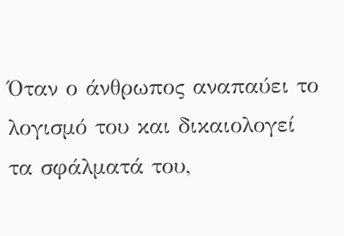Όταν ο άνθρωπος αναπαύει το λογισμό του και δικαιολογεί τα σφάλματά του,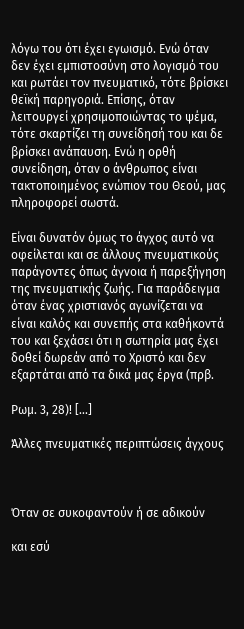λόγω του ότι έχει εγωισμό. Ενώ όταν δεν έχει εμπιστοσύνη στο λογισμό του και ρωτάει τον πνευματικό, τότε βρίσκει θεϊκή παρηγοριά. Επίσης, όταν λειτουργεί χρησιμοποιώντας το ψέμα, τότε σκαρτίζει τη συνείδησή του και δε βρίσκει ανάπαυση. Ενώ η ορθή συνείδηση, όταν ο άνθρωπος είναι τακτοποιημένος ενώπιον του Θεού, μας πληροφορεί σωστά.

Είναι δυνατόν όμως το άγχος αυτό να οφείλεται και σε άλλους πνευματικούς παράγοντες όπως άγνοια ή παρεξήγηση της πνευματικής ζωής. Για παράδειγμα όταν ένας χριστιανός αγωνίζεται να είναι καλός και συνεπής στα καθήκοντά του και ξεχάσει ότι η σωτηρία μας έχει δοθεί δωρεάν από το Χριστό και δεν εξαρτάται από τα δικά μας έργα (πρβ.

Ρωμ. 3, 28)! [...]

Άλλες πνευματικές περιπτώσεις άγχους



Όταν σε συκοφαντούν ή σε αδικούν

και εσύ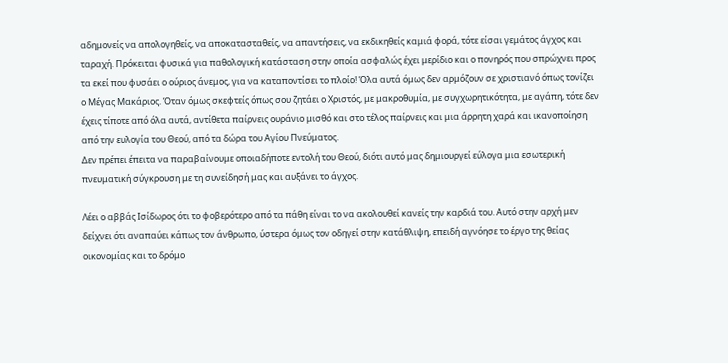αδημονείς να απολογηθείς, να αποκατασταθείς, να απαντήσεις, να εκδικηθείς καμιά φορά, τότε είσαι γεμάτος άγχος και ταραχή. Πρόκειται φυσικά για παθολογική κατάσταση στην οποία ασφαλώς έχει μερίδιο και ο πονηρός που σπρώχνει προς τα εκεί που φυσάει ο ούριος άνεμος, για να καταποντίσει το πλοίο! Όλα αυτά όμως δεν αρμόζουν σε χριστιανό όπως τονίζει ο Μέγας Μακάριος. Όταν όμως σκεφτείς όπως σου ζητάει ο Χριστός, με μακροθυμία, με συγχωρητικότητα, με αγάπη, τότε δεν έχεις τίποτε από όλα αυτά, αντίθετα παίρνεις ουράνιο μισθό και στο τέλος παίρνεις και μια άρρητη χαρά και ικανοποίηση από την ευλογία του Θεού, από τα δώρα του Αγίου Πνεύματος.
Δεν πρέπει έπειτα να παραβαίνουμε οποιαδήποτε εντολή του Θεού, διότι αυτό μας δημιουργεί εύλογα μια εσωτερική πνευματική σύγκρουση με τη συνείδησή μας και αυξάνει το άγχος.

Λέει ο αββάς Ισίδωρος ότι το φοβερότερο από τα πάθη είναι το να ακολουθεί κανείς την καρδιά του. Αυτό στην αρχή μεν δείχνει ότι αναπαύει κάπως τον άνθρωπο, ύστερα όμως τον οδηγεί στην κατάθλιψη, επειδή αγνόησε το έργο της θείας οικονομίας και το δρόμο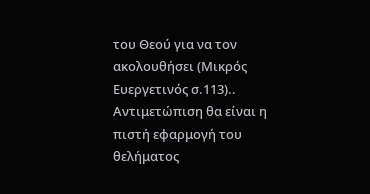του Θεού για να τον ακολουθήσει (Μικρός Ευεργετινός σ.113).. Αντιμετώπιση θα είναι η πιστή εφαρμογή του θελήματος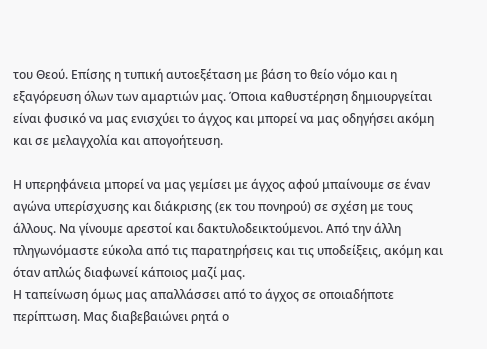του Θεού. Επίσης η τυπική αυτοεξέταση με βάση το θείο νόμο και η εξαγόρευση όλων των αμαρτιών μας. Όποια καθυστέρηση δημιουργείται είναι φυσικό να μας ενισχύει το άγχος και μπορεί να μας οδηγήσει ακόμη και σε μελαγχολία και απογοήτευση.

Η υπερηφάνεια μπορεί να μας γεμίσει με άγχος αφού μπαίνουμε σε έναν αγώνα υπερίσχυσης και διάκρισης (εκ του πονηρού) σε σχέση με τους άλλους. Να γίνουμε αρεστοί και δακτυλοδεικτούμενοι. Από την άλλη πληγωνόμαστε εύκολα από τις παρατηρήσεις και τις υποδείξεις, ακόμη και όταν απλώς διαφωνεί κάποιος μαζί μας.
Η ταπείνωση όμως μας απαλλάσσει από το άγχος σε οποιαδήποτε περίπτωση. Μας διαβεβαιώνει ρητά ο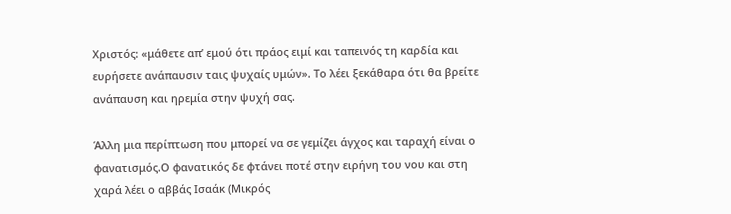Χριστός: «μάθετε απ’ εμού ότι πράος ειμί και ταπεινός τη καρδία και ευρήσετε ανάπαυσιν ταις ψυχαίς υμών». Το λέει ξεκάθαρα ότι θα βρείτε ανάπαυση και ηρεμία στην ψυχή σας.

Άλλη μια περίπτωση που μπορεί να σε γεμίζει άγχος και ταραχή είναι ο φανατισμός.Ο φανατικός δε φτάνει ποτέ στην ειρήνη του νου και στη χαρά λέει ο αββάς Ισαάκ (Μικρός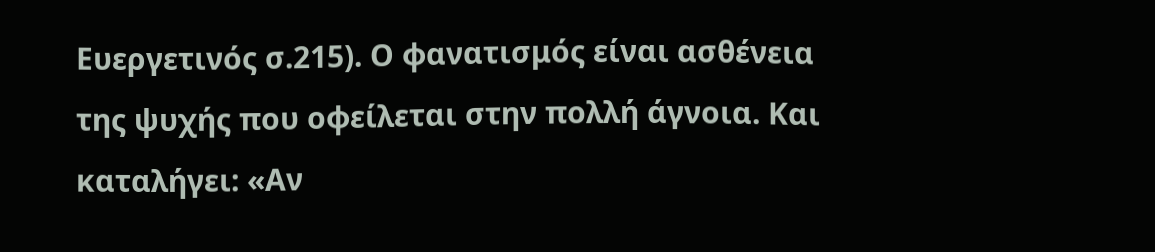Ευεργετινός σ.215). Ο φανατισμός είναι ασθένεια της ψυχής που οφείλεται στην πολλή άγνοια. Και καταλήγει: «Αν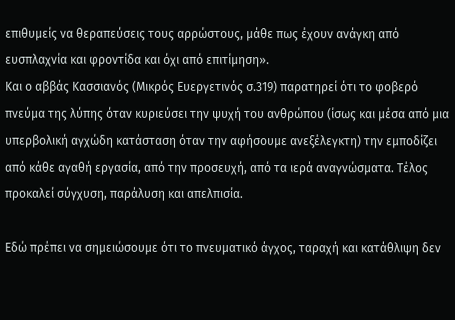επιθυμείς να θεραπεύσεις τους αρρώστους, μάθε πως έχουν ανάγκη από ευσπλαχνία και φροντίδα και όχι από επιτίμηση».
Και ο αββάς Κασσιανός (Μικρός Ευεργετινός σ.319) παρατηρεί ότι το φοβερό πνεύμα της λύπης όταν κυριεύσει την ψυχή του ανθρώπου (ίσως και μέσα από μια υπερβολική αγχώδη κατάσταση όταν την αφήσουμε ανεξέλεγκτη) την εμποδίζει από κάθε αγαθή εργασία, από την προσευχή, από τα ιερά αναγνώσματα. Τέλος προκαλεί σύγχυση, παράλυση και απελπισία.

Εδώ πρέπει να σημειώσουμε ότι το πνευματικό άγχος, ταραχή και κατάθλιψη δεν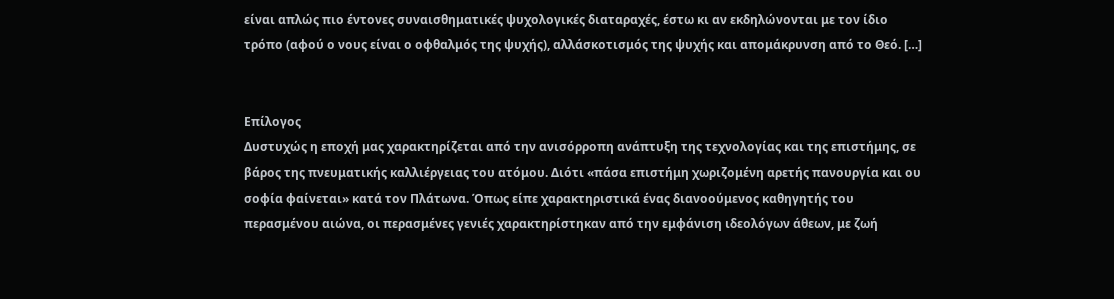είναι απλώς πιο έντονες συναισθηματικές ψυχολογικές διαταραχές, έστω κι αν εκδηλώνονται με τον ίδιο τρόπο (αφού ο νους είναι ο οφθαλμός της ψυχής), αλλάσκοτισμός της ψυχής και απομάκρυνση από το Θεό. […]


Επίλογος
Δυστυχώς η εποχή μας χαρακτηρίζεται από την ανισόρροπη ανάπτυξη της τεχνολογίας και της επιστήμης, σε βάρος της πνευματικής καλλιέργειας του ατόμου. Διότι «πάσα επιστήμη χωριζομένη αρετής πανουργία και ου σοφία φαίνεται» κατά τον Πλάτωνα. Όπως είπε χαρακτηριστικά ένας διανοούμενος καθηγητής του περασμένου αιώνα, οι περασμένες γενιές χαρακτηρίστηκαν από την εμφάνιση ιδεολόγων άθεων, με ζωή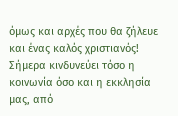όμως και αρχές που θα ζήλευε και ένας καλός χριστιανός! Σήμερα κινδυνεύει τόσο η κοινωνία όσο και η εκκλησία μας, από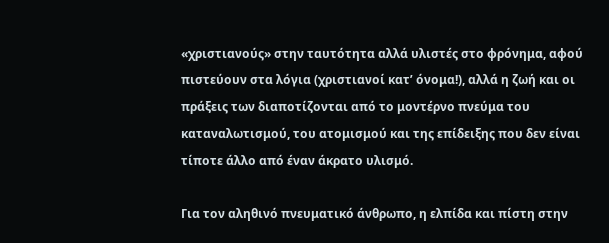«χριστιανούς» στην ταυτότητα αλλά υλιστές στο φρόνημα, αφού πιστεύουν στα λόγια (χριστιανοί κατ’ όνομα!), αλλά η ζωή και οι πράξεις των διαποτίζονται από το μοντέρνο πνεύμα του καταναλωτισμού, του ατομισμού και της επίδειξης που δεν είναι τίποτε άλλο από έναν άκρατο υλισμό.

Για τον αληθινό πνευματικό άνθρωπο, η ελπίδα και πίστη στην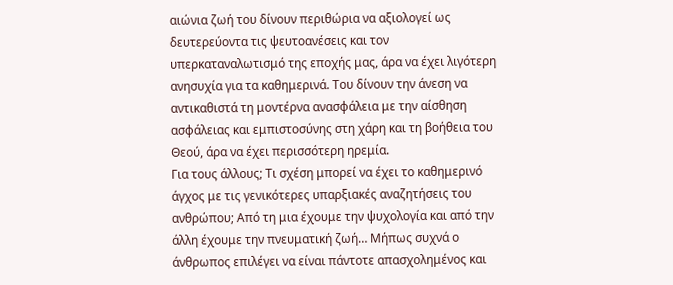αιώνια ζωή του δίνουν περιθώρια να αξιολογεί ως δευτερεύοντα τις ψευτοανέσεις και τον υπερκαταναλωτισμό της εποχής μας, άρα να έχει λιγότερη ανησυχία για τα καθημερινά. Του δίνουν την άνεση να αντικαθιστά τη μοντέρνα ανασφάλεια με την αίσθηση ασφάλειας και εμπιστοσύνης στη χάρη και τη βοήθεια του Θεού, άρα να έχει περισσότερη ηρεμία.
Για τους άλλους; Τι σχέση μπορεί να έχει το καθημερινό άγχος με τις γενικότερες υπαρξιακές αναζητήσεις του ανθρώπου; Από τη μια έχουμε την ψυχολογία και από την άλλη έχουμε την πνευματική ζωή… Μήπως συχνά ο άνθρωπος επιλέγει να είναι πάντοτε απασχολημένος και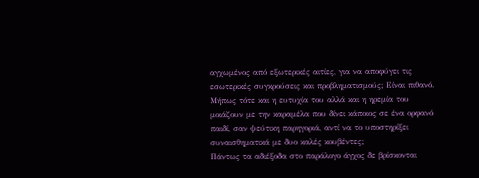αγχωμένος από εξωτερικές αιτίες, για να αποφύγει τις εσωτερικές συγκρούσεις και προβληματισμούς; Είναι πιθανό. Μήπως τότε και η ευτυχία του αλλά και η ηρεμία του μοιάζουν με την καραμέλα που δίνει κάποιος σε ένα ορφανό παιδί, σαν ψεύτικη παρηγοριά, αντί να το υποστηρίξει συναισθηματικά με δυο καλές κουβέντες;
Πάντως τα αδιέξοδα στο παράλογο άγχος δε βρίσκονται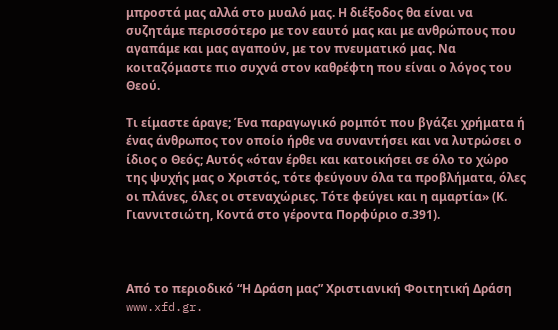μπροστά μας αλλά στο μυαλό μας. Η διέξοδος θα είναι να συζητάμε περισσότερο με τον εαυτό μας και με ανθρώπους που αγαπάμε και μας αγαπούν, με τον πνευματικό μας. Να κοιταζόμαστε πιο συχνά στον καθρέφτη που είναι ο λόγος του Θεού.

Τι είμαστε άραγε; Ένα παραγωγικό ρομπότ που βγάζει χρήματα ή ένας άνθρωπος τον οποίο ήρθε να συναντήσει και να λυτρώσει ο ίδιος ο Θεός; Αυτός «όταν έρθει και κατοικήσει σε όλο το χώρο της ψυχής μας ο Χριστός, τότε φεύγουν όλα τα προβλήματα, όλες οι πλάνες, όλες οι στεναχώριες. Τότε φεύγει και η αμαρτία» (Κ. Γιαννιτσιώτη, Κοντά στο γέροντα Πορφύριο σ.391).



Από το περιοδικό “Η Δράση μας” Χριστιανική Φοιτητική Δράση www.xfd.gr.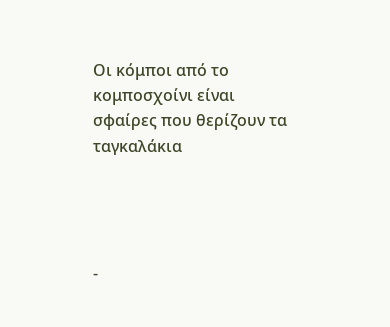Οι κόμποι από το κομποσχοίνι είναι σφαίρες που θερίζουν τα ταγκαλάκια




-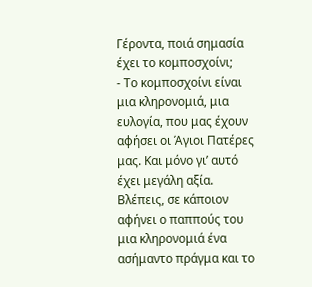Γέροντα, ποιά σημασία έχει το κομποσχοίνι;
- Το κομποσχοίνι είναι μια κληρονομιά, μια ευλογία, που μας έχουν αφήσει οι Άγιοι Πατέρες μας. Και μόνο γι’ αυτό έχει μεγάλη αξία. Βλέπεις, σε κάποιον αφήνει ο παππούς του μια κληρονομιά ένα ασήμαντο πράγμα και το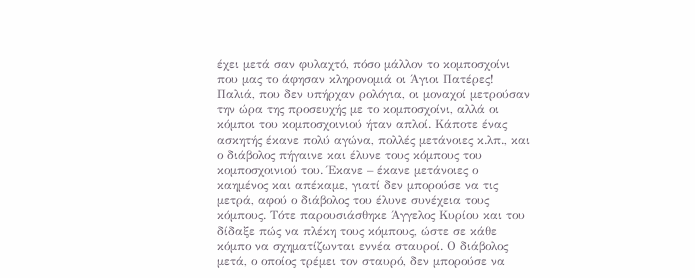έχει μετά σαν φυλαχτό, πόσο μάλλον το κομποσχοίνι που μας το άφησαν κληρονομιά οι Άγιοι Πατέρες!
Παλιά, που δεν υπήρχαν ρολόγια, οι μοναχοί μετρούσαν την ώρα της προσευχής με το κομποσχοίνι, αλλά οι κόμποι του κομποσχοινιού ήταν απλοί. Κάποτε ένας ασκητής έκανε πολύ αγώνα, πολλές μετάνοιες κ.λπ., και ο διάβολος πήγαινε και έλυνε τους κόμπους του κομποσχοινιού του. Έκανε – έκανε μετάνοιες ο καημένος και απέκαμε, γιατί δεν μπορούσε να τις μετρά, αφού ο διάβολος του έλυνε συνέχεια τους κόμπους. Τότε παρουσιάσθηκε Άγγελος Κυρίου και του δίδαξε πώς να πλέκη τους κόμπους, ώστε σε κάθε κόμπο να σχηματίζωνται εννέα σταυροί. Ο διάβολος μετά, ο οποίος τρέμει τον σταυρό, δεν μπορούσε να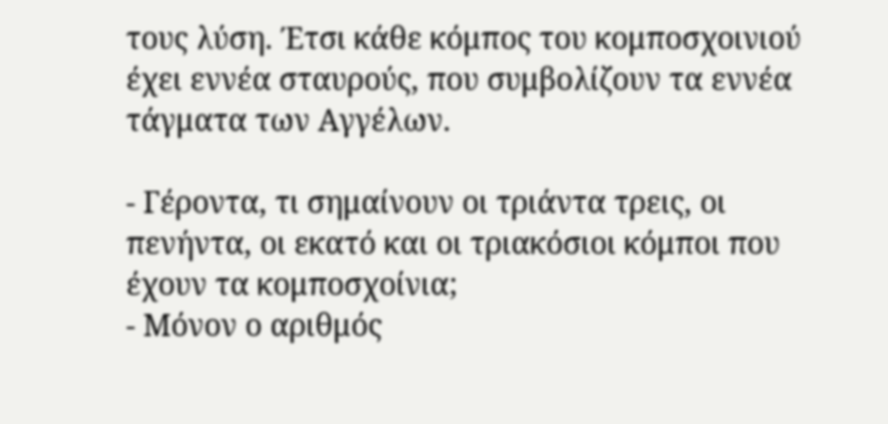τους λύση. Έτσι κάθε κόμπος του κομποσχοινιού έχει εννέα σταυρούς, που συμβολίζουν τα εννέα τάγματα των Αγγέλων.

- Γέροντα, τι σημαίνουν οι τριάντα τρεις, οι πενήντα, οι εκατό και οι τριακόσιοι κόμποι που έχουν τα κομποσχοίνια;
- Μόνον ο αριθμός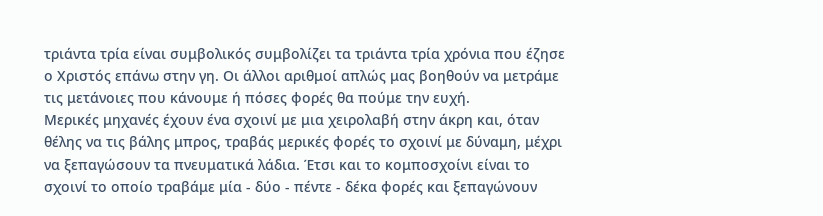τριάντα τρία είναι συμβολικός συμβολίζει τα τριάντα τρία χρόνια που έζησε ο Χριστός επάνω στην γη. Οι άλλοι αριθμοί απλώς μας βοηθούν να μετράμε τις μετάνοιες που κάνουμε ή πόσες φορές θα πούμε την ευχή.
Μερικές μηχανές έχουν ένα σχοινί με μια χειρολαβή στην άκρη και, όταν θέλης να τις βάλης μπρος, τραβάς μερικές φορές το σχοινί με δύναμη, μέχρι να ξεπαγώσουν τα πνευματικά λάδια. Έτσι και το κομποσχοίνι είναι το σχοινί το οποίο τραβάμε μία - δύο - πέντε - δέκα φορές και ξεπαγώνουν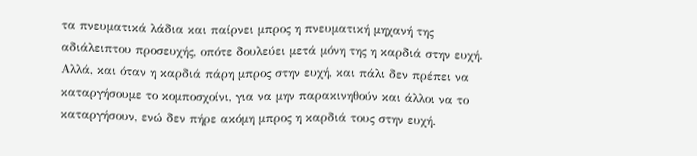τα πνευματικά λάδια και παίρνει μπρος η πνευματική μηχανή της αδιάλειπτου προσευχής, οπότε δουλεύει μετά μόνη της η καρδιά στην ευχή. Αλλά, και όταν η καρδιά πάρη μπρος στην ευχή, και πάλι δεν πρέπει να καταργήσουμε το κομποσχοίνι, για να μην παρακινηθούν και άλλοι να το καταργήσουν, ενώ δεν πήρε ακόμη μπρος η καρδιά τους στην ευχή.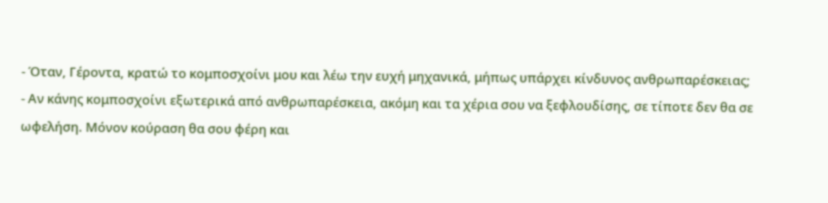- Όταν, Γέροντα, κρατώ το κομποσχοίνι μου και λέω την ευχή μηχανικά, μήπως υπάρχει κίνδυνος ανθρωπαρέσκειας;
- Αν κάνης κομποσχοίνι εξωτερικά από ανθρωπαρέσκεια, ακόμη και τα χέρια σου να ξεφλουδίσης, σε τίποτε δεν θα σε ωφελήση. Μόνον κούραση θα σου φέρη και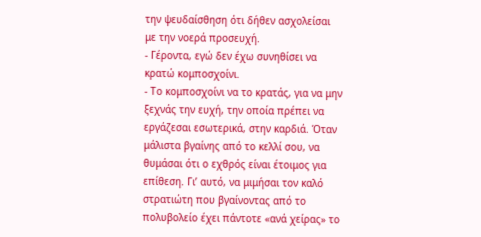την ψευδαίσθηση ότι δήθεν ασχολείσαι με την νοερά προσευχή.
- Γέροντα, εγώ δεν έχω συνηθίσει να κρατώ κομποσχοίνι.
- Το κομποσχοίνι να το κρατάς, για να μην ξεχνάς την ευχή, την οποία πρέπει να εργάζεσαι εσωτερικά, στην καρδιά. Όταν μάλιστα βγαίνης από το κελλί σου, να θυμάσαι ότι ο εχθρός είναι έτοιμος για επίθεση. Γι’ αυτό, να μιμήσαι τον καλό στρατιώτη που βγαίνοντας από το πολυβολείο έχει πάντοτε «ανά χείρας» το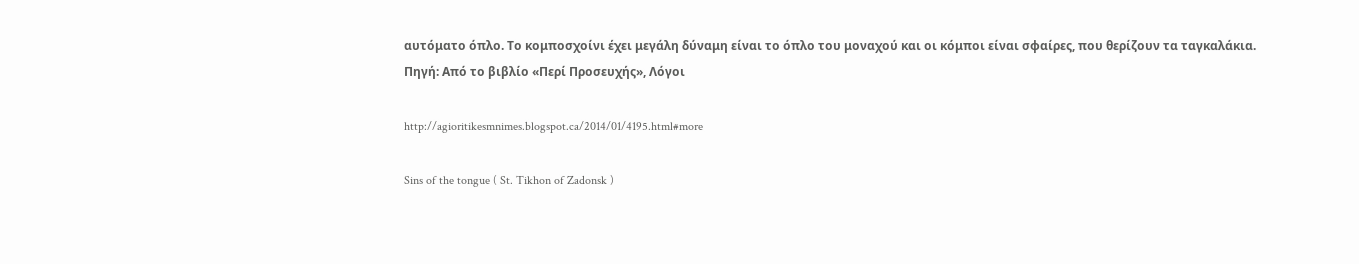αυτόματο όπλο. Το κομποσχοίνι έχει μεγάλη δύναμη είναι το όπλο του μοναχού και οι κόμποι είναι σφαίρες, που θερίζουν τα ταγκαλάκια.
Πηγή: Από το βιβλίο «Περί Προσευχής», Λόγοι

http://agioritikesmnimes.blogspot.ca/2014/01/4195.html#more

Sins of the tongue ( St. Tikhon of Zadonsk )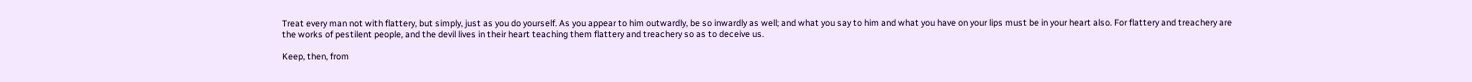Treat every man not with flattery, but simply, just as you do yourself. As you appear to him outwardly, be so inwardly as well; and what you say to him and what you have on your lips must be in your heart also. For flattery and treachery are the works of pestilent people, and the devil lives in their heart teaching them flattery and treachery so as to deceive us.

Keep, then, from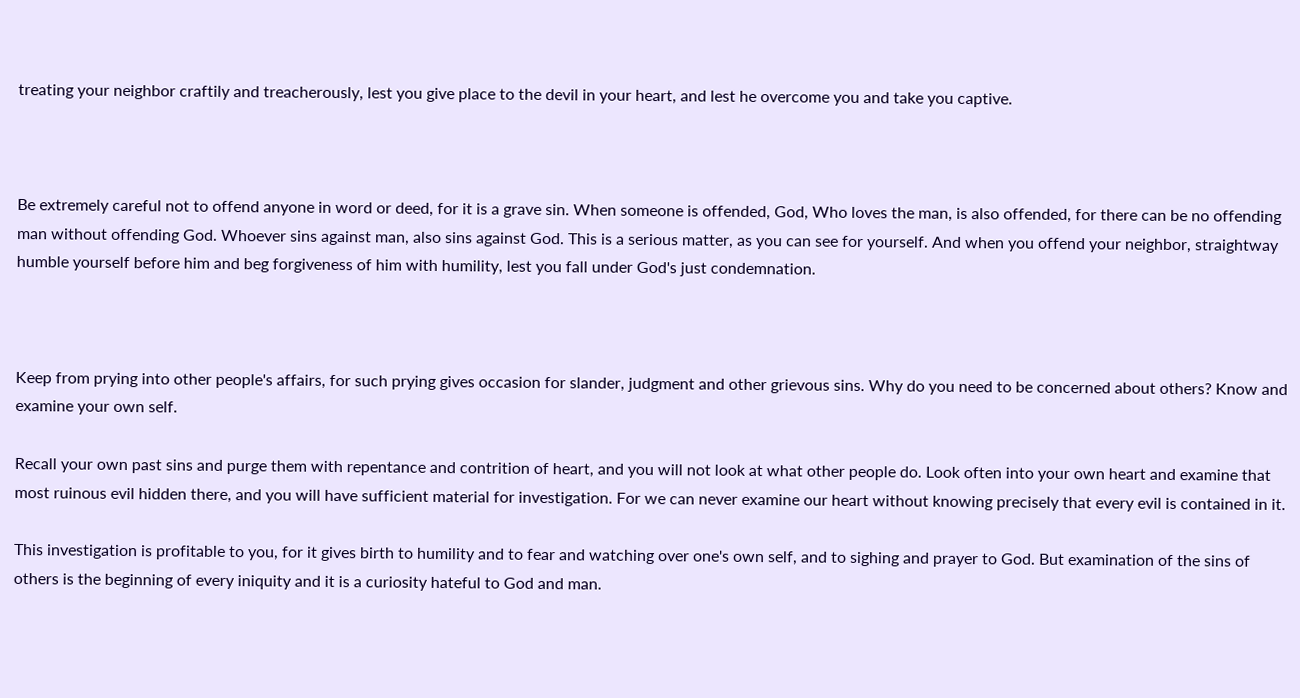treating your neighbor craftily and treacherously, lest you give place to the devil in your heart, and lest he overcome you and take you captive.



Be extremely careful not to offend anyone in word or deed, for it is a grave sin. When someone is offended, God, Who loves the man, is also offended, for there can be no offending man without offending God. Whoever sins against man, also sins against God. This is a serious matter, as you can see for yourself. And when you offend your neighbor, straightway humble yourself before him and beg forgiveness of him with humility, lest you fall under God's just condemnation.



Keep from prying into other people's affairs, for such prying gives occasion for slander, judgment and other grievous sins. Why do you need to be concerned about others? Know and examine your own self.

Recall your own past sins and purge them with repentance and contrition of heart, and you will not look at what other people do. Look often into your own heart and examine that most ruinous evil hidden there, and you will have sufficient material for investigation. For we can never examine our heart without knowing precisely that every evil is contained in it.

This investigation is profitable to you, for it gives birth to humility and to fear and watching over one's own self, and to sighing and prayer to God. But examination of the sins of others is the beginning of every iniquity and it is a curiosity hateful to God and man.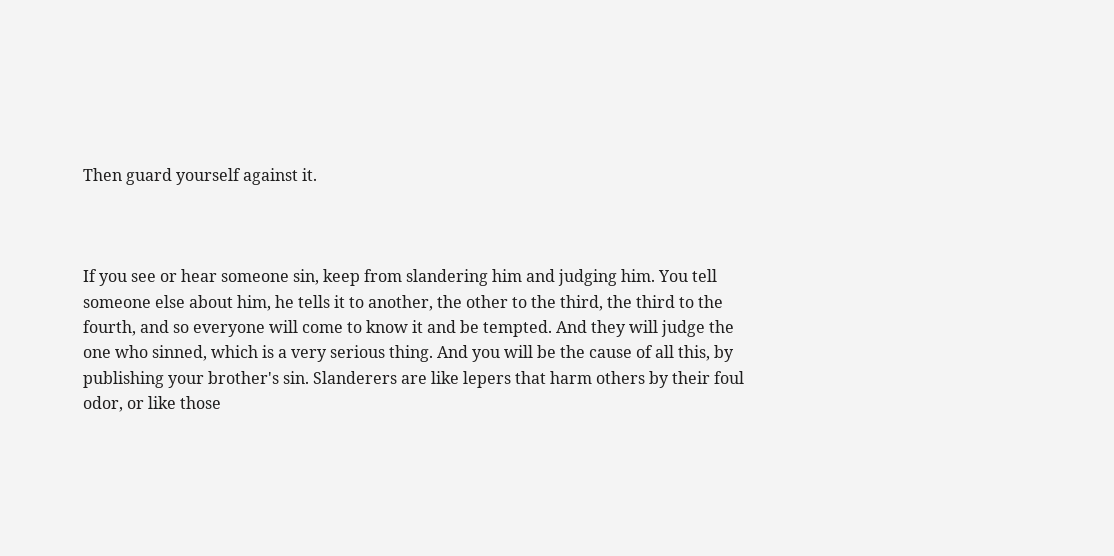Then guard yourself against it.



If you see or hear someone sin, keep from slandering him and judging him. You tell someone else about him, he tells it to another, the other to the third, the third to the fourth, and so everyone will come to know it and be tempted. And they will judge the one who sinned, which is a very serious thing. And you will be the cause of all this, by publishing your brother's sin. Slanderers are like lepers that harm others by their foul odor, or like those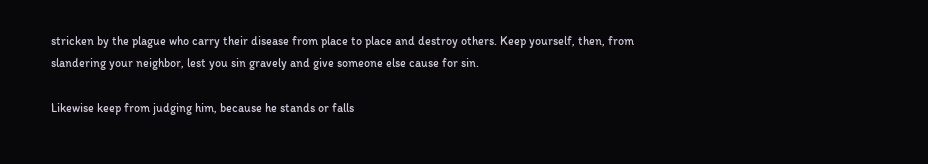stricken by the plague who carry their disease from place to place and destroy others. Keep yourself, then, from slandering your neighbor, lest you sin gravely and give someone else cause for sin.

Likewise keep from judging him, because he stands or falls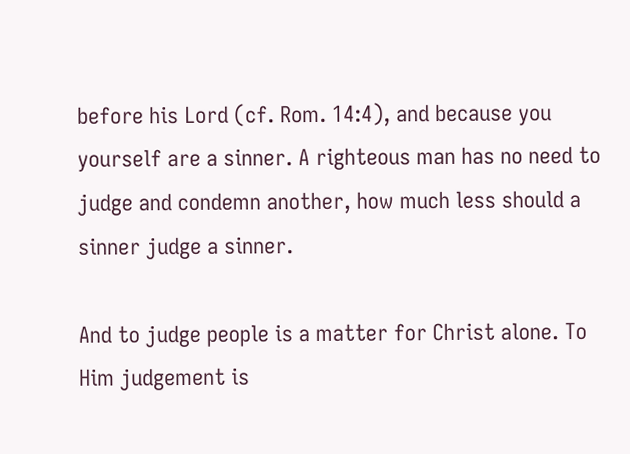before his Lord (cf. Rom. 14:4), and because you yourself are a sinner. A righteous man has no need to judge and condemn another, how much less should a sinner judge a sinner.

And to judge people is a matter for Christ alone. To Him judgement is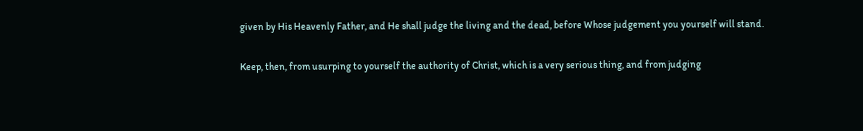given by His Heavenly Father, and He shall judge the living and the dead, before Whose judgement you yourself will stand.

Keep, then, from usurping to yourself the authority of Christ, which is a very serious thing, and from judging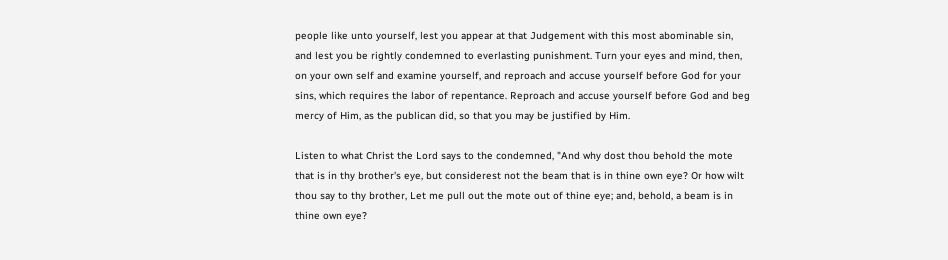people like unto yourself, lest you appear at that Judgement with this most abominable sin, and lest you be rightly condemned to everlasting punishment. Turn your eyes and mind, then, on your own self and examine yourself, and reproach and accuse yourself before God for your sins, which requires the labor of repentance. Reproach and accuse yourself before God and beg mercy of Him, as the publican did, so that you may be justified by Him.

Listen to what Christ the Lord says to the condemned, "And why dost thou behold the mote that is in thy brother's eye, but considerest not the beam that is in thine own eye? Or how wilt thou say to thy brother, Let me pull out the mote out of thine eye; and, behold, a beam is in thine own eye?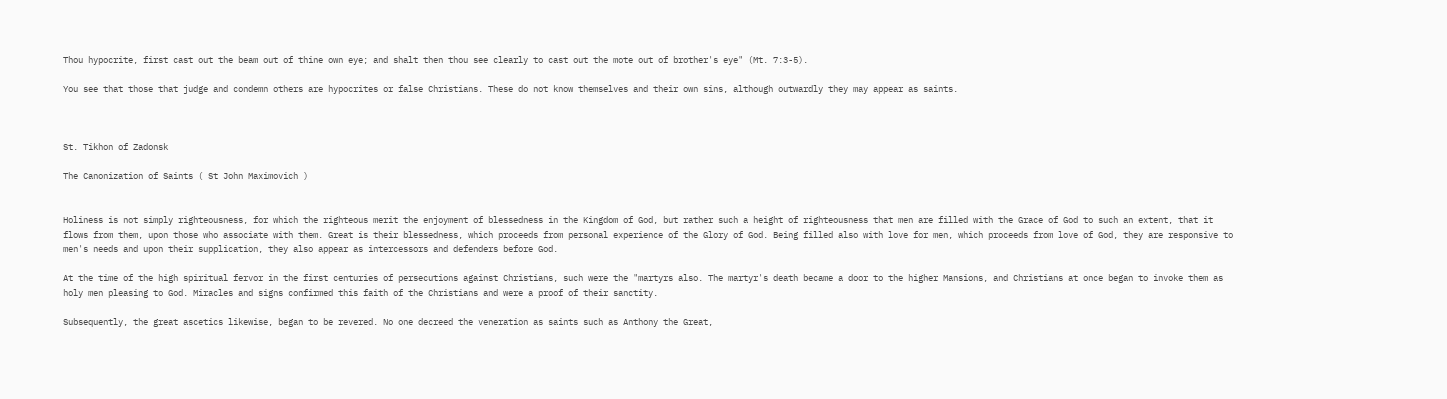Thou hypocrite, first cast out the beam out of thine own eye; and shalt then thou see clearly to cast out the mote out of brother's eye" (Mt. 7:3-5).

You see that those that judge and condemn others are hypocrites or false Christians. These do not know themselves and their own sins, although outwardly they may appear as saints.



St. Tikhon of Zadonsk

The Canonization of Saints ( St John Maximovich )


Holiness is not simply righteousness, for which the righteous merit the enjoyment of blessedness in the Kingdom of God, but rather such a height of righteousness that men are filled with the Grace of God to such an extent, that it flows from them, upon those who associate with them. Great is their blessedness, which proceeds from personal experience of the Glory of God. Being filled also with love for men, which proceeds from love of God, they are responsive to men's needs and upon their supplication, they also appear as intercessors and defenders before God.

At the time of the high spiritual fervor in the first centuries of persecutions against Christians, such were the "martyrs also. The martyr's death became a door to the higher Mansions, and Christians at once began to invoke them as holy men pleasing to God. Miracles and signs confirmed this faith of the Christians and were a proof of their sanctity.

Subsequently, the great ascetics likewise, began to be revered. No one decreed the veneration as saints such as Anthony the Great,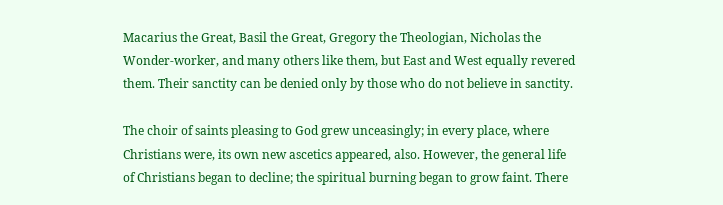Macarius the Great, Basil the Great, Gregory the Theologian, Nicholas the Wonder-worker, and many others like them, but East and West equally revered them. Their sanctity can be denied only by those who do not believe in sanctity.

The choir of saints pleasing to God grew unceasingly; in every place, where Christians were, its own new ascetics appeared, also. However, the general life of Christians began to decline; the spiritual burning began to grow faint. There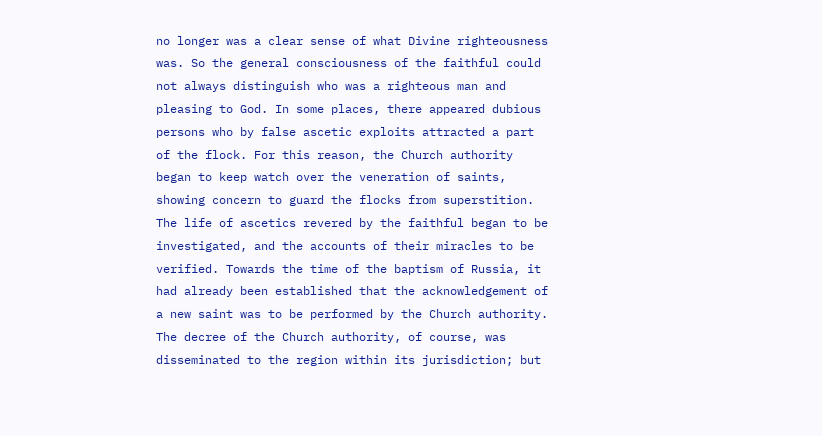no longer was a clear sense of what Divine righteousness was. So the general consciousness of the faithful could not always distinguish who was a righteous man and pleasing to God. In some places, there appeared dubious persons who by false ascetic exploits attracted a part of the flock. For this reason, the Church authority began to keep watch over the veneration of saints, showing concern to guard the flocks from superstition. The life of ascetics revered by the faithful began to be investigated, and the accounts of their miracles to be verified. Towards the time of the baptism of Russia, it had already been established that the acknowledgement of a new saint was to be performed by the Church authority. The decree of the Church authority, of course, was disseminated to the region within its jurisdiction; but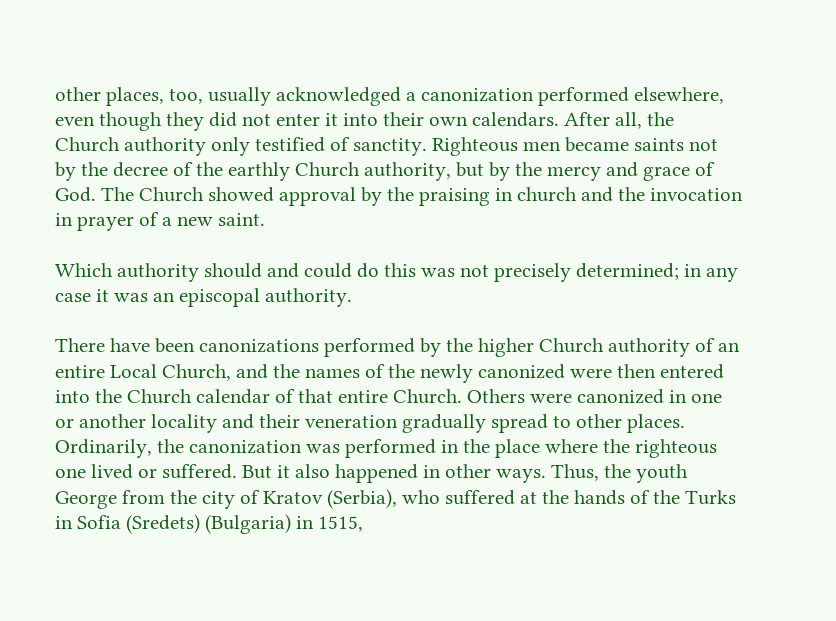other places, too, usually acknowledged a canonization performed elsewhere, even though they did not enter it into their own calendars. After all, the Church authority only testified of sanctity. Righteous men became saints not by the decree of the earthly Church authority, but by the mercy and grace of God. The Church showed approval by the praising in church and the invocation in prayer of a new saint.

Which authority should and could do this was not precisely determined; in any case it was an episcopal authority.

There have been canonizations performed by the higher Church authority of an entire Local Church, and the names of the newly canonized were then entered into the Church calendar of that entire Church. Others were canonized in one or another locality and their veneration gradually spread to other places. Ordinarily, the canonization was performed in the place where the righteous one lived or suffered. But it also happened in other ways. Thus, the youth George from the city of Kratov (Serbia), who suffered at the hands of the Turks in Sofia (Sredets) (Bulgaria) in 1515,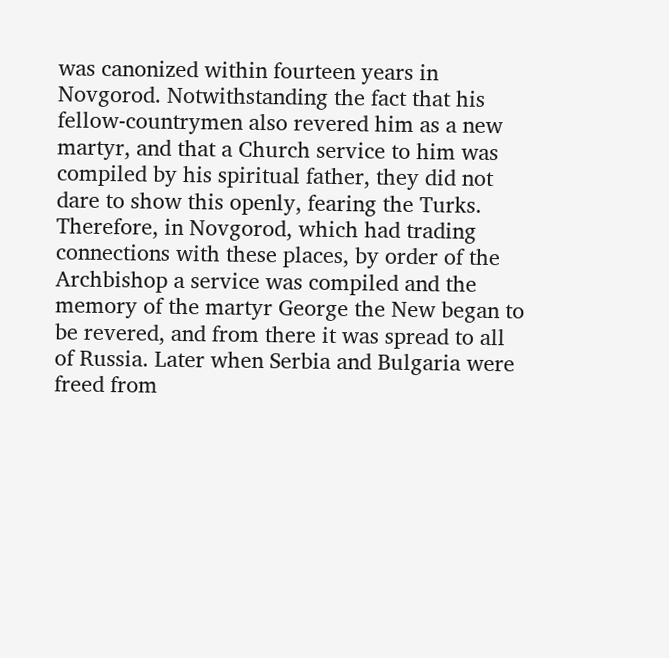was canonized within fourteen years in Novgorod. Notwithstanding the fact that his fellow-countrymen also revered him as a new martyr, and that a Church service to him was compiled by his spiritual father, they did not dare to show this openly, fearing the Turks. Therefore, in Novgorod, which had trading connections with these places, by order of the Archbishop a service was compiled and the memory of the martyr George the New began to be revered, and from there it was spread to all of Russia. Later when Serbia and Bulgaria were freed from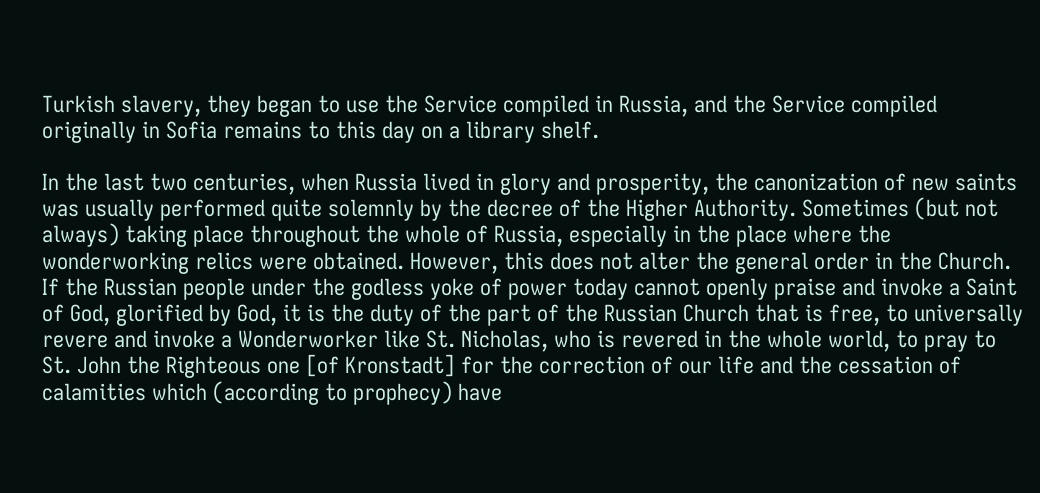Turkish slavery, they began to use the Service compiled in Russia, and the Service compiled originally in Sofia remains to this day on a library shelf.

In the last two centuries, when Russia lived in glory and prosperity, the canonization of new saints was usually performed quite solemnly by the decree of the Higher Authority. Sometimes (but not always) taking place throughout the whole of Russia, especially in the place where the wonderworking relics were obtained. However, this does not alter the general order in the Church. If the Russian people under the godless yoke of power today cannot openly praise and invoke a Saint of God, glorified by God, it is the duty of the part of the Russian Church that is free, to universally revere and invoke a Wonderworker like St. Nicholas, who is revered in the whole world, to pray to St. John the Righteous one [of Kronstadt] for the correction of our life and the cessation of calamities which (according to prophecy) have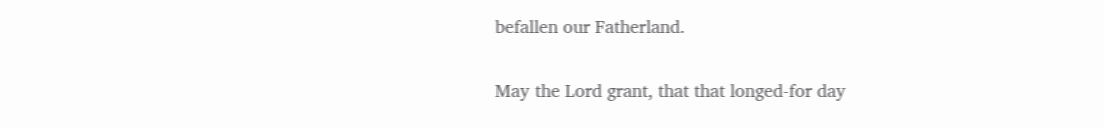befallen our Fatherland.

May the Lord grant, that that longed-for day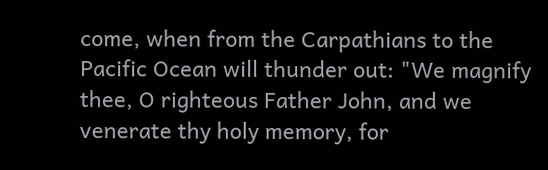come, when from the Carpathians to the Pacific Ocean will thunder out: "We magnify thee, O righteous Father John, and we venerate thy holy memory, for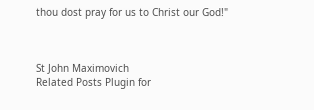thou dost pray for us to Christ our God!"



St John Maximovich
Related Posts Plugin for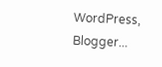WordPress, Blogger...